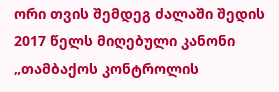ორი თვის შემდეგ ძალაში შედის 2017 წელს მიღებული კანონი „თამბაქოს კონტროლის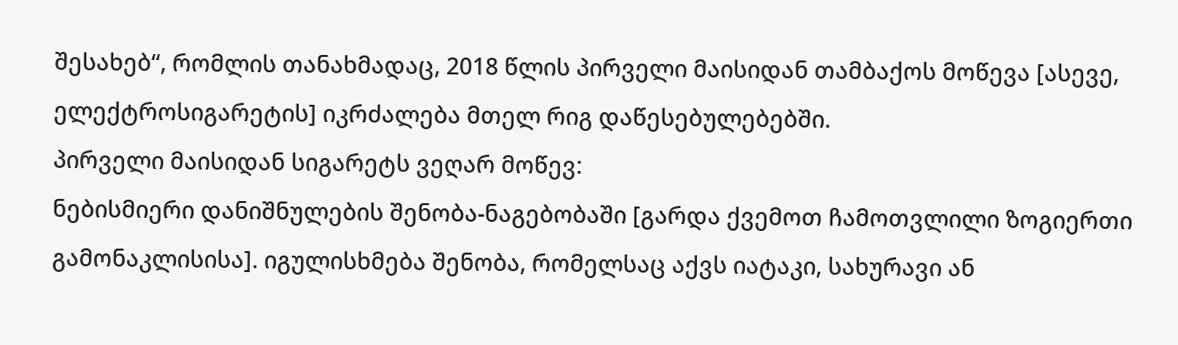შესახებ“, რომლის თანახმადაც, 2018 წლის პირველი მაისიდან თამბაქოს მოწევა [ასევე, ელექტროსიგარეტის] იკრძალება მთელ რიგ დაწესებულებებში.
პირველი მაისიდან სიგარეტს ვეღარ მოწევ:
ნებისმიერი დანიშნულების შენობა-ნაგებობაში [გარდა ქვემოთ ჩამოთვლილი ზოგიერთი გამონაკლისისა]. იგულისხმება შენობა, რომელსაც აქვს იატაკი, სახურავი ან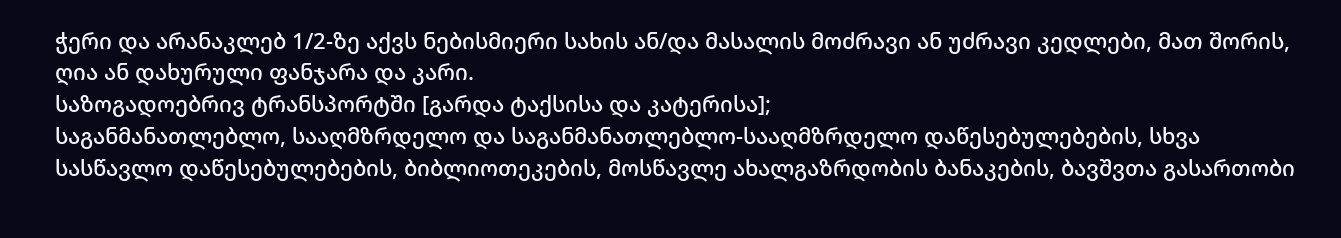ჭერი და არანაკლებ 1/2-ზე აქვს ნებისმიერი სახის ან/და მასალის მოძრავი ან უძრავი კედლები, მათ შორის, ღია ან დახურული ფანჯარა და კარი.
საზოგადოებრივ ტრანსპორტში [გარდა ტაქსისა და კატერისა];
საგანმანათლებლო, სააღმზრდელო და საგანმანათლებლო-სააღმზრდელო დაწესებულებების, სხვა სასწავლო დაწესებულებების, ბიბლიოთეკების, მოსწავლე ახალგაზრდობის ბანაკების, ბავშვთა გასართობი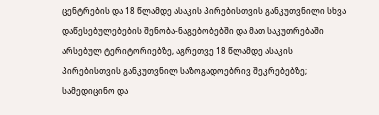ცენტრების და 18 წლამდე ასაკის პირებისთვის განკუთვნილი სხვა დაწესებულებების შენობა-ნაგებობებში და მათ საკუთრებაში არსებულ ტერიტორიებზე, აგრეთვე 18 წლამდე ასაკის პირებისთვის განკუთვნილ საზოგადოებრივ შეკრებებზე;
სამედიცინო და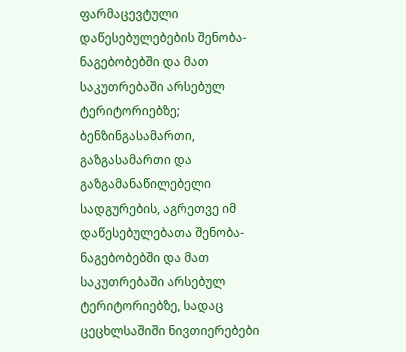ფარმაცევტული დაწესებულებების შენობა-ნაგებობებში და მათ საკუთრებაში არსებულ ტერიტორიებზე;
ბენზინგასამართი, გაზგასამართი და გაზგამანაწილებელი სადგურების, აგრეთვე იმ დაწესებულებათა შენობა-ნაგებობებში და მათ საკუთრებაში არსებულ ტერიტორიებზე, სადაც ცეცხლსაშიში ნივთიერებები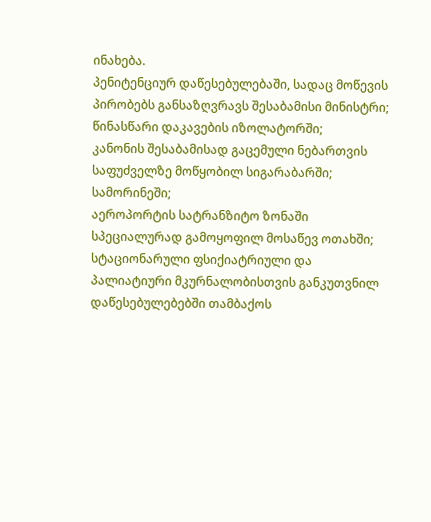ინახება.
პენიტენციურ დაწესებულებაში, სადაც მოწევის პირობებს განსაზღვრავს შესაბამისი მინისტრი;
წინასწარი დაკავების იზოლატორში;
კანონის შესაბამისად გაცემული ნებართვის საფუძველზე მოწყობილ სიგარაბარში;
სამორინეში;
აეროპორტის სატრანზიტო ზონაში სპეციალურად გამოყოფილ მოსაწევ ოთახში;
სტაციონარული ფსიქიატრიული და პალიატიური მკურნალობისთვის განკუთვნილ დაწესებულებებში თამბაქოს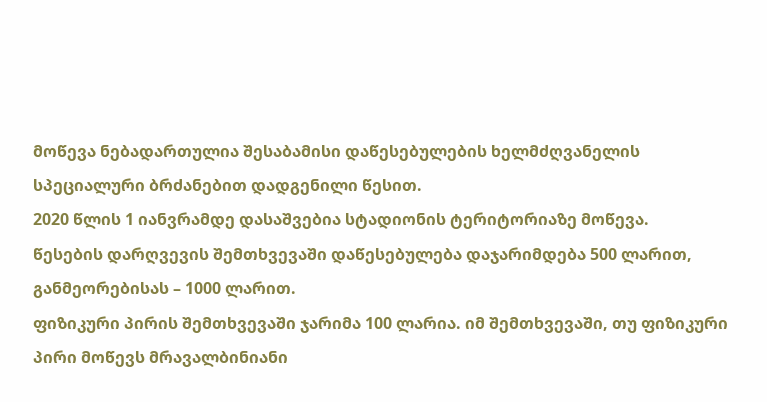მოწევა ნებადართულია შესაბამისი დაწესებულების ხელმძღვანელის სპეციალური ბრძანებით დადგენილი წესით.
2020 წლის 1 იანვრამდე დასაშვებია სტადიონის ტერიტორიაზე მოწევა.
წესების დარღვევის შემთხვევაში დაწესებულება დაჯარიმდება 500 ლარით, განმეორებისას – 1000 ლარით.
ფიზიკური პირის შემთხვევაში ჯარიმა 100 ლარია. იმ შემთხვევაში, თუ ფიზიკური პირი მოწევს მრავალბინიანი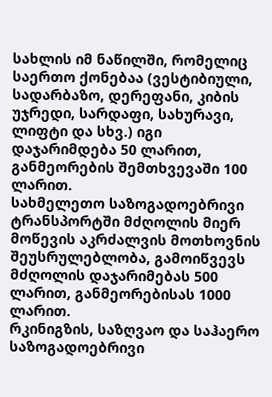სახლის იმ ნაწილში, რომელიც საერთო ქონებაა (ვესტიბიული, სადარბაზო, დერეფანი, კიბის უჯრედი, სარდაფი, სახურავი, ლიფტი და სხვ.) იგი დაჯარიმდება 50 ლარით, განმეორების შემთხვევაში 100 ლარით.
სახმელეთო საზოგადოებრივი ტრანსპორტში მძღოლის მიერ მოწევის აკრძალვის მოთხოვნის შეუსრულებლობა, გამოიწვევს მძღოლის დაჯარიმებას 500 ლარით, განმეორებისას 1000 ლარით.
რკინიგზის, საზღვაო და საჰაერო საზოგადოებრივი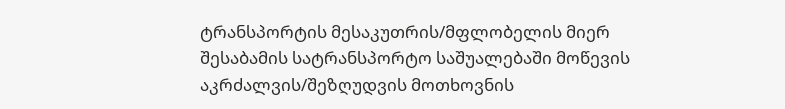ტრანსპორტის მესაკუთრის/მფლობელის მიერ შესაბამის სატრანსპორტო საშუალებაში მოწევის აკრძალვის/შეზღუდვის მოთხოვნის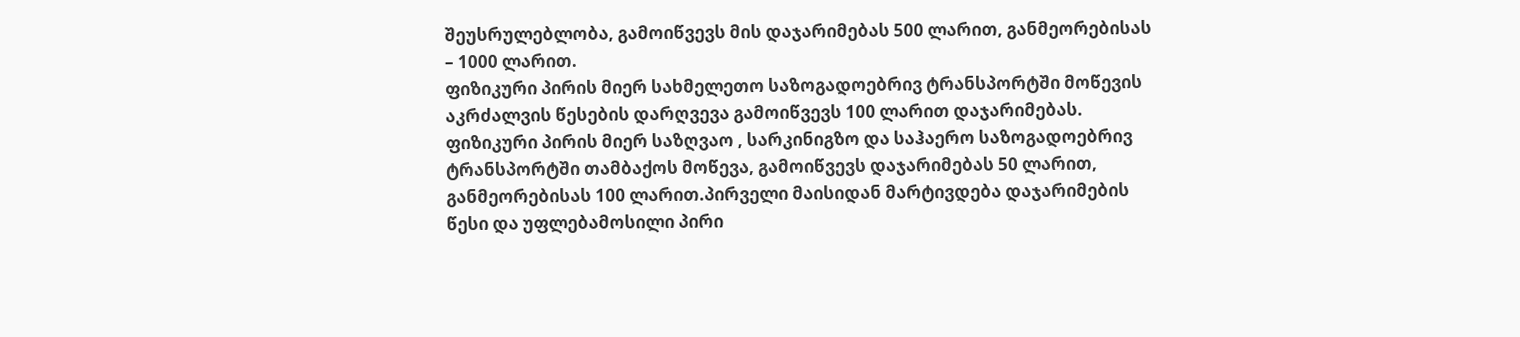შეუსრულებლობა, გამოიწვევს მის დაჯარიმებას 500 ლარით, განმეორებისას – 1000 ლარით.
ფიზიკური პირის მიერ სახმელეთო საზოგადოებრივ ტრანსპორტში მოწევის აკრძალვის წესების დარღვევა გამოიწვევს 100 ლარით დაჯარიმებას.
ფიზიკური პირის მიერ საზღვაო , სარკინიგზო და საჰაერო საზოგადოებრივ ტრანსპორტში თამბაქოს მოწევა, გამოიწვევს დაჯარიმებას 50 ლარით, განმეორებისას 100 ლარით.პირველი მაისიდან მარტივდება დაჯარიმების წესი და უფლებამოსილი პირი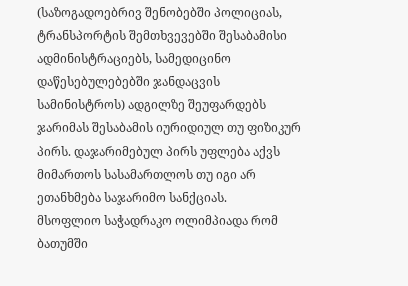(საზოგადოებრივ შენობებში პოლიციას, ტრანსპორტის შემთხვევებში შესაბამისი ადმინისტრაციებს, სამედიცინო დაწესებულებებში ჯანდაცვის სამინისტროს) ადგილზე შეუფარდებს ჯარიმას შესაბამის იურიდიულ თუ ფიზიკურ პირს. დაჯარიმებულ პირს უფლება აქვს მიმართოს სასამართლოს თუ იგი არ ეთანხმება საჯარიმო სანქციას.
მსოფლიო საჭადრაკო ოლიმპიადა რომ ბათუმში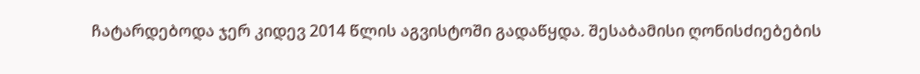ჩატარდებოდა ჯერ კიდევ 2014 წლის აგვისტოში გადაწყდა. შესაბამისი ღონისძიებების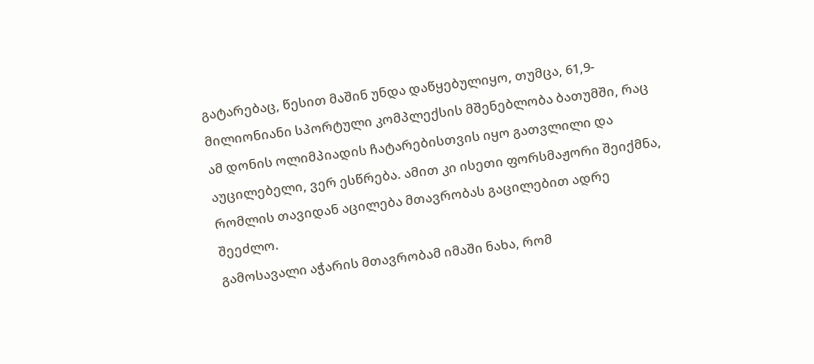გატარებაც, წესით მაშინ უნდა დაწყებულიყო, თუმცა, 61,9-მილიონიანი სპორტული კომპლექსის მშენებლობა ბათუმში, რაც ამ დონის ოლიმპიადის ჩატარებისთვის იყო გათვლილი და აუცილებელი, ვერ ესწრება. ამით კი ისეთი ფორსმაჟორი შეიქმნა, რომლის თავიდან აცილება მთავრობას გაცილებით ადრე შეეძლო.
გამოსავალი აჭარის მთავრობამ იმაში ნახა, რომ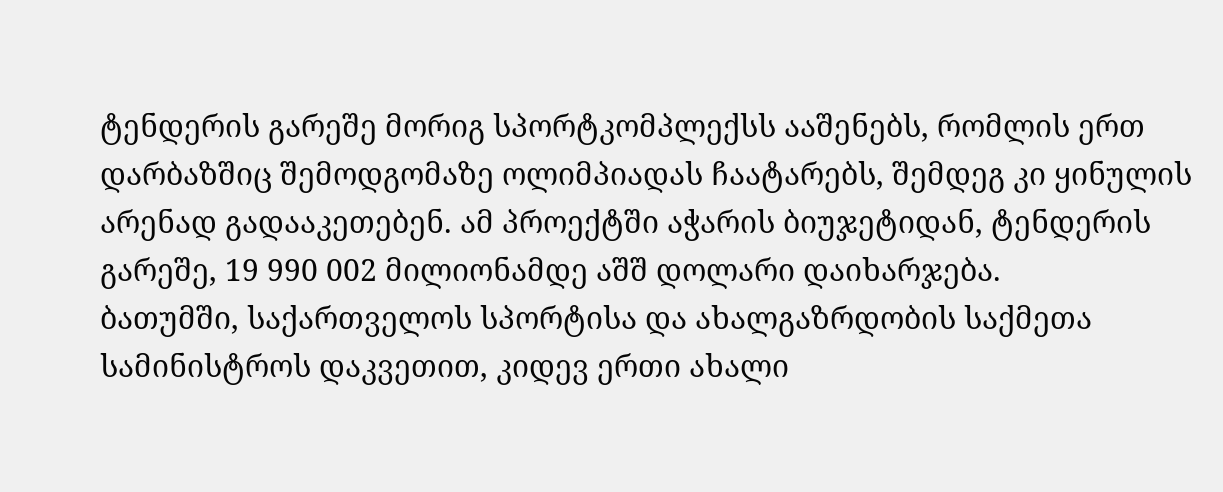ტენდერის გარეშე მორიგ სპორტკომპლექსს ააშენებს, რომლის ერთ დარბაზშიც შემოდგომაზე ოლიმპიადას ჩაატარებს, შემდეგ კი ყინულის არენად გადააკეთებენ. ამ პროექტში აჭარის ბიუჯეტიდან, ტენდერის გარეშე, 19 990 002 მილიონამდე აშშ დოლარი დაიხარჯება.
ბათუმში, საქართველოს სპორტისა და ახალგაზრდობის საქმეთა სამინისტროს დაკვეთით, კიდევ ერთი ახალი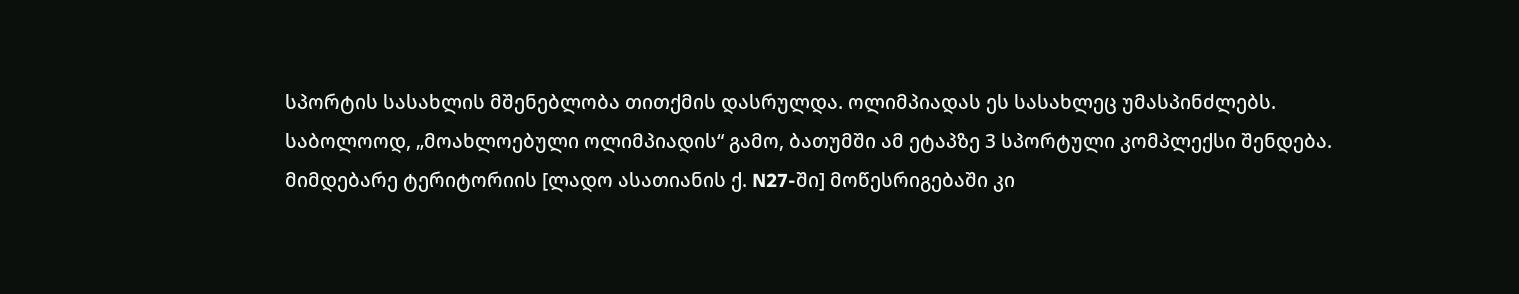სპორტის სასახლის მშენებლობა თითქმის დასრულდა. ოლიმპიადას ეს სასახლეც უმასპინძლებს.
საბოლოოდ, „მოახლოებული ოლიმპიადის“ გამო, ბათუმში ამ ეტაპზე 3 სპორტული კომპლექსი შენდება. მიმდებარე ტერიტორიის [ლადო ასათიანის ქ. N27-ში] მოწესრიგებაში კი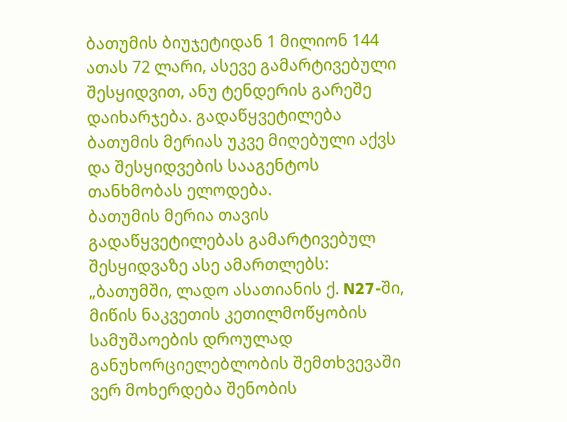ბათუმის ბიუჯეტიდან 1 მილიონ 144 ათას 72 ლარი, ასევე გამარტივებული შესყიდვით, ანუ ტენდერის გარეშე დაიხარჯება. გადაწყვეტილება ბათუმის მერიას უკვე მიღებული აქვს და შესყიდვების სააგენტოს თანხმობას ელოდება.
ბათუმის მერია თავის გადაწყვეტილებას გამარტივებულ შესყიდვაზე ასე ამართლებს: „ბათუმში, ლადო ასათიანის ქ. N27-ში, მიწის ნაკვეთის კეთილმოწყობის სამუშაოების დროულად განუხორციელებლობის შემთხვევაში ვერ მოხერდება შენობის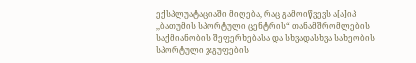ექსპლუატაციაში მიღება, რაც გამოიწვევს ა[ა]იპ ,,ბათუმის სპორტული ცენტრის“ თანამშრომლების საქმიანობის შეფერხებასა და სხვადასხვა სახეობის სპორტული ჯგუფების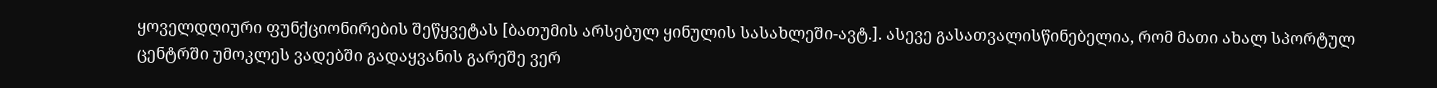ყოველდღიური ფუნქციონირების შეწყვეტას [ბათუმის არსებულ ყინულის სასახლეში-ავტ.]. ასევე გასათვალისწინებელია, რომ მათი ახალ სპორტულ ცენტრში უმოკლეს ვადებში გადაყვანის გარეშე ვერ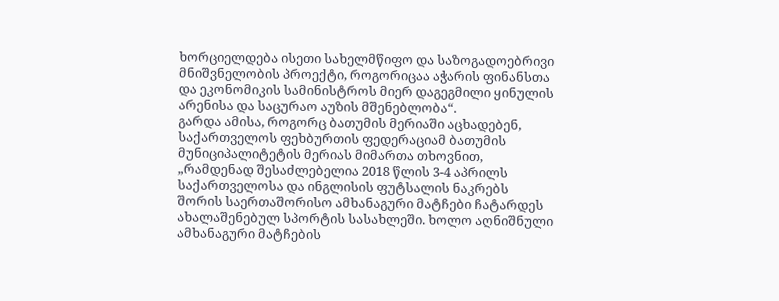ხორციელდება ისეთი სახელმწიფო და საზოგადოებრივი მნიშვნელობის პროექტი, როგორიცაა აჭარის ფინანსთა და ეკონომიკის სამინისტროს მიერ დაგეგმილი ყინულის არენისა და საცურაო აუზის მშენებლობა“.
გარდა ამისა, როგორც ბათუმის მერიაში აცხადებენ, საქართველოს ფეხბურთის ფედერაციამ ბათუმის მუნიციპალიტეტის მერიას მიმართა თხოვნით, „რამდენად შესაძლებელია 2018 წლის 3-4 აპრილს საქართველოსა და ინგლისის ფუტსალის ნაკრებს შორის საერთაშორისო ამხანაგური მატჩები ჩატარდეს ახალაშენებულ სპორტის სასახლეში. ხოლო აღნიშნული ამხანაგური მატჩების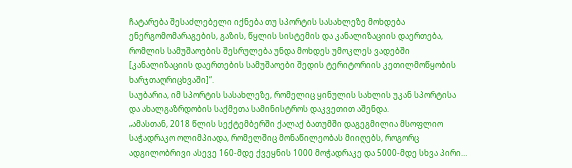ჩატარება შესაძლებელი იქნება თუ სპორტის სასახლეზე მოხდება ენერგომომარაგების, გაზის, წყლის სისტემის და კანალიზაციის დაერთება, რომლის სამუშაოების შესრულება უნდა მოხდეს უმოკლეს ვადებში [კანალიზაციის დაერთების სამუშაოები შედის ტერიტორიის კეთილმოწყობის ხარჯთაღრიცხვაში]“.
საუბარია, იმ სპორტის სასახლეზე, რომელიც ყინულის სახლის უკან სპორტისა და ახალგაზრდობის საქმეთა სამინისტროს დაკვეთით აშენდა.
„ამასთან, 2018 წლის სექტემბერში ქალაქ ბათუმში დაგეგმილია მსოფლიო საჭადრაკო ოლიმპიადა, რომელშიც მონაწილეობას მიიღებს, როგორც ადგილობრივი ასევე 160-მდე ქვეყნის 1000 მოჭადრაკე და 5000-მდე სხვა პირი…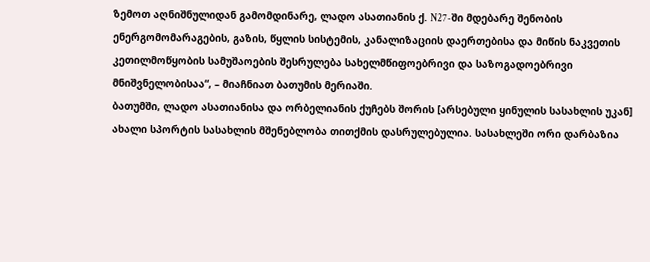ზემოთ აღნიშნულიდან გამომდინარე, ლადო ასათიანის ქ. N27-ში მდებარე შენობის ენერგომომარაგების, გაზის, წყლის სისტემის, კანალიზაციის დაერთებისა და მიწის ნაკვეთის კეთილმოწყობის სამუშაოების შესრულება სახელმწიფოებრივი და საზოგადოებრივი მნიშვნელობისაა“, – მიაჩნიათ ბათუმის მერიაში.
ბათუმში, ლადო ასათიანისა და ორბელიანის ქუჩებს შორის [არსებული ყინულის სასახლის უკან] ახალი სპორტის სასახლის მშენებლობა თითქმის დასრულებულია. სასახლეში ორი დარბაზია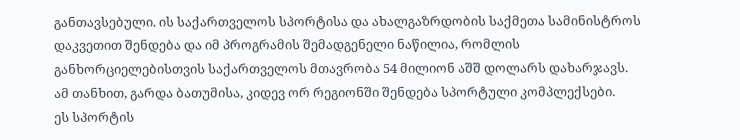განთავსებული. ის საქართველოს სპორტისა და ახალგაზრდობის საქმეთა სამინისტროს დაკვეთით შენდება და იმ პროგრამის შემადგენელი ნაწილია, რომლის განხორციელებისთვის საქართველოს მთავრობა 54 მილიონ აშშ დოლარს დახარჯავს. ამ თანხით, გარდა ბათუმისა, კიდევ ორ რეგიონში შენდება სპორტული კომპლექსები.
ეს სპორტის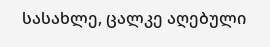სასახლე, ცალკე აღებული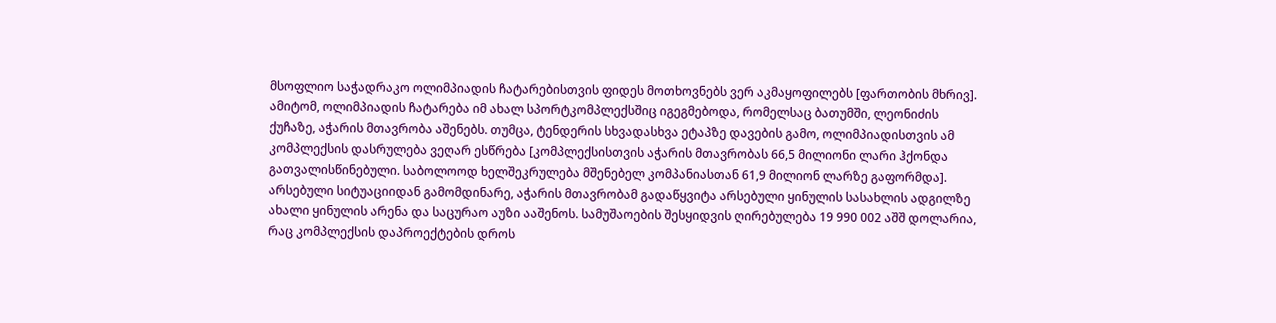მსოფლიო საჭადრაკო ოლიმპიადის ჩატარებისთვის ფიდეს მოთხოვნებს ვერ აკმაყოფილებს [ფართობის მხრივ]. ამიტომ, ოლიმპიადის ჩატარება იმ ახალ სპორტკომპლექსშიც იგეგმებოდა, რომელსაც ბათუმში, ლეონიძის ქუჩაზე, აჭარის მთავრობა აშენებს. თუმცა, ტენდერის სხვადასხვა ეტაპზე დავების გამო, ოლიმპიადისთვის ამ კომპლექსის დასრულება ვეღარ ესწრება [კომპლექსისთვის აჭარის მთავრობას 66,5 მილიონი ლარი ჰქონდა გათვალისწინებული. საბოლოოდ ხელშეკრულება მშენებელ კომპანიასთან 61,9 მილიონ ლარზე გაფორმდა].
არსებული სიტუაციიდან გამომდინარე, აჭარის მთავრობამ გადაწყვიტა არსებული ყინულის სასახლის ადგილზე ახალი ყინულის არენა და საცურაო აუზი ააშენოს. სამუშაოების შესყიდვის ღირებულება 19 990 002 აშშ დოლარია, რაც კომპლექსის დაპროექტების დროს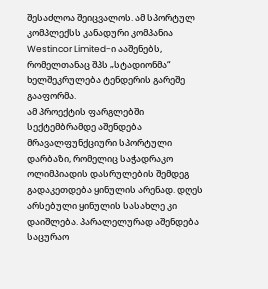შესაძლოა შეიცვალოს. ამ სპორტულ კომპლექსს კანადური კომპანია Westincor Limited-ი ააშენებს, რომელთანაც შპს „სტადიონმა“ ხელშეკრულება ტენდერის გარეშე გააფორმა.
ამ პროექტის ფარგლებში სექტემბრამდე აშენდება მრავალფუნქციური სპორტული დარბაზი, რომელიც საჭადრაკო ოლიმპიადის დასრულების შემდეგ გადაკეთდება ყინულის არენად. დღეს არსებული ყინულის სასახლე კი დაიშლება. პარალელურად აშენდება საცურაო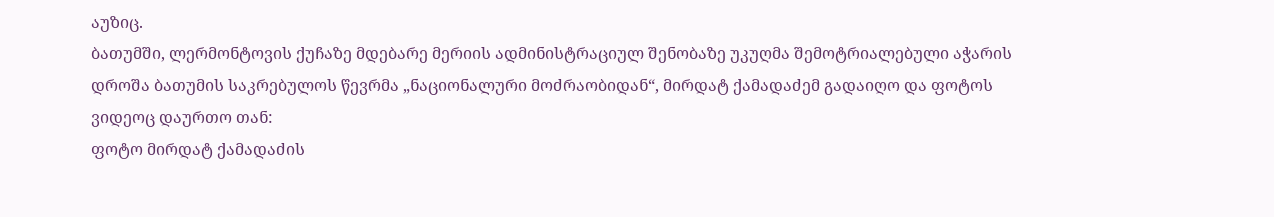აუზიც.
ბათუმში, ლერმონტოვის ქუჩაზე მდებარე მერიის ადმინისტრაციულ შენობაზე უკუღმა შემოტრიალებული აჭარის დროშა ბათუმის საკრებულოს წევრმა „ნაციონალური მოძრაობიდან“, მირდატ ქამადაძემ გადაიღო და ფოტოს ვიდეოც დაურთო თან:
ფოტო მირდატ ქამადაძის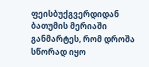ფეისბუქგვერდიდან
ბათუმის მერიაში განმარტეს, რომ დროშა სწორად იყო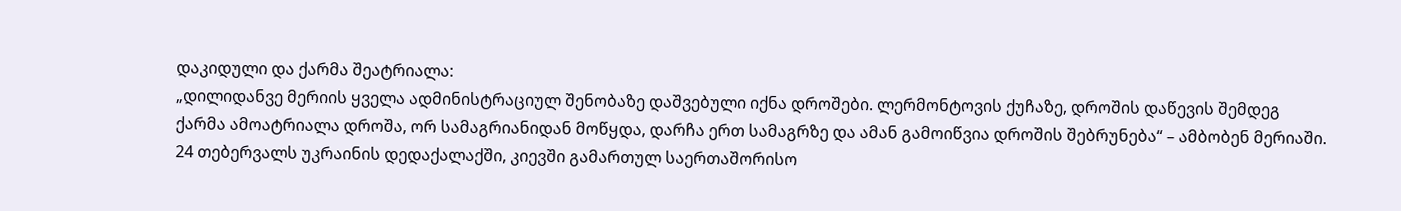დაკიდული და ქარმა შეატრიალა:
„დილიდანვე მერიის ყველა ადმინისტრაციულ შენობაზე დაშვებული იქნა დროშები. ლერმონტოვის ქუჩაზე, დროშის დაწევის შემდეგ ქარმა ამოატრიალა დროშა, ორ სამაგრიანიდან მოწყდა, დარჩა ერთ სამაგრზე და ამან გამოიწვია დროშის შებრუნება“ – ამბობენ მერიაში.
24 თებერვალს უკრაინის დედაქალაქში, კიევში გამართულ საერთაშორისო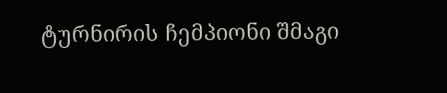ტურნირის ჩემპიონი შმაგი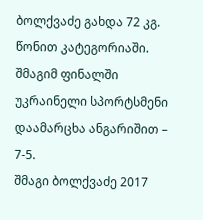ბოლქვაძე გახდა 72 კგ. წონით კატეგორიაში. შმაგიმ ფინალში უკრაინელი სპორტსმენი დაამარცხა ანგარიშით – 7-5.
შმაგი ბოლქვაძე 2017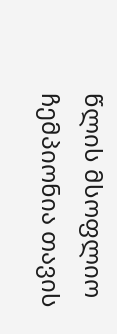წლის მსოფლიო ჩემპიონია თავის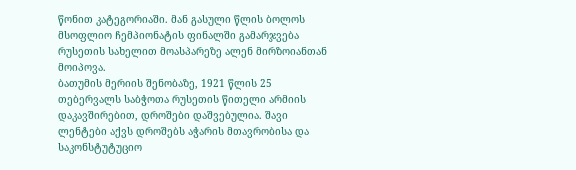წონით კატეგორიაში. მან გასული წლის ბოლოს მსოფლიო ჩემპიონატის ფინალში გამარჯვება რუსეთის სახელით მოასპარეზე ალენ მირზოიანთან მოიპოვა.
ბათუმის მერიის შენობაზე, 1921 წლის 25 თებერვალს საბჭოთა რუსეთის წითელი არმიის დაკავშირებით, დროშები დაშვებულია. შავი ლენტები აქვს დროშებს აჭარის მთავრობისა და საკონსტუტუციო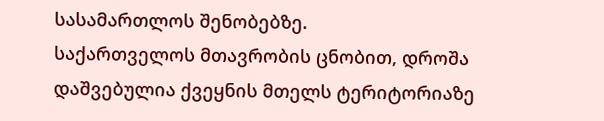სასამართლოს შენობებზე.
საქართველოს მთავრობის ცნობით, დროშა დაშვებულია ქვეყნის მთელს ტერიტორიაზე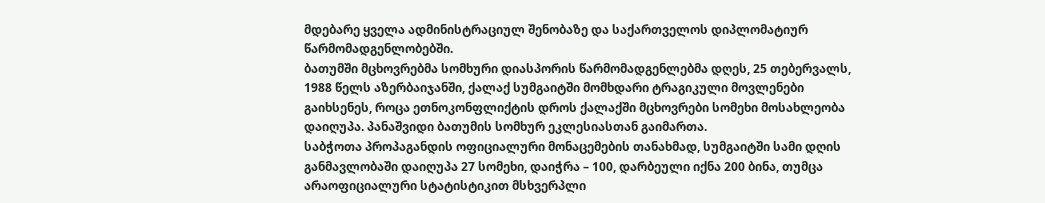მდებარე ყველა ადმინისტრაციულ შენობაზე და საქართველოს დიპლომატიურ წარმომადგენლობებში.
ბათუმში მცხოვრებმა სომხური დიასპორის წარმომადგენლებმა დღეს, 25 თებერვალს, 1988 წელს აზერბაიჯანში, ქალაქ სუმგაიტში მომხდარი ტრაგიკული მოვლენები გაიხსენეს, როცა ეთნოკონფლიქტის დროს ქალაქში მცხოვრები სომეხი მოსახლეობა დაიღუპა. პანაშვიდი ბათუმის სომხურ ეკლესიასთან გაიმართა.
საბჭოთა პროპაგანდის ოფიციალური მონაცემების თანახმად, სუმგაიტში სამი დღის განმავლობაში დაიღუპა 27 სომეხი, დაიჭრა – 100, დარბეული იქნა 200 ბინა, თუმცა არაოფიციალური სტატისტიკით მსხვერპლი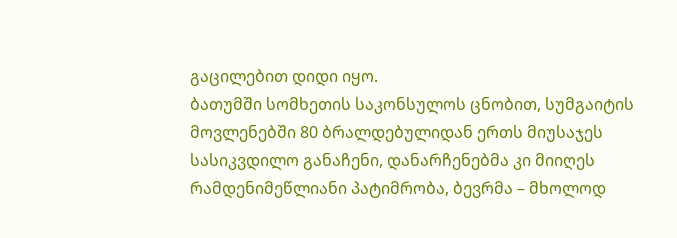გაცილებით დიდი იყო.
ბათუმში სომხეთის საკონსულოს ცნობით, სუმგაიტის მოვლენებში 80 ბრალდებულიდან ერთს მიუსაჯეს სასიკვდილო განაჩენი, დანარჩენებმა კი მიიღეს რამდენიმეწლიანი პატიმრობა, ბევრმა – მხოლოდ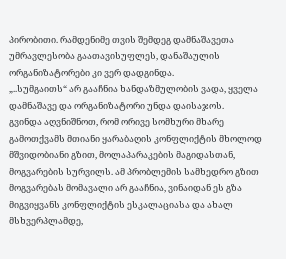პირობითი. რამდენიმე თვის შემდეგ დამნაშავეთა უმრავლესობა გაათავისუფლეს, დანაშაულის ორგანიზატორები კი ვერ დადგინდა.
„..სუმგაითს“ არ გააჩნია ხანდაზმულობის ვადა, ყველა დამნაშავე და ორგანიზატორი უნდა დაისაჯოს.
გვინდა აღვნიშნოთ, რომ ორივე სომხური მხარე გამოთქვამს მთიანი ყარაბაღის კონფლიქტის მხოლოდ მშვიდობიანი გზით, მოლაპარაკების მაგიდასთან, მოგვარების სურვილს. ამ პრობლემის სამხედრო გზით მოგვარებას მომავალი არ გააჩნია, ვინაიდან ეს გზა მიგვიყვანს კონფლიქტის ესკალაციასა და ახალ მსხვერპლამდე,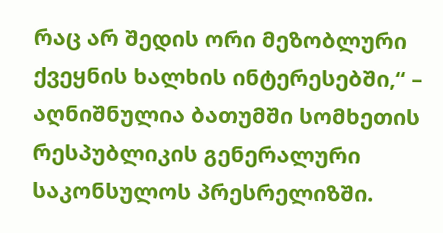რაც არ შედის ორი მეზობლური ქვეყნის ხალხის ინტერესებში,“ – აღნიშნულია ბათუმში სომხეთის რესპუბლიკის გენერალური საკონსულოს პრესრელიზში.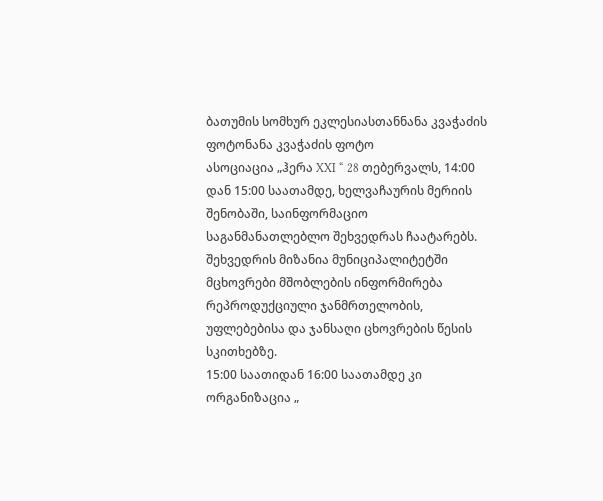ბათუმის სომხურ ეკლესიასთანნანა კვაჭაძის ფოტონანა კვაჭაძის ფოტო
ასოციაცია „ჰერა XXI “ 28 თებერვალს, 14:00 დან 15:00 საათამდე, ხელვაჩაურის მერიის შენობაში, საინფორმაციო საგანმანათლებლო შეხვედრას ჩაატარებს. შეხვედრის მიზანია მუნიციპალიტეტში მცხოვრები მშობლების ინფორმირება რეპროდუქციული ჯანმრთელობის, უფლებებისა და ჯანსაღი ცხოვრების წესის სკითხებზე.
15:00 საათიდან 16:00 საათამდე კი ორგანიზაცია „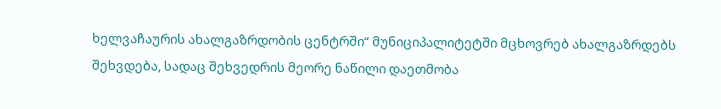ხელვაჩაურის ახალგაზრდობის ცენტრში“ მუნიციპალიტეტში მცხოვრებ ახალგაზრდებს შეხვდება, სადაც შეხვედრის მეორე ნაწილი დაეთმობა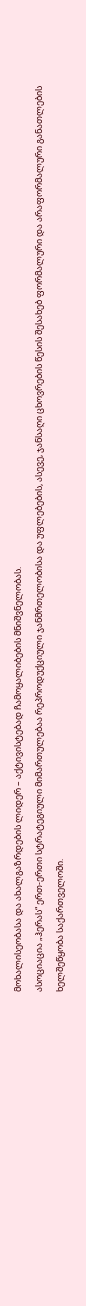მოხალისეობასა და ახალგაზრდების ლიდერ – აქტივისტებად ჩამოყალიბების მნიშვნელობას.
ასოციაცია „ჰერას“ ერთ-ერთი სტრატეგიული მიმართულებაა რეპროდუქციული ჯანმრთელობისა და უფლებების, ასევე, ჯანსაღი ცხოვრების წესის შესახებ ფორმალური და არაფორმალური განათლების ხელშეწყობა საქართველოში.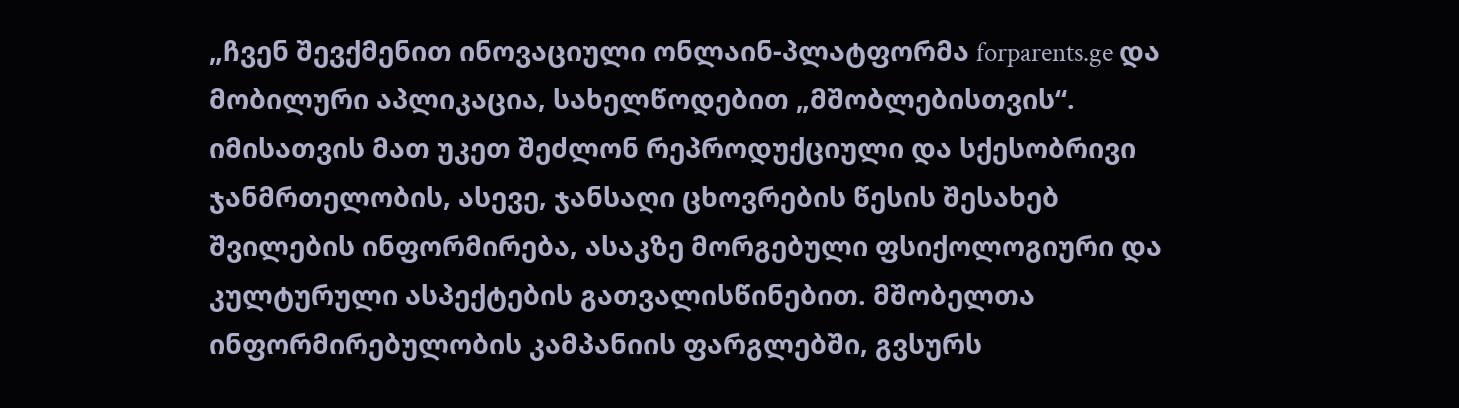„ჩვენ შევქმენით ინოვაციული ონლაინ-პლატფორმა forparents.ge და მობილური აპლიკაცია, სახელწოდებით „მშობლებისთვის“. იმისათვის მათ უკეთ შეძლონ რეპროდუქციული და სქესობრივი ჯანმრთელობის, ასევე, ჯანსაღი ცხოვრების წესის შესახებ შვილების ინფორმირება, ასაკზე მორგებული ფსიქოლოგიური და კულტურული ასპექტების გათვალისწინებით. მშობელთა ინფორმირებულობის კამპანიის ფარგლებში, გვსურს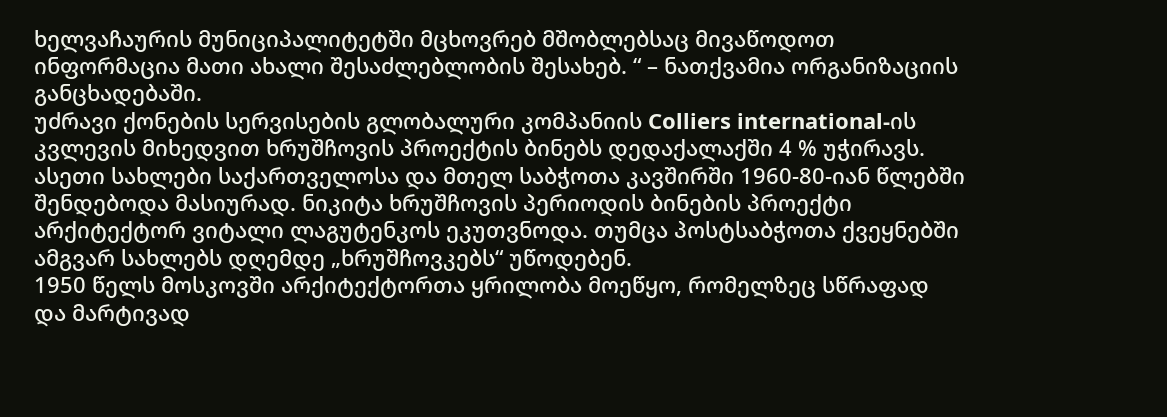ხელვაჩაურის მუნიციპალიტეტში მცხოვრებ მშობლებსაც მივაწოდოთ ინფორმაცია მათი ახალი შესაძლებლობის შესახებ. “ – ნათქვამია ორგანიზაციის განცხადებაში.
უძრავი ქონების სერვისების გლობალური კომპანიის Colliers international-ის კვლევის მიხედვით ხრუშჩოვის პროექტის ბინებს დედაქალაქში 4 % უჭირავს. ასეთი სახლები საქართველოსა და მთელ საბჭოთა კავშირში 1960-80-იან წლებში შენდებოდა მასიურად. ნიკიტა ხრუშჩოვის პერიოდის ბინების პროექტი არქიტექტორ ვიტალი ლაგუტენკოს ეკუთვნოდა. თუმცა პოსტსაბჭოთა ქვეყნებში ამგვარ სახლებს დღემდე „ხრუშჩოვკებს“ უწოდებენ.
1950 წელს მოსკოვში არქიტექტორთა ყრილობა მოეწყო, რომელზეც სწრაფად და მარტივად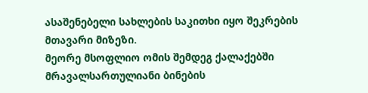ასაშენებელი სახლების საკითხი იყო შეკრების მთავარი მიზეზი.
მეორე მსოფლიო ომის შემდეგ ქალაქებში მრავალსართულიანი ბინების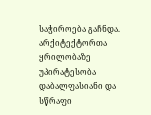საჭიროება გაჩნდა. არქიტექტორთა ყრილობაზე უპირატესობა დაბალფასიანი და სწრაფი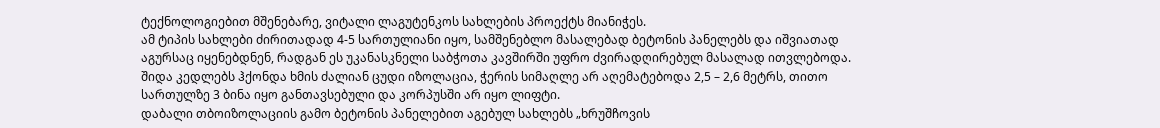ტექნოლოგიებით მშენებარე, ვიტალი ლაგუტენკოს სახლების პროექტს მიანიჭეს.
ამ ტიპის სახლები ძირითადად 4-5 სართულიანი იყო, სამშენებლო მასალებად ბეტონის პანელებს და იშვიათად აგურსაც იყენებდნენ, რადგან ეს უკანასკნელი საბჭოთა კავშირში უფრო ძვირადღირებულ მასალად ითვლებოდა. შიდა კედლებს ჰქონდა ხმის ძალიან ცუდი იზოლაცია, ჭერის სიმაღლე არ აღემატებოდა 2,5 – 2,6 მეტრს, თითო სართულზე 3 ბინა იყო განთავსებული და კორპუსში არ იყო ლიფტი.
დაბალი თბოიზოლაციის გამო ბეტონის პანელებით აგებულ სახლებს „ხრუშჩოვის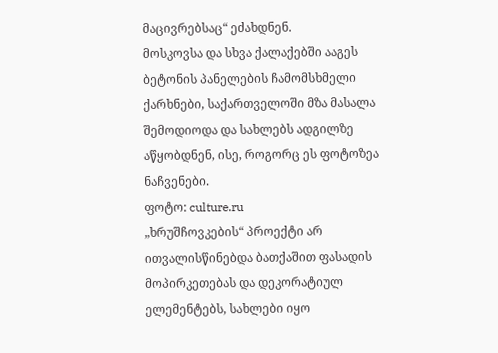მაცივრებსაც“ ეძახდნენ.
მოსკოვსა და სხვა ქალაქებში ააგეს ბეტონის პანელების ჩამომსხმელი ქარხნები, საქართველოში მზა მასალა შემოდიოდა და სახლებს ადგილზე აწყობდნენ, ისე, როგორც ეს ფოტოზეა ნაჩვენები.
ფოტო: culture.ru
„ხრუშჩოვკების“ პროექტი არ ითვალისწინებდა ბათქაშით ფასადის მოპირკეთებას და დეკორატიულ ელემენტებს, სახლები იყო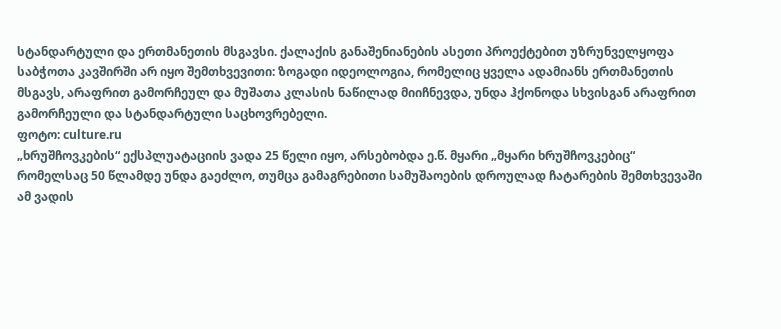სტანდარტული და ერთმანეთის მსგავსი. ქალაქის განაშენიანების ასეთი პროექტებით უზრუნველყოფა საბჭოთა კავშირში არ იყო შემთხვევითი: ზოგადი იდეოლოგია, რომელიც ყველა ადამიანს ერთმანეთის მსგავს, არაფრით გამორჩეულ და მუშათა კლასის ნაწილად მიიჩნევდა, უნდა ჰქონოდა სხვისგან არაფრით გამორჩეული და სტანდარტული საცხოვრებელი.
ფოტო: culture.ru
„ხრუშჩოვკების“ ექსპლუატაციის ვადა 25 წელი იყო, არსებობდა ე.წ. მყარი „მყარი ხრუშჩოვკებიც“ რომელსაც 50 წლამდე უნდა გაეძლო, თუმცა გამაგრებითი სამუშაოების დროულად ჩატარების შემთხვევაში ამ ვადის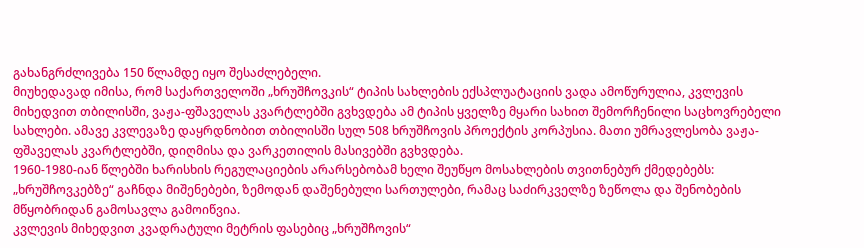გახანგრძლივება 150 წლამდე იყო შესაძლებელი.
მიუხედავად იმისა, რომ საქართველოში „ხრუშჩოვკის“ ტიპის სახლების ექსპლუატაციის ვადა ამოწურულია, კვლევის მიხედვით თბილისში, ვაჟა-ფშაველას კვარტლებში გვხვდება ამ ტიპის ყველზე მყარი სახით შემორჩენილი საცხოვრებელი სახლები. ამავე კვლევაზე დაყრდნობით თბილისში სულ 508 ხრუშჩოვის პროექტის კორპუსია. მათი უმრავლესობა ვაჟა-ფშაველას კვარტლებში, დიღმისა და ვარკეთილის მასივებში გვხვდება.
1960-1980-იან წლებში ხარისხის რეგულაციების არარსებობამ ხელი შეუწყო მოსახლების თვითნებურ ქმედებებს: „ხრუშჩოვკებზე“ გაჩნდა მიშენებები, ზემოდან დაშენებული სართულები, რამაც საძირკველზე ზეწოლა და შენობების მწყობრიდან გამოსავლა გამოიწვია.
კვლევის მიხედვით კვადრატული მეტრის ფასებიც „ხრუშჩოვის“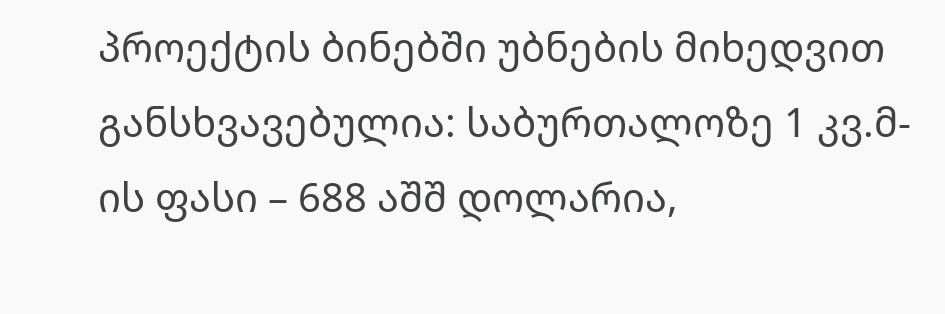პროექტის ბინებში უბნების მიხედვით განსხვავებულია: საბურთალოზე 1 კვ.მ-ის ფასი – 688 აშშ დოლარია,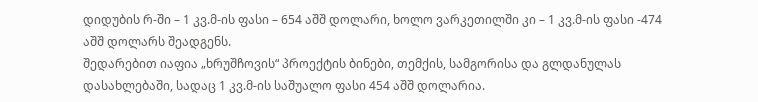დიდუბის რ-ში – 1 კვ.მ-ის ფასი – 654 აშშ დოლარი, ხოლო ვარკეთილში კი – 1 კვ.მ-ის ფასი -474 აშშ დოლარს შეადგენს.
შედარებით იაფია „ხრუშჩოვის“ პროექტის ბინები, თემქის, სამგორისა და გლდანულას დასახლებაში, სადაც 1 კვ.მ-ის საშუალო ფასი 454 აშშ დოლარია.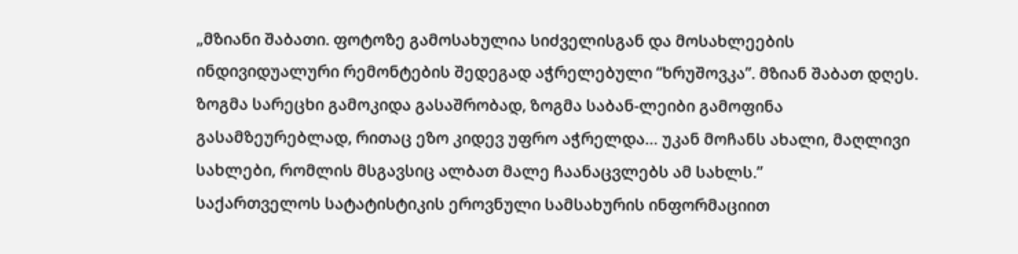„მზიანი შაბათი. ფოტოზე გამოსახულია სიძველისგან და მოსახლეების ინდივიდუალური რემონტების შედეგად აჭრელებული “ხრუშოვკა”. მზიან შაბათ დღეს. ზოგმა სარეცხი გამოკიდა გასაშრობად, ზოგმა საბან-ლეიბი გამოფინა გასამზეურებლად, რითაც ეზო კიდევ უფრო აჭრელდა… უკან მოჩანს ახალი, მაღლივი სახლები, რომლის მსგავსიც ალბათ მალე ჩაანაცვლებს ამ სახლს.”
საქართველოს სატატისტიკის ეროვნული სამსახურის ინფორმაციით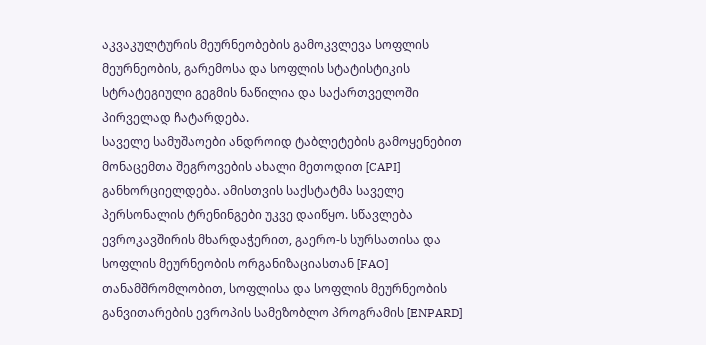აკვაკულტურის მეურნეობების გამოკვლევა სოფლის მეურნეობის, გარემოსა და სოფლის სტატისტიკის სტრატეგიული გეგმის ნაწილია და საქართველოში პირველად ჩატარდება.
საველე სამუშაოები ანდროიდ ტაბლეტების გამოყენებით მონაცემთა შეგროვების ახალი მეთოდით [CAPI] განხორციელდება. ამისთვის საქსტატმა საველე პერსონალის ტრენინგები უკვე დაიწყო. სწავლება ევროკავშირის მხარდაჭერით, გაერო-ს სურსათისა და სოფლის მეურნეობის ორგანიზაციასთან [FAO] თანამშრომლობით, სოფლისა და სოფლის მეურნეობის განვითარების ევროპის სამეზობლო პროგრამის [ENPARD]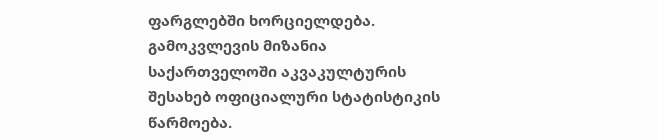ფარგლებში ხორციელდება.
გამოკვლევის მიზანია საქართველოში აკვაკულტურის შესახებ ოფიციალური სტატისტიკის წარმოება.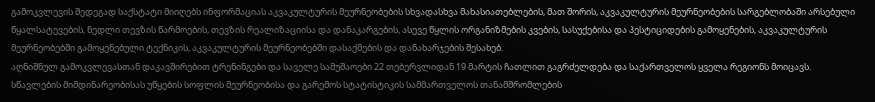გამოკვლევის შედეგად საქსტატი მიიღებს ინფორმაციას აკვაკულტურის მეურნეობების სხვადასხვა მახასიათებლების, მათ შორის, აკვაკულტურის მეურნეობების სარგებლობაში არსებული წყალსატევების, ნედლი თევზის წარმოების, თევზის რეალიზაციისა და დანაკარგების, ასევე წყლის ორგანიზმების კვების, სასუქებისა და პესტიციდების გამოყენების, აკვაკულტურის მეურნეობებში გამოყენებული ტექნიკის, აკვაკულტურის მეურნეობებში დასაქმების და დანახარჯების შესახებ.
აღნიშნულ გამოკვლევასთან დაკავშირებით ტრენინგები და საველე სამუშაოები 22 თებერვლიდან 19 მარტის ჩათლით გაგრძელდება და საქართველოს ყველა რეგიონს მოიცავს.
სწავლების მიმდინარეობისას უწყების სოფლის მეურნეობისა და გარემოს სტატისტიკის სამმართველოს თანამშრომლების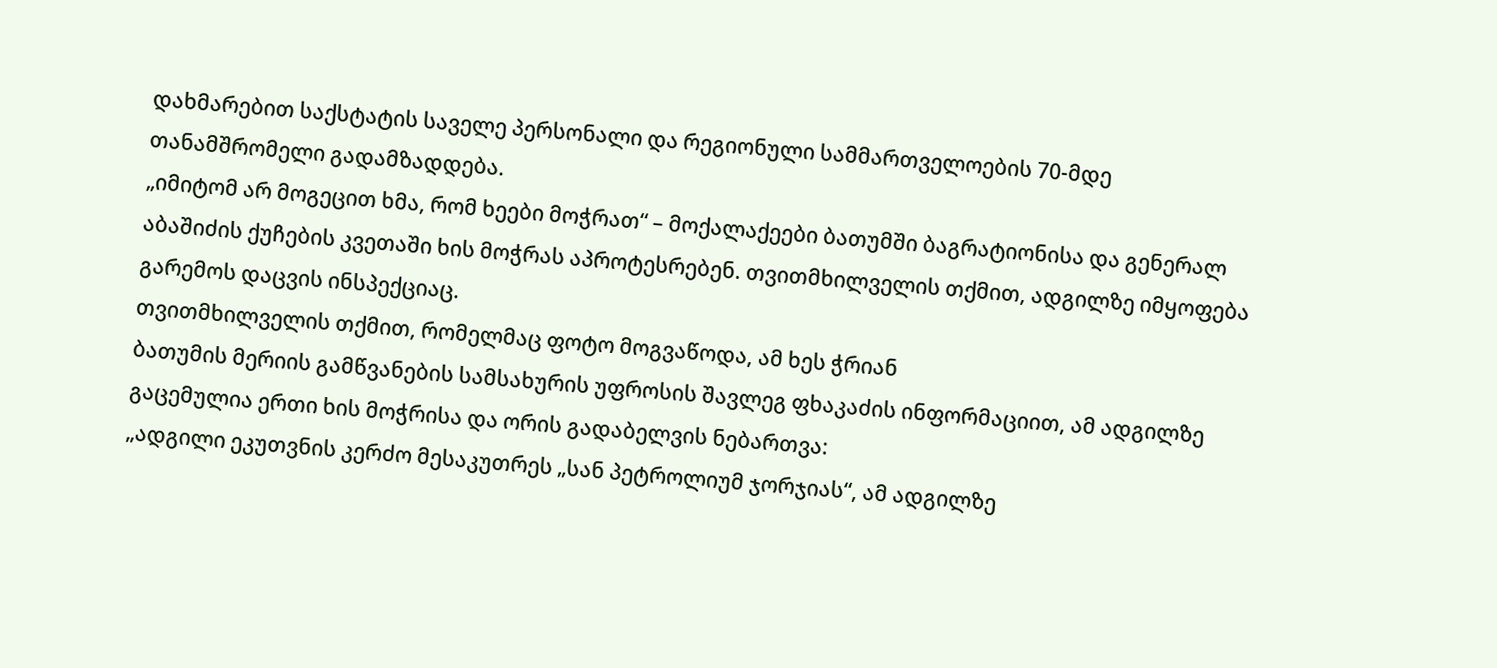დახმარებით საქსტატის საველე პერსონალი და რეგიონული სამმართველოების 70-მდე თანამშრომელი გადამზადდება.
„იმიტომ არ მოგეცით ხმა, რომ ხეები მოჭრათ“ – მოქალაქეები ბათუმში ბაგრატიონისა და გენერალ აბაშიძის ქუჩების კვეთაში ხის მოჭრას აპროტესრებენ. თვითმხილველის თქმით, ადგილზე იმყოფება გარემოს დაცვის ინსპექციაც.
თვითმხილველის თქმით, რომელმაც ფოტო მოგვაწოდა, ამ ხეს ჭრიან
ბათუმის მერიის გამწვანების სამსახურის უფროსის შავლეგ ფხაკაძის ინფორმაციით, ამ ადგილზე გაცემულია ერთი ხის მოჭრისა და ორის გადაბელვის ნებართვა:
„ადგილი ეკუთვნის კერძო მესაკუთრეს „სან პეტროლიუმ ჯორჯიას“, ამ ადგილზე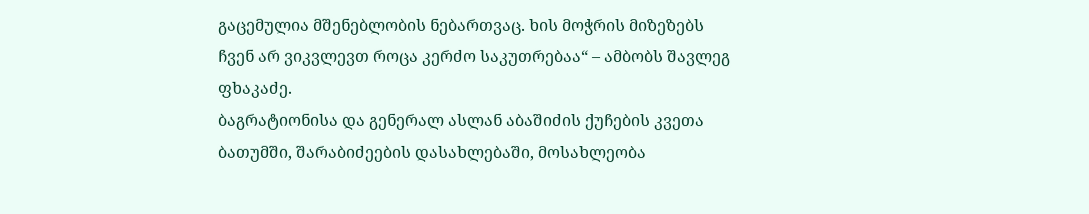გაცემულია მშენებლობის ნებართვაც. ხის მოჭრის მიზეზებს ჩვენ არ ვიკვლევთ როცა კერძო საკუთრებაა“ – ამბობს შავლეგ ფხაკაძე.
ბაგრატიონისა და გენერალ ასლან აბაშიძის ქუჩების კვეთა
ბათუმში, შარაბიძეების დასახლებაში, მოსახლეობა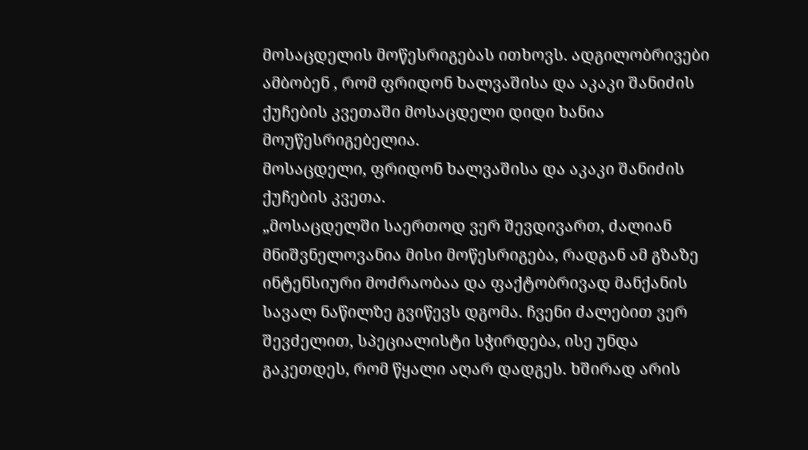მოსაცდელის მოწესრიგებას ითხოვს. ადგილობრივები ამბობენ , რომ ფრიდონ ხალვაშისა და აკაკი შანიძის ქუჩების კვეთაში მოსაცდელი დიდი ხანია მოუწესრიგებელია.
მოსაცდელი, ფრიდონ ხალვაშისა და აკაკი შანიძის ქუჩების კვეთა.
„მოსაცდელში საერთოდ ვერ შევდივართ, ძალიან მნიშვნელოვანია მისი მოწესრიგება, რადგან ამ გზაზე ინტენსიური მოძრაობაა და ფაქტობრივად მანქანის სავალ ნაწილზე გვიწევს დგომა. ჩვენი ძალებით ვერ შევძელით, სპეციალისტი სჭირდება, ისე უნდა გაკეთდეს, რომ წყალი აღარ დადგეს. ხშირად არის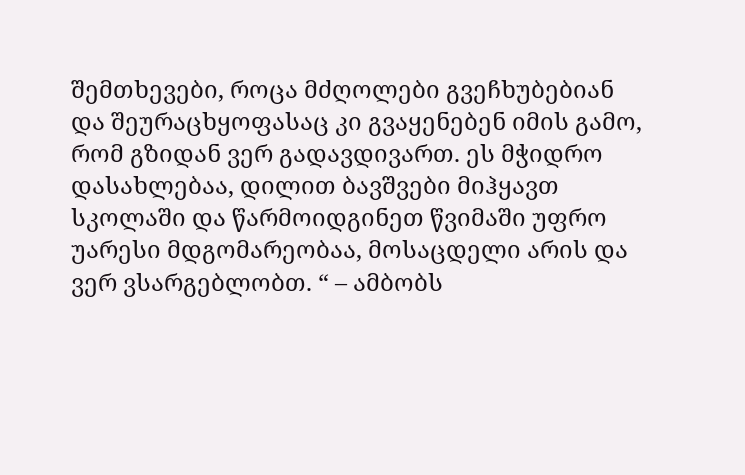შემთხევები, როცა მძღოლები გვეჩხუბებიან და შეურაცხყოფასაც კი გვაყენებენ იმის გამო, რომ გზიდან ვერ გადავდივართ. ეს მჭიდრო დასახლებაა, დილით ბავშვები მიჰყავთ სკოლაში და წარმოიდგინეთ წვიმაში უფრო უარესი მდგომარეობაა, მოსაცდელი არის და ვერ ვსარგებლობთ. “ – ამბობს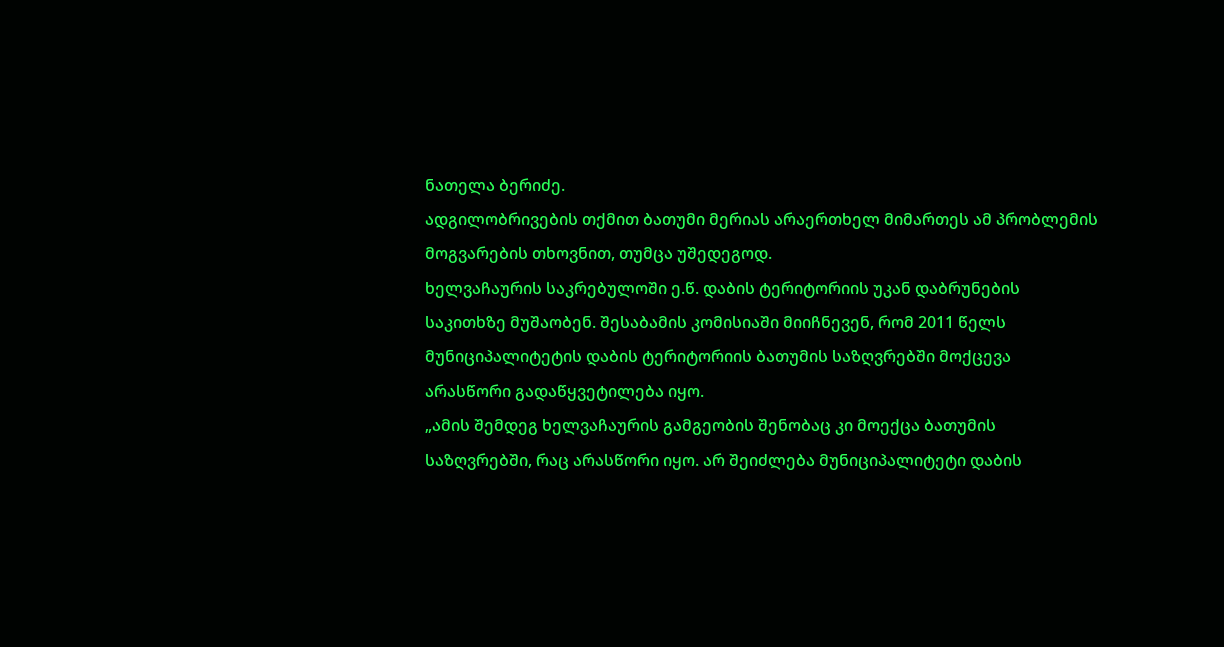ნათელა ბერიძე.
ადგილობრივების თქმით ბათუმი მერიას არაერთხელ მიმართეს ამ პრობლემის მოგვარების თხოვნით, თუმცა უშედეგოდ.
ხელვაჩაურის საკრებულოში ე.წ. დაბის ტერიტორიის უკან დაბრუნების საკითხზე მუშაობენ. შესაბამის კომისიაში მიიჩნევენ, რომ 2011 წელს მუნიციპალიტეტის დაბის ტერიტორიის ბათუმის საზღვრებში მოქცევა არასწორი გადაწყვეტილება იყო.
„ამის შემდეგ ხელვაჩაურის გამგეობის შენობაც კი მოექცა ბათუმის საზღვრებში, რაც არასწორი იყო. არ შეიძლება მუნიციპალიტეტი დაბის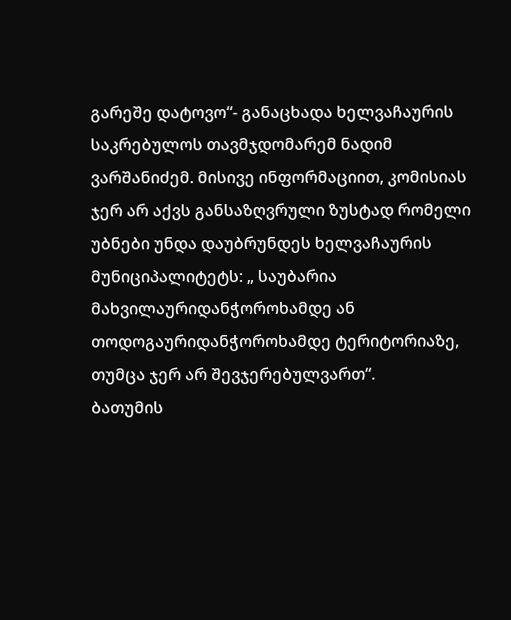გარეშე დატოვო“- განაცხადა ხელვაჩაურის საკრებულოს თავმჯდომარემ ნადიმ ვარშანიძემ. მისივე ინფორმაციით, კომისიას ჯერ არ აქვს განსაზღვრული ზუსტად რომელი უბნები უნდა დაუბრუნდეს ხელვაჩაურის მუნიციპალიტეტს: „ საუბარია მახვილაურიდანჭოროხამდე ან თოდოგაურიდანჭოროხამდე ტერიტორიაზე, თუმცა ჯერ არ შევჯერებულვართ“.
ბათუმის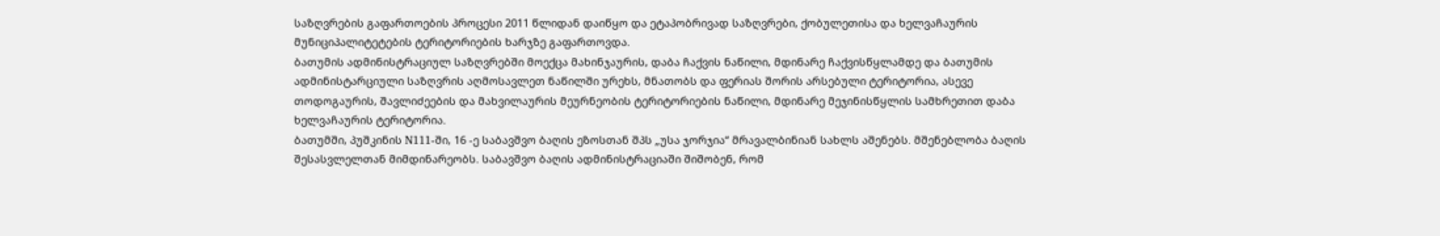საზღვრების გაფართოების პროცესი 2011 წლიდან დაიწყო და ეტაპობრივად საზღვრები, ქობულეთისა და ხელვაჩაურის მუნიციპალიტეტების ტერიტორიების ხარჯზე გაფართოვდა.
ბათუმის ადმინისტრაციულ საზღვრებში მოექცა მახინჯაურის, დაბა ჩაქვის ნაწილი, მდინარე ჩაქვისწყლამდე და ბათუმის ადმინისტარციული საზღვრის აღმოსავლეთ ნაწილში ურეხს, მნათობს და ფერიას შორის არსებული ტერიტორია, ასევე თოდოგაურის, შავლიძეების და მახვილაურის მეურნეობის ტერიტორიების ნაწილი, მდინარე მეჯინისწყლის სამხრეთით დაბა ხელვაჩაურის ტერიტორია.
ბათუმში, პუშკინის N111-ში, 16 -ე საბავშვო ბაღის ეზოსთან შპს „უსა ჯორჯია“ მრავალბინიან სახლს აშენებს. მშენებლობა ბაღის შესასვლელთან მიმდინარეობს. საბავშვო ბაღის ადმინისტრაციაში შიშობენ, რომ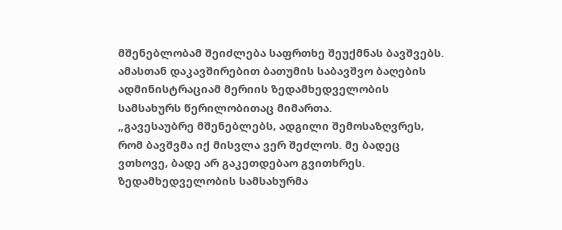მშენებლობამ შეიძლება საფრთხე შეუქმნას ბავშვებს. ამასთან დაკავშირებით ბათუმის საბავშვო ბაღების ადმინისტრაციამ მერიის ზედამხედველობის სამსახურს წერილობითაც მიმართა.
„გავესაუბრე მშენებლებს, ადგილი შემოსაზღვრეს, რომ ბავშვმა იქ მისვლა ვერ შეძლოს. მე ბადეც ვთხოვე, ბადე არ გაკეთდებაო გვითხრეს. ზედამხედველობის სამსახურმა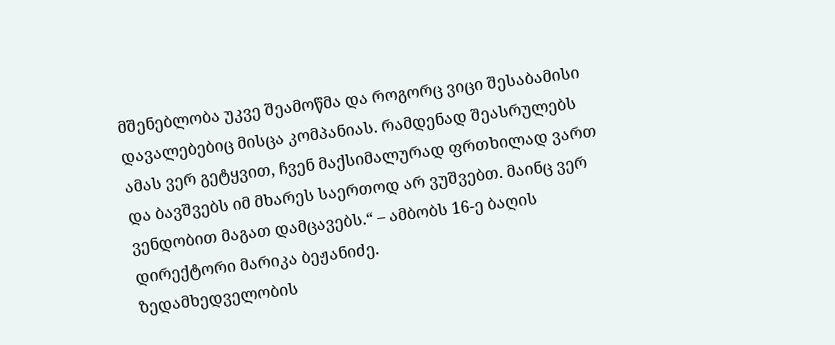მშენებლობა უკვე შეამოწმა და როგორც ვიცი შესაბამისი დავალებებიც მისცა კომპანიას. რამდენად შეასრულებს ამას ვერ გეტყვით, ჩვენ მაქსიმალურად ფრთხილად ვართ და ბავშვებს იმ მხარეს საერთოდ არ ვუშვებთ. მაინც ვერ ვენდობით მაგათ დამცავებს.“ – ამბობს 16-ე ბაღის დირექტორი მარიკა ბეჟანიძე.
ზედამხედველობის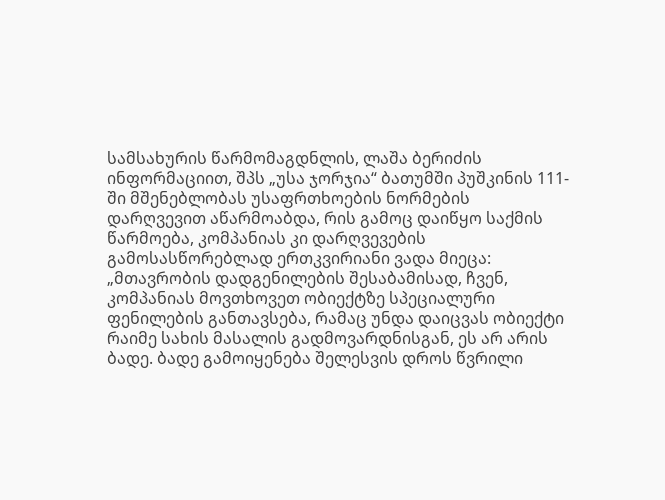სამსახურის წარმომაგდნლის, ლაშა ბერიძის ინფორმაციით, შპს „უსა ჯორჯია“ ბათუმში პუშკინის 111-ში მშენებლობას უსაფრთხოების ნორმების დარღვევით აწარმოაბდა, რის გამოც დაიწყო საქმის წარმოება, კომპანიას კი დარღვევების გამოსასწორებლად ერთკვირიანი ვადა მიეცა:
„მთავრობის დადგენილების შესაბამისად, ჩვენ, კომპანიას მოვთხოვეთ ობიექტზე სპეციალური ფენილების განთავსება, რამაც უნდა დაიცვას ობიექტი რაიმე სახის მასალის გადმოვარდნისგან, ეს არ არის ბადე. ბადე გამოიყენება შელესვის დროს წვრილი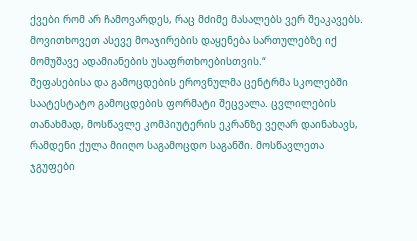ქვები რომ არ ჩამოვარდეს, რაც მძიმე მასალებს ვერ შეაკავებს. მოვითხოვეთ ასევე მოაჯირების დაყენება სართულებზე იქ მომუშავე ადამიანების უსაფრთხოებისთვის.“
შეფასებისა და გამოცდების ეროვნულმა ცენტრმა სკოლებში საატესტატო გამოცდების ფორმატი შეცვალა. ცვლილების თანახმად, მოსწავლე კომპიუტერის ეკრანზე ვეღარ დაინახავს, რამდენი ქულა მიიღო საგამოცდო საგანში. მოსწავლეთა ჯგუფები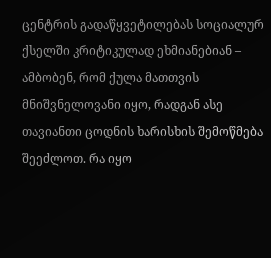ცენტრის გადაწყვეტილებას სოციალურ ქსელში კრიტიკულად ეხმიანებიან – ამბობენ, რომ ქულა მათთვის მნიშვნელოვანი იყო, რადგან ასე თავიანთი ცოდნის ხარისხის შემოწმება შეეძლოთ. რა იყო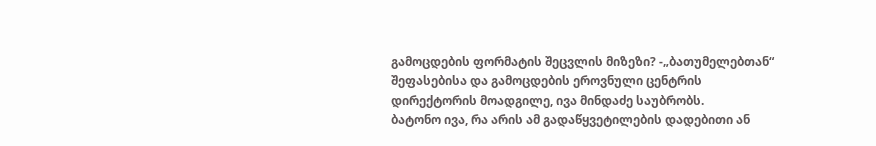გამოცდების ფორმატის შეცვლის მიზეზი? -„ბათუმელებთან“ შეფასებისა და გამოცდების ეროვნული ცენტრის დირექტორის მოადგილე, ივა მინდაძე საუბრობს.
ბატონო ივა, რა არის ამ გადაწყვეტილების დადებითი ან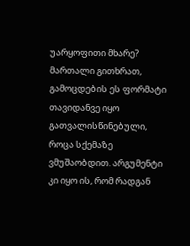უარყოფითი მხარე?
მართალი გითხრათ, გამოცდების ეს ფორმატი თავიდანვე იყო გათვალისწინებული, როცა სქემაზე ვმუშაობდით. არგუმენტი კი იყო ის, რომ რადგან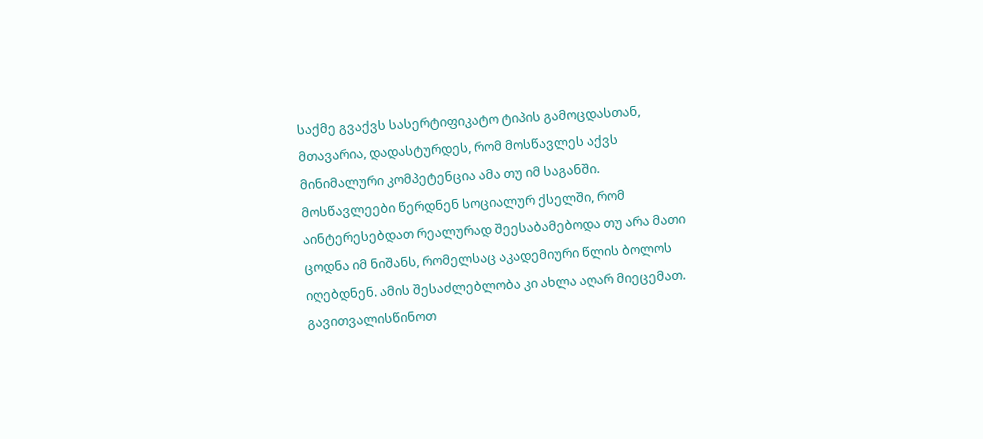საქმე გვაქვს სასერტიფიკატო ტიპის გამოცდასთან, მთავარია, დადასტურდეს, რომ მოსწავლეს აქვს მინიმალური კომპეტენცია ამა თუ იმ საგანში.
მოსწავლეები წერდნენ სოციალურ ქსელში, რომ აინტერესებდათ რეალურად შეესაბამებოდა თუ არა მათი ცოდნა იმ ნიშანს, რომელსაც აკადემიური წლის ბოლოს იღებდნენ. ამის შესაძლებლობა კი ახლა აღარ მიეცემათ.
გავითვალისწინოთ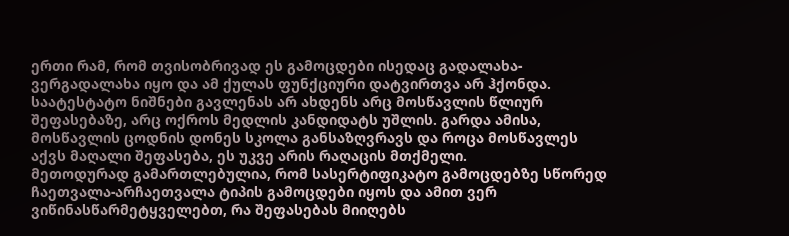ერთი რამ, რომ თვისობრივად ეს გამოცდები ისედაც გადალახა-ვერგადალახა იყო და ამ ქულას ფუნქციური დატვირთვა არ ჰქონდა.
საატესტატო ნიშნები გავლენას არ ახდენს არც მოსწავლის წლიურ შეფასებაზე, არც ოქროს მედლის კანდიდატს უშლის. გარდა ამისა, მოსწავლის ცოდნის დონეს სკოლა განსაზღვრავს და როცა მოსწავლეს აქვს მაღალი შეფასება, ეს უკვე არის რაღაცის მთქმელი.
მეთოდურად გამართლებულია, რომ სასერტიფიკატო გამოცდებზე სწორედ ჩაეთვალა-არჩაეთვალა ტიპის გამოცდები იყოს და ამით ვერ ვიწინასწარმეტყველებთ, რა შეფასებას მიიღებს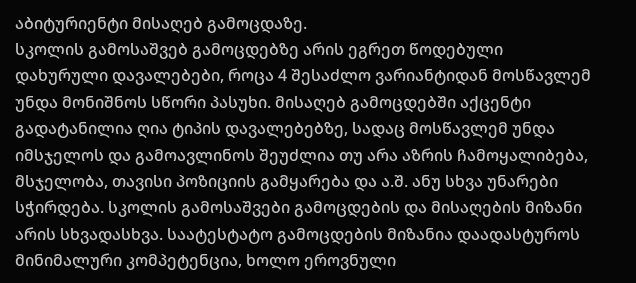აბიტურიენტი მისაღებ გამოცდაზე.
სკოლის გამოსაშვებ გამოცდებზე არის ეგრეთ წოდებული დახურული დავალებები, როცა 4 შესაძლო ვარიანტიდან მოსწავლემ უნდა მონიშნოს სწორი პასუხი. მისაღებ გამოცდებში აქცენტი გადატანილია ღია ტიპის დავალებებზე, სადაც მოსწავლემ უნდა იმსჯელოს და გამოავლინოს შეუძლია თუ არა აზრის ჩამოყალიბება, მსჯელობა, თავისი პოზიციის გამყარება და ა.შ. ანუ სხვა უნარები სჭირდება. სკოლის გამოსაშვები გამოცდების და მისაღების მიზანი არის სხვადასხვა. საატესტატო გამოცდების მიზანია დაადასტუროს მინიმალური კომპეტენცია, ხოლო ეროვნული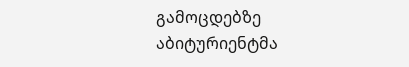გამოცდებზე აბიტურიენტმა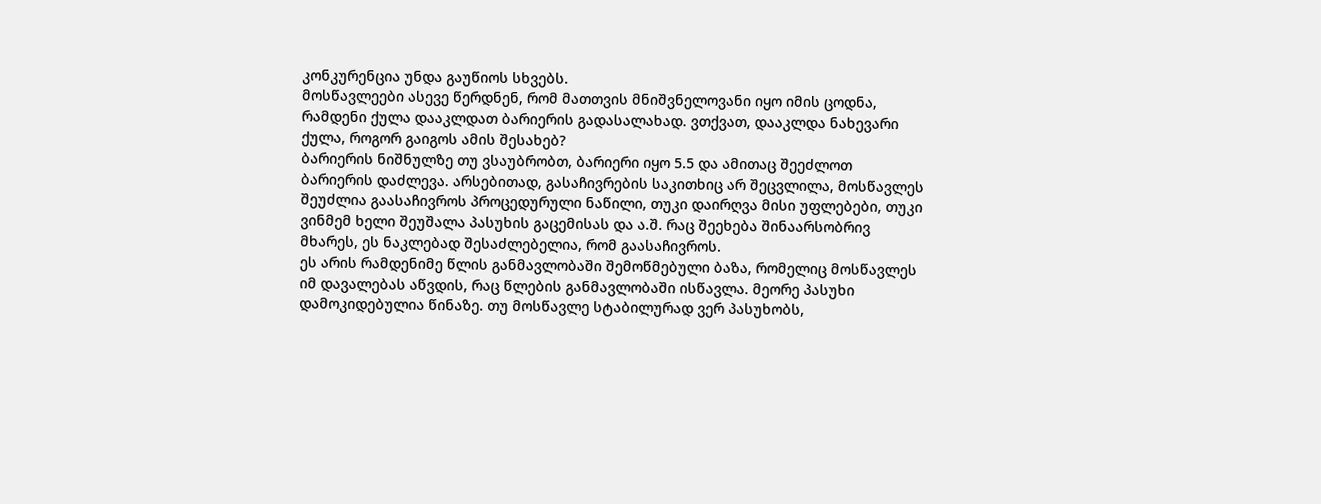კონკურენცია უნდა გაუწიოს სხვებს.
მოსწავლეები ასევე წერდნენ, რომ მათთვის მნიშვნელოვანი იყო იმის ცოდნა, რამდენი ქულა დააკლდათ ბარიერის გადასალახად. ვთქვათ, დააკლდა ნახევარი ქულა, როგორ გაიგოს ამის შესახებ?
ბარიერის ნიშნულზე თუ ვსაუბრობთ, ბარიერი იყო 5.5 და ამითაც შეეძლოთ ბარიერის დაძლევა. არსებითად, გასაჩივრების საკითხიც არ შეცვლილა, მოსწავლეს შეუძლია გაასაჩივროს პროცედურული ნაწილი, თუკი დაირღვა მისი უფლებები, თუკი ვინმემ ხელი შეუშალა პასუხის გაცემისას და ა.შ. რაც შეეხება შინაარსობრივ მხარეს, ეს ნაკლებად შესაძლებელია, რომ გაასაჩივროს.
ეს არის რამდენიმე წლის განმავლობაში შემოწმებული ბაზა, რომელიც მოსწავლეს იმ დავალებას აწვდის, რაც წლების განმავლობაში ისწავლა. მეორე პასუხი დამოკიდებულია წინაზე. თუ მოსწავლე სტაბილურად ვერ პასუხობს,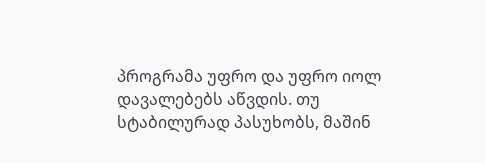პროგრამა უფრო და უფრო იოლ დავალებებს აწვდის. თუ სტაბილურად პასუხობს, მაშინ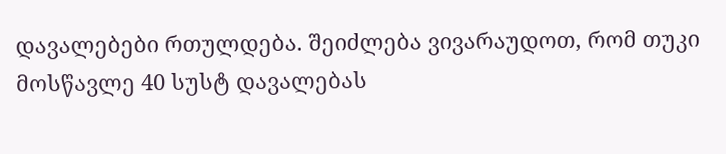დავალებები რთულდება. შეიძლება ვივარაუდოთ, რომ თუკი მოსწავლე 40 სუსტ დავალებას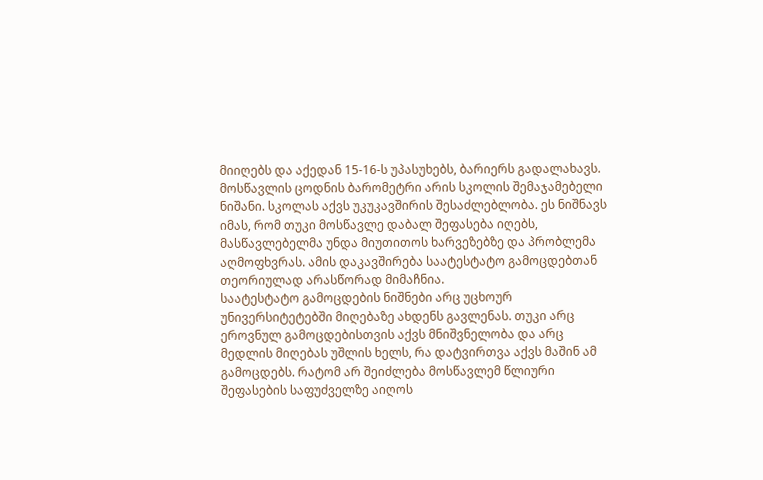მიიღებს და აქედან 15-16-ს უპასუხებს, ბარიერს გადალახავს.
მოსწავლის ცოდნის ბარომეტრი არის სკოლის შემაჯამებელი ნიშანი. სკოლას აქვს უკუკავშირის შესაძლებლობა. ეს ნიშნავს იმას, რომ თუკი მოსწავლე დაბალ შეფასება იღებს, მასწავლებელმა უნდა მიუთითოს ხარვეზებზე და პრობლემა აღმოფხვრას. ამის დაკავშირება საატესტატო გამოცდებთან თეორიულად არასწორად მიმაჩნია.
საატესტატო გამოცდების ნიშნები არც უცხოურ უნივერსიტეტებში მიღებაზე ახდენს გავლენას. თუკი არც ეროვნულ გამოცდებისთვის აქვს მნიშვნელობა და არც მედლის მიღებას უშლის ხელს, რა დატვირთვა აქვს მაშინ ამ გამოცდებს. რატომ არ შეიძლება მოსწავლემ წლიური შეფასების საფუძველზე აიღოს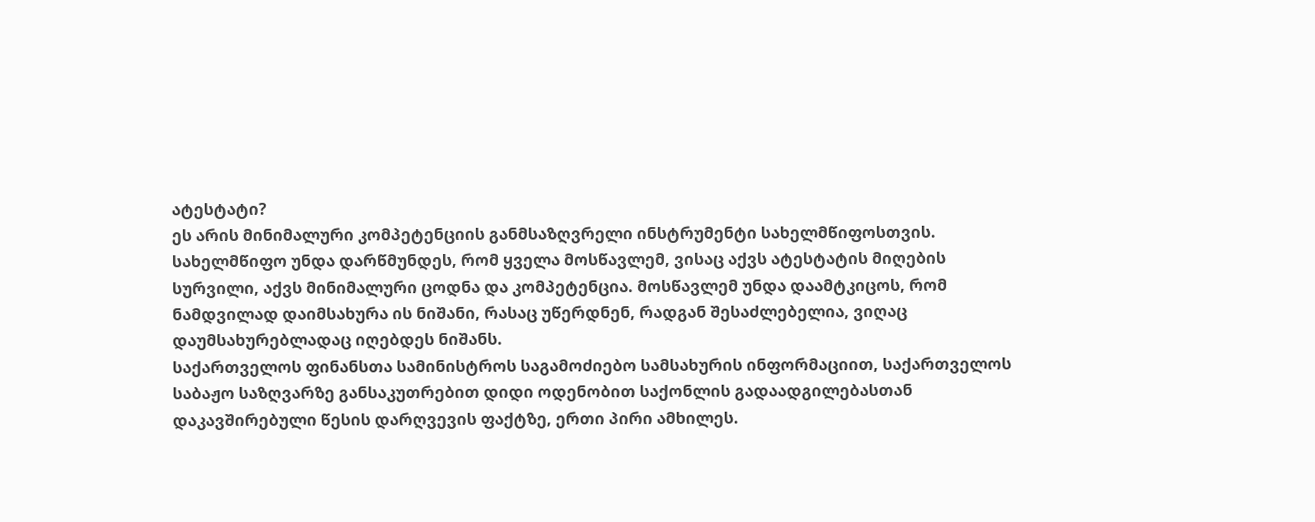ატესტატი?
ეს არის მინიმალური კომპეტენციის განმსაზღვრელი ინსტრუმენტი სახელმწიფოსთვის. სახელმწიფო უნდა დარწმუნდეს, რომ ყველა მოსწავლემ, ვისაც აქვს ატესტატის მიღების სურვილი, აქვს მინიმალური ცოდნა და კომპეტენცია. მოსწავლემ უნდა დაამტკიცოს, რომ ნამდვილად დაიმსახურა ის ნიშანი, რასაც უწერდნენ, რადგან შესაძლებელია, ვიღაც დაუმსახურებლადაც იღებდეს ნიშანს.
საქართველოს ფინანსთა სამინისტროს საგამოძიებო სამსახურის ინფორმაციით, საქართველოს საბაჟო საზღვარზე განსაკუთრებით დიდი ოდენობით საქონლის გადაადგილებასთან დაკავშირებული წესის დარღვევის ფაქტზე, ერთი პირი ამხილეს.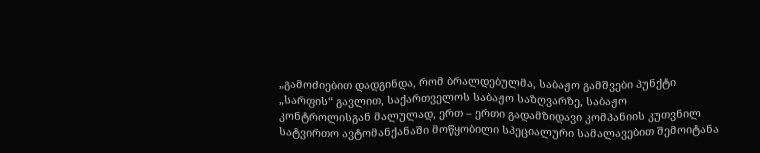„გამოძიებით დადგინდა, რომ ბრალდებულმა, საბაჟო გამშვები პუნქტი „სარფის“ გავლით, საქართველოს საბაჟო საზღვარზე, საბაჟო კონტროლისგან მალულად, ერთ – ერთი გადამზიდავი კომპანიის კუთვნილ სატვირთო ავტომანქანაში მოწყობილი სპეციალური სამალავებით შემოიტანა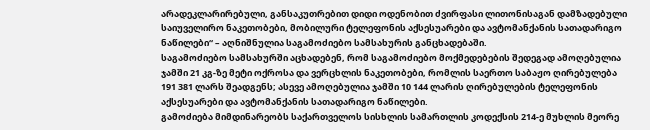არადეკლარირებული, განსაკუთრებით დიდი ოდენობით ძვირფასი ლითონისაგან დამზადებული საიუველირო ნაკეთობები, მობილური ტელეფონის აქსესუარები და ავტომანქანის სათადარიგო ნაწილები“ – აღნიშნულია საგამოძიებო სამსახურის განცხადებაში.
საგამოძიებო სამსახურში აცხადებენ, რომ საგამოძიებო მოქმედებების შედეგად ამოღებულია ჯამში 21 კგ-ზე მეტი ოქროსა და ვერცხლის ნაკეთობები, რომლის საერთო საბაჟო ღირებულება 191 381 ლარს შეადგენს; ასევე ამოღებულია ჯამში 10 144 ლარის ღირებულების ტელეფონის აქსესუარები და ავტომანქანის სათადარიგო ნაწილები.
გამოძიება მიმდინარეობს საქართველოს სისხლის სამართლის კოდექსის 214-ე მუხლის მეორე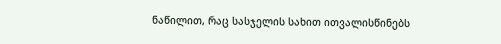ნაწილით, რაც სასჯელის სახით ითვალისწინებს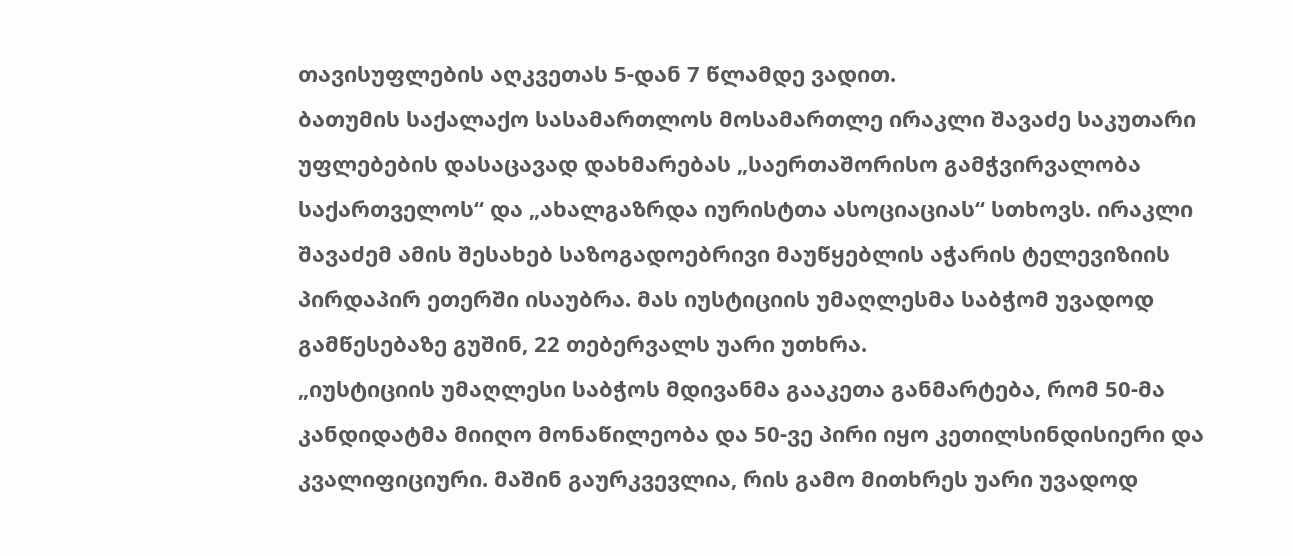თავისუფლების აღკვეთას 5-დან 7 წლამდე ვადით.
ბათუმის საქალაქო სასამართლოს მოსამართლე ირაკლი შავაძე საკუთარი უფლებების დასაცავად დახმარებას „საერთაშორისო გამჭვირვალობა საქართველოს“ და „ახალგაზრდა იურისტთა ასოციაციას“ სთხოვს. ირაკლი შავაძემ ამის შესახებ საზოგადოებრივი მაუწყებლის აჭარის ტელევიზიის პირდაპირ ეთერში ისაუბრა. მას იუსტიციის უმაღლესმა საბჭომ უვადოდ გამწესებაზე გუშინ, 22 თებერვალს უარი უთხრა.
„იუსტიციის უმაღლესი საბჭოს მდივანმა გააკეთა განმარტება, რომ 50-მა კანდიდატმა მიიღო მონაწილეობა და 50-ვე პირი იყო კეთილსინდისიერი და კვალიფიციური. მაშინ გაურკვევლია, რის გამო მითხრეს უარი უვადოდ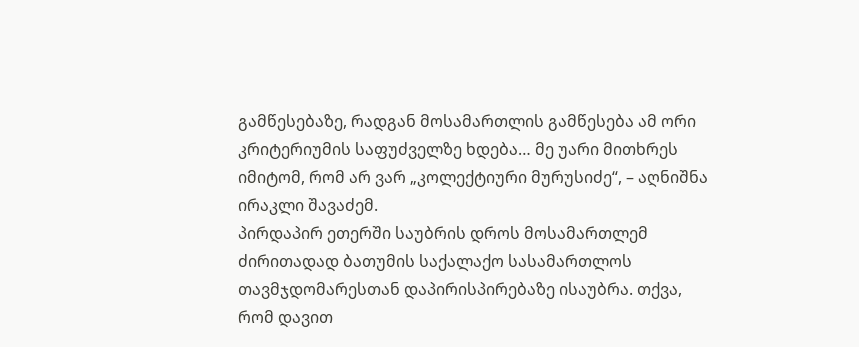გამწესებაზე, რადგან მოსამართლის გამწესება ამ ორი კრიტერიუმის საფუძველზე ხდება… მე უარი მითხრეს იმიტომ, რომ არ ვარ „კოლექტიური მურუსიძე“, – აღნიშნა ირაკლი შავაძემ.
პირდაპირ ეთერში საუბრის დროს მოსამართლემ ძირითადად ბათუმის საქალაქო სასამართლოს თავმჯდომარესთან დაპირისპირებაზე ისაუბრა. თქვა, რომ დავით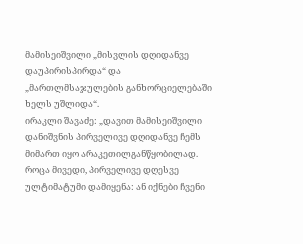მამისეიშვილი „მისვლის დღიდანვე დაუპირისპირდა“ და „მართლმსაჯულების განხორციელებაში ხელს უშლიდა“.
ირაკლი შავაძე: „დავით მამისეიშვილი დანიშვნის პირველივე დღიდანვე ჩემს მიმართ იყო არაკეთილგანწყობილად. როცა მივედი, პირველივე დღესვე ულტიმატუმი დამიყენა: ან იქნები ჩვენი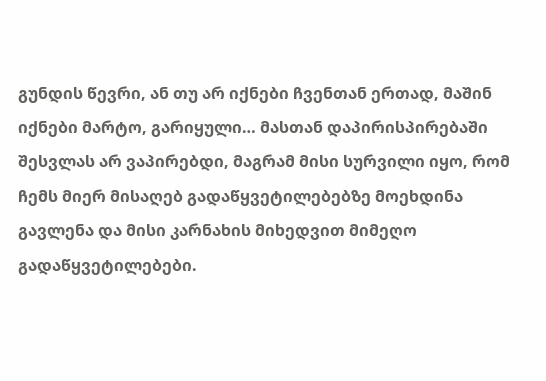გუნდის წევრი, ან თუ არ იქნები ჩვენთან ერთად, მაშინ იქნები მარტო, გარიყული… მასთან დაპირისპირებაში შესვლას არ ვაპირებდი, მაგრამ მისი სურვილი იყო, რომ ჩემს მიერ მისაღებ გადაწყვეტილებებზე მოეხდინა გავლენა და მისი კარნახის მიხედვით მიმეღო გადაწყვეტილებები.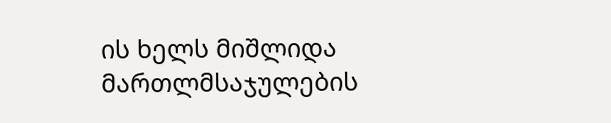ის ხელს მიშლიდა მართლმსაჯულების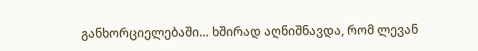განხორციელებაში… ხშირად აღნიშნავდა, რომ ლევან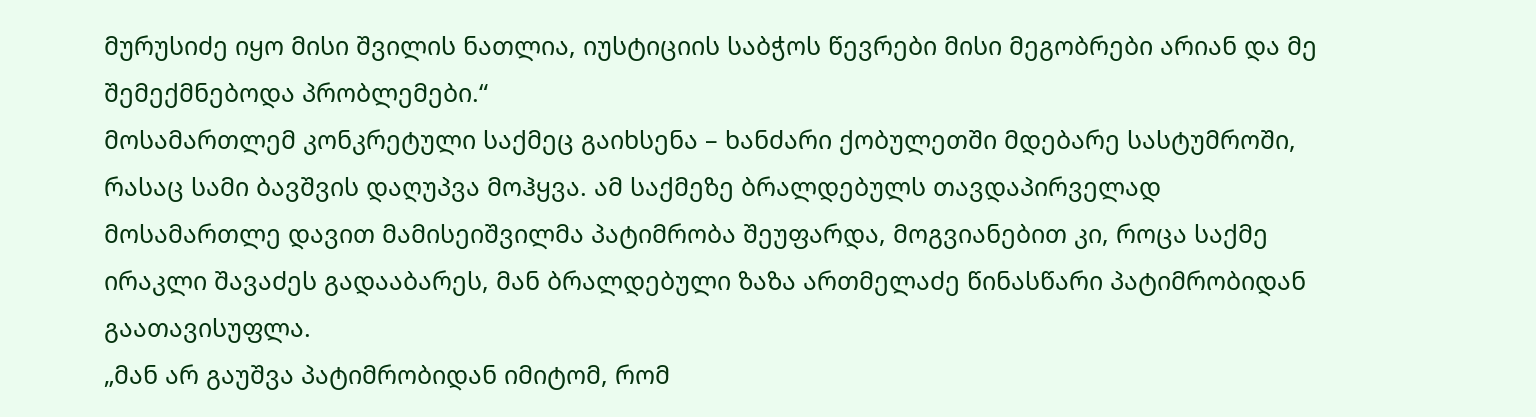მურუსიძე იყო მისი შვილის ნათლია, იუსტიციის საბჭოს წევრები მისი მეგობრები არიან და მე შემექმნებოდა პრობლემები.“
მოსამართლემ კონკრეტული საქმეც გაიხსენა – ხანძარი ქობულეთში მდებარე სასტუმროში, რასაც სამი ბავშვის დაღუპვა მოჰყვა. ამ საქმეზე ბრალდებულს თავდაპირველად მოსამართლე დავით მამისეიშვილმა პატიმრობა შეუფარდა, მოგვიანებით კი, როცა საქმე ირაკლი შავაძეს გადააბარეს, მან ბრალდებული ზაზა ართმელაძე წინასწარი პატიმრობიდან გაათავისუფლა.
„მან არ გაუშვა პატიმრობიდან იმიტომ, რომ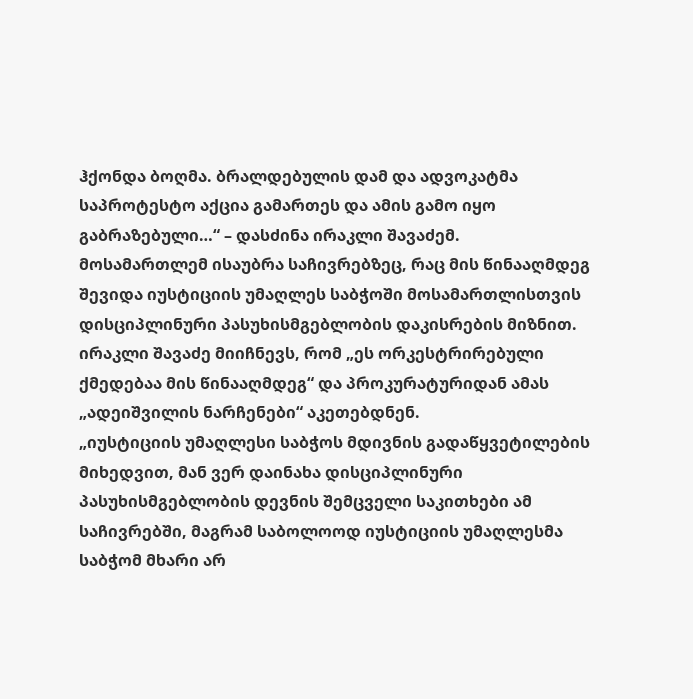ჰქონდა ბოღმა. ბრალდებულის დამ და ადვოკატმა საპროტესტო აქცია გამართეს და ამის გამო იყო გაბრაზებული…“ – დასძინა ირაკლი შავაძემ.
მოსამართლემ ისაუბრა საჩივრებზეც, რაც მის წინააღმდეგ შევიდა იუსტიციის უმაღლეს საბჭოში მოსამართლისთვის დისციპლინური პასუხისმგებლობის დაკისრების მიზნით. ირაკლი შავაძე მიიჩნევს, რომ „ეს ორკესტრირებული ქმედებაა მის წინააღმდეგ“ და პროკურატურიდან ამას „ადეიშვილის ნარჩენები“ აკეთებდნენ.
„იუსტიციის უმაღლესი საბჭოს მდივნის გადაწყვეტილების მიხედვით, მან ვერ დაინახა დისციპლინური პასუხისმგებლობის დევნის შემცველი საკითხები ამ საჩივრებში, მაგრამ საბოლოოდ იუსტიციის უმაღლესმა საბჭომ მხარი არ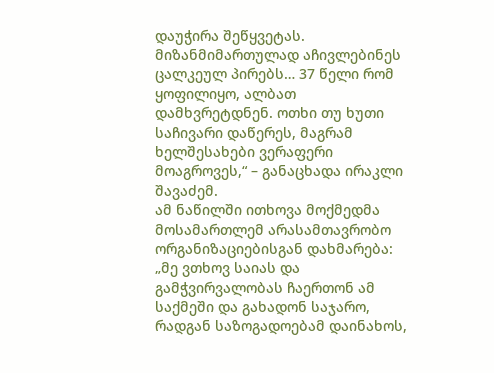დაუჭირა შეწყვეტას. მიზანმიმართულად აჩივლებინეს ცალკეულ პირებს… 37 წელი რომ ყოფილიყო, ალბათ დამხვრეტდნენ. ოთხი თუ ხუთი საჩივარი დაწერეს, მაგრამ ხელშესახები ვერაფერი მოაგროვეს,“ – განაცხადა ირაკლი შავაძემ.
ამ ნაწილში ითხოვა მოქმედმა მოსამართლემ არასამთავრობო ორგანიზაციებისგან დახმარება:
„მე ვთხოვ საიას და გამჭვირვალობას ჩაერთონ ამ საქმეში და გახადონ საჯარო, რადგან საზოგადოებამ დაინახოს,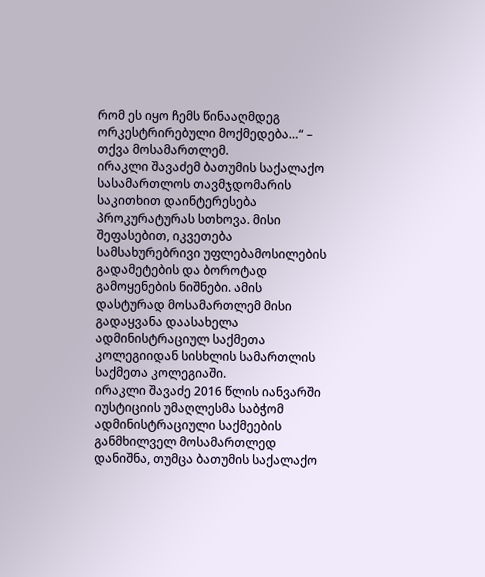რომ ეს იყო ჩემს წინააღმდეგ ორკესტრირებული მოქმედება…“ – თქვა მოსამართლემ.
ირაკლი შავაძემ ბათუმის საქალაქო სასამართლოს თავმჯდომარის საკითხით დაინტერესება პროკურატურას სთხოვა. მისი შეფასებით, იკვეთება სამსახურებრივი უფლებამოსილების გადამეტების და ბოროტად გამოყენების ნიშნები. ამის დასტურად მოსამართლემ მისი გადაყვანა დაასახელა ადმინისტრაციულ საქმეთა კოლეგიიდან სისხლის სამართლის საქმეთა კოლეგიაში.
ირაკლი შავაძე 2016 წლის იანვარში იუსტიციის უმაღლესმა საბჭომ ადმინისტრაციული საქმეების განმხილველ მოსამართლედ დანიშნა, თუმცა ბათუმის საქალაქო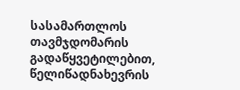სასამართლოს თავმჯდომარის გადაწყვეტილებით, წელიწადნახევრის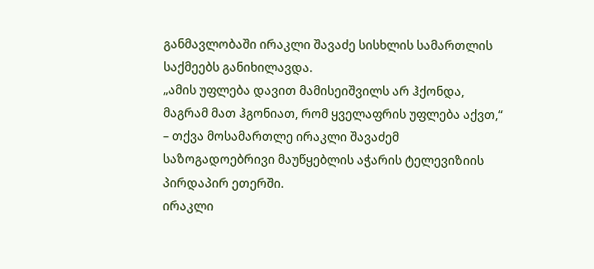განმავლობაში ირაკლი შავაძე სისხლის სამართლის საქმეებს განიხილავდა.
„ამის უფლება დავით მამისეიშვილს არ ჰქონდა, მაგრამ მათ ჰგონიათ, რომ ყველაფრის უფლება აქვთ,“ – თქვა მოსამართლე ირაკლი შავაძემ საზოგადოებრივი მაუწყებლის აჭარის ტელევიზიის პირდაპირ ეთერში.
ირაკლი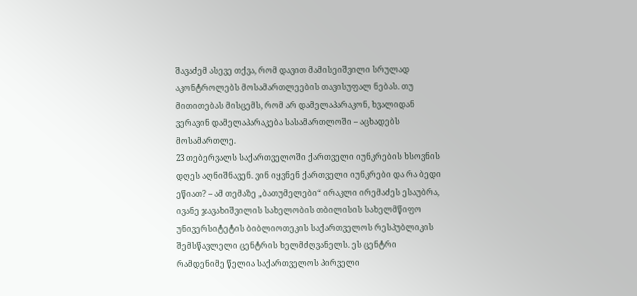შავაძემ ასევე თქვა, რომ დავით მამისეიშვილი სრულად აკონტროლებს მოსამართლეების თავისუფალ ნებას. თუ მითითებას მისცემს, რომ არ დამელაპარაკონ, ხვალიდან ვერავინ დამელაპარაკება სასამართლოში – აცხადებს მოსამართლე.
23 თებერვალს საქართველოში ქართველი იუნკრების ხსოვნის დღეს აღნიშნავენ. ვინ იყვნენ ქართველი იუნკრები და რა ბედი ეწიათ? – ამ თემაზე „ბათუმელები“ ირაკლი ირემაძეს ესაუბრა, ივანე ჯავახიშვილის სახელობის თბილისის სახელმწიფო უნივერსიტეტის ბიბლიოთეკის საქართველოს რესპუბლიკის შემსწავლელი ცენტრის ხელმძღვანელს. ეს ცენტრი რამდენიმე წელია საქართველოს პირველი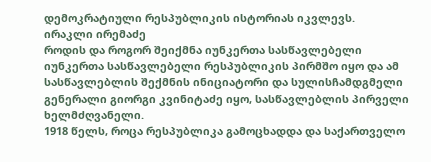დემოკრატიული რესპუბლიკის ისტორიას იკვლევს.
ირაკლი ირემაძე
როდის და როგორ შეიქმნა იუნკერთა სასწავლებელი
იუნკერთა სასწავლებელი რესპუბლიკის პირმშო იყო და ამ სასწავლებლის შექმნის ინიციატორი და სულისჩამდგმელი გენერალი გიორგი კვინიტაძე იყო, სასწავლებლის პირველი ხელმძღვანელი.
1918 წელს, როცა რესპუბლიკა გამოცხადდა და საქართველო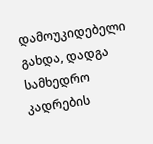დამოუკიდებელი გახდა, დადგა სამხედრო კადრების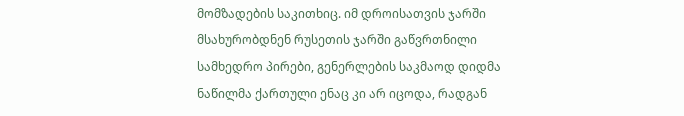მომზადების საკითხიც. იმ დროისათვის ჯარში მსახურობდნენ რუსეთის ჯარში გაწვრთნილი სამხედრო პირები, გენერლების საკმაოდ დიდმა ნაწილმა ქართული ენაც კი არ იცოდა, რადგან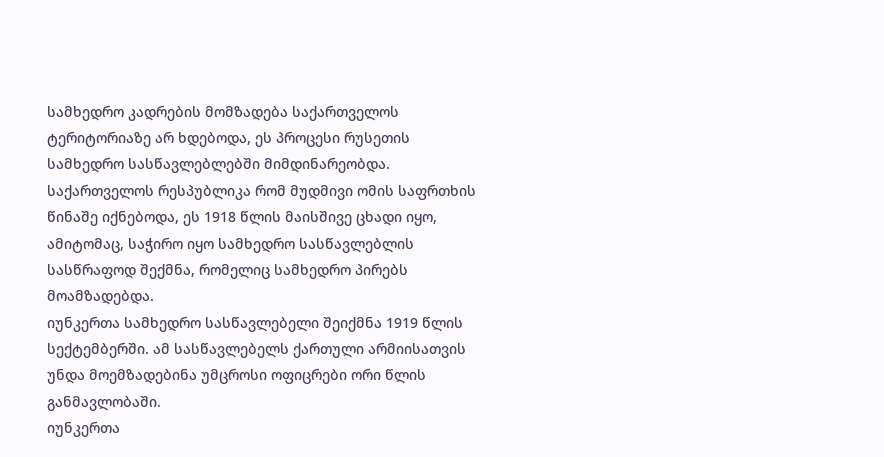სამხედრო კადრების მომზადება საქართველოს ტერიტორიაზე არ ხდებოდა, ეს პროცესი რუსეთის სამხედრო სასწავლებლებში მიმდინარეობდა.
საქართველოს რესპუბლიკა რომ მუდმივი ომის საფრთხის წინაშე იქნებოდა, ეს 1918 წლის მაისშივე ცხადი იყო, ამიტომაც, საჭირო იყო სამხედრო სასწავლებლის სასწრაფოდ შექმნა, რომელიც სამხედრო პირებს მოამზადებდა.
იუნკერთა სამხედრო სასწავლებელი შეიქმნა 1919 წლის სექტემბერში. ამ სასწავლებელს ქართული არმიისათვის უნდა მოემზადებინა უმცროსი ოფიცრები ორი წლის განმავლობაში.
იუნკერთა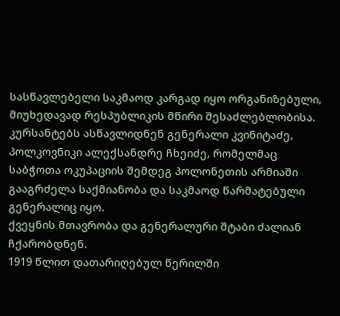სასწავლებელი საკმაოდ კარგად იყო ორგანიზებული, მიუხედავად რესპუბლიკის მწირი შესაძლებლობისა. კურსანტებს ასწავლიდნენ გენერალი კვინიტაძე, პოლკოვნიკი ალექსანდრე ჩხეიძე, რომელმაც საბჭოთა ოკუპაციის შემდეგ პოლონეთის არმიაში გააგრძელა საქმიანობა და საკმაოდ წარმატებული გენერალიც იყო.
ქვეყნის მთავრობა და გენერალური შტაბი ძალიან ჩქარობდნენ.
1919 წლით დათარიღებულ წერილში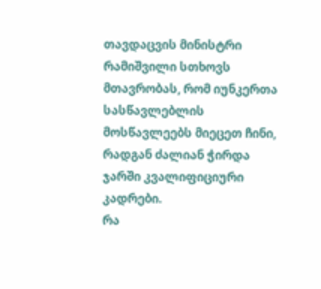თავდაცვის მინისტრი რამიშვილი სთხოვს მთავრობას, რომ იუნკერთა სასწავლებლის მოსწავლეებს მიეცეთ ჩინი, რადგან ძალიან ჭირდა ჯარში კვალიფიციური კადრები.
რა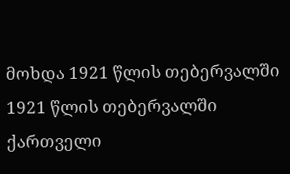მოხდა 1921 წლის თებერვალში
1921 წლის თებერვალში ქართველი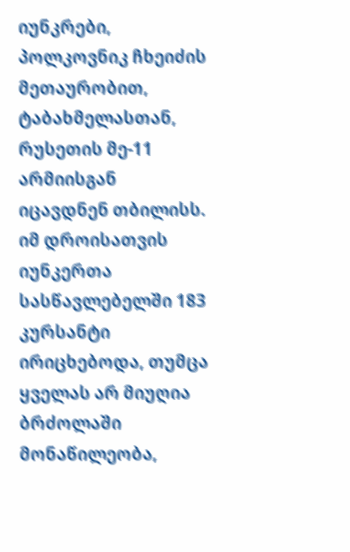იუნკრები, პოლკოვნიკ ჩხეიძის მეთაურობით, ტაბახმელასთან, რუსეთის მე-11 არმიისგან იცავდნენ თბილისს.
იმ დროისათვის იუნკერთა სასწავლებელში 183 კურსანტი ირიცხებოდა, თუმცა ყველას არ მიუღია ბრძოლაში მონაწილეობა,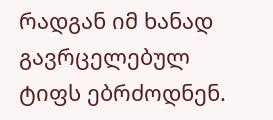რადგან იმ ხანად გავრცელებულ ტიფს ებრძოდნენ.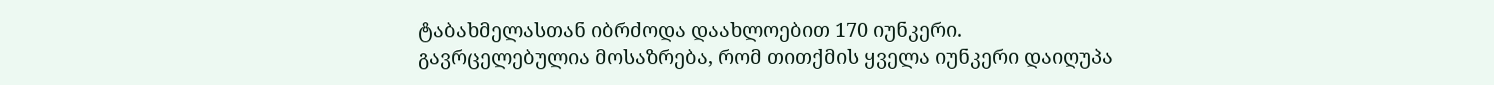ტაბახმელასთან იბრძოდა დაახლოებით 170 იუნკერი.
გავრცელებულია მოსაზრება, რომ თითქმის ყველა იუნკერი დაიღუპა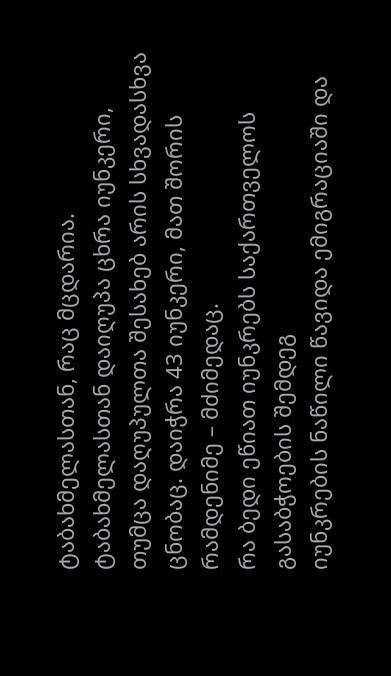ტაბახმელასთან, რაც მცდარია. ტაბახმელასთან დაიღუპა ცხრა იუნკერი, თუმცა დაღუპულთა შესახებ არის სხვადასხვა ცნობაც. დაიჭრა 43 იუნკერი, მათ შორის რამდენიმე – მძიმედაც.
რა ბედი ეწიათ იუნკრებს საქართველოს გასაბჭოების შემდეგ
იუნკრების ნაწილი წავიდა ემიგრაციაში და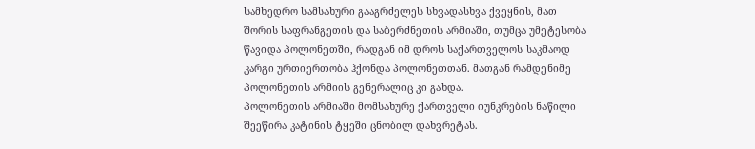სამხედრო სამსახური გააგრძელეს სხვადასხვა ქვეყნის, მათ შორის საფრანგეთის და საბერძნეთის არმიაში, თუმცა უმეტესობა წავიდა პოლონეთში, რადგან იმ დროს საქართველოს საკმაოდ კარგი ურთიერთობა ჰქონდა პოლონეთთან. მათგან რამდენიმე პოლონეთის არმიის გენერალიც კი გახდა.
პოლონეთის არმიაში მომსახურე ქართველი იუნკრების ნაწილი შეეწირა კატინის ტყეში ცნობილ დახვრეტას.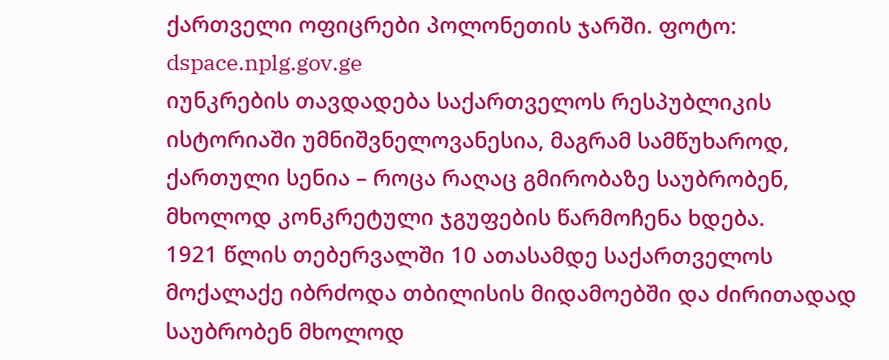ქართველი ოფიცრები პოლონეთის ჯარში. ფოტო: dspace.nplg.gov.ge
იუნკრების თავდადება საქართველოს რესპუბლიკის ისტორიაში უმნიშვნელოვანესია, მაგრამ სამწუხაროდ, ქართული სენია – როცა რაღაც გმირობაზე საუბრობენ, მხოლოდ კონკრეტული ჯგუფების წარმოჩენა ხდება.
1921 წლის თებერვალში 10 ათასამდე საქართველოს მოქალაქე იბრძოდა თბილისის მიდამოებში და ძირითადად საუბრობენ მხოლოდ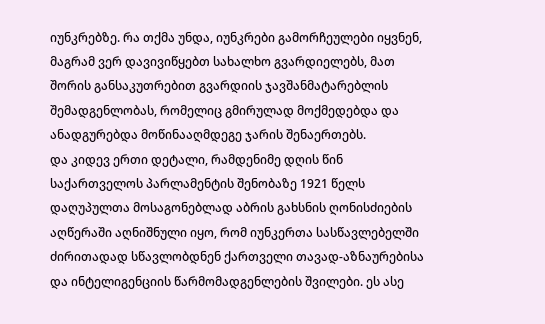იუნკრებზე. რა თქმა უნდა, იუნკრები გამორჩეულები იყვნენ, მაგრამ ვერ დავივიწყებთ სახალხო გვარდიელებს, მათ შორის განსაკუთრებით გვარდიის ჯავშანმატარებლის შემადგენლობას, რომელიც გმირულად მოქმედებდა და ანადგურებდა მოწინააღმდეგე ჯარის შენაერთებს.
და კიდევ ერთი დეტალი, რამდენიმე დღის წინ საქართველოს პარლამენტის შენობაზე 1921 წელს დაღუპულთა მოსაგონებლად აბრის გახსნის ღონისძიების აღწერაში აღნიშნული იყო, რომ იუნკერთა სასწავლებელში ძირითადად სწავლობდნენ ქართველი თავად-აზნაურებისა და ინტელიგენციის წარმომადგენლების შვილები. ეს ასე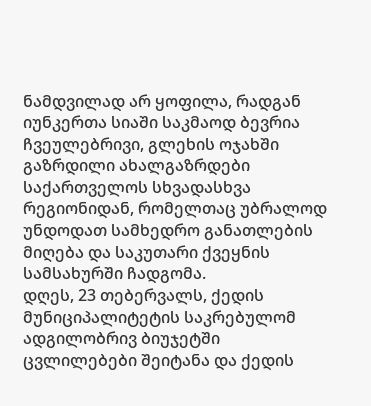ნამდვილად არ ყოფილა, რადგან იუნკერთა სიაში საკმაოდ ბევრია ჩვეულებრივი, გლეხის ოჯახში გაზრდილი ახალგაზრდები საქართველოს სხვადასხვა რეგიონიდან, რომელთაც უბრალოდ უნდოდათ სამხედრო განათლების მიღება და საკუთარი ქვეყნის სამსახურში ჩადგომა.
დღეს, 23 თებერვალს, ქედის მუნიციპალიტეტის საკრებულომ ადგილობრივ ბიუჯეტში ცვლილებები შეიტანა და ქედის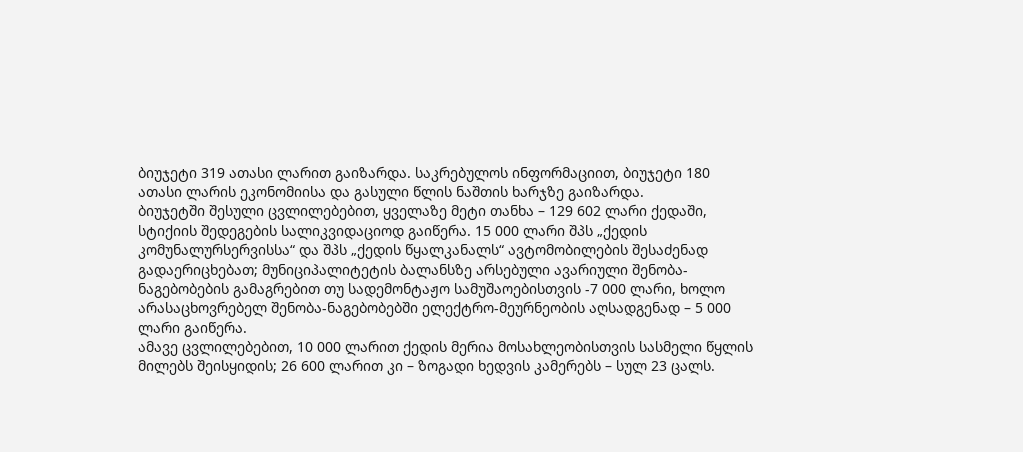ბიუჯეტი 319 ათასი ლარით გაიზარდა. საკრებულოს ინფორმაციით, ბიუჯეტი 180 ათასი ლარის ეკონომიისა და გასული წლის ნაშთის ხარჯზე გაიზარდა.
ბიუჯეტში შესული ცვლილებებით, ყველაზე მეტი თანხა – 129 602 ლარი ქედაში, სტიქიის შედეგების სალიკვიდაციოდ გაიწერა. 15 000 ლარი შპს „ქედის კომუნალურსერვისსა“ და შპს „ქედის წყალკანალს“ ავტომობილების შესაძენად გადაერიცხებათ; მუნიციპალიტეტის ბალანსზე არსებული ავარიული შენობა-ნაგებობების გამაგრებით თუ სადემონტაჟო სამუშაოებისთვის -7 000 ლარი, ხოლო არასაცხოვრებელ შენობა-ნაგებობებში ელექტრო-მეურნეობის აღსადგენად – 5 000 ლარი გაიწერა.
ამავე ცვლილებებით, 10 000 ლარით ქედის მერია მოსახლეობისთვის სასმელი წყლის მილებს შეისყიდის; 26 600 ლარით კი – ზოგადი ხედვის კამერებს – სულ 23 ცალს.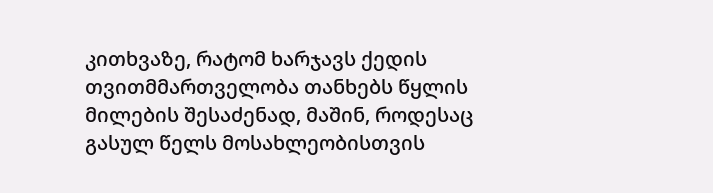კითხვაზე, რატომ ხარჯავს ქედის თვითმმართველობა თანხებს წყლის მილების შესაძენად, მაშინ, როდესაც გასულ წელს მოსახლეობისთვის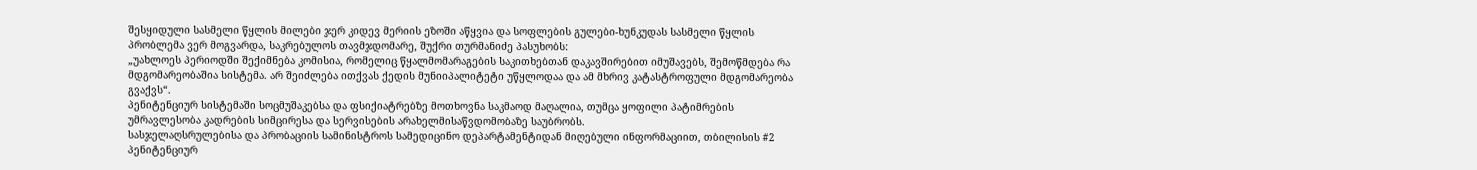შესყიდული სასმელი წყლის მილები ჯერ კიდევ მერიის ეზოში აწყვია და სოფლების გულები-ხუნკუდას სასმელი წყლის პრობლემა ვერ მოგვარდა, საკრებულოს თავმჯდომარე, შუქრი თურმანიძე პასუხობს:
„უახლოეს პერიოდში შექიმნება კომისია, რომელიც წყალმომარაგების საკითხებთან დაკავშირებით იმუშავებს, შემოწმდება რა მდგომარეობაშია სისტემა. არ შეიძლება ითქვას ქედის მუნიიპალიტეტი უწყლოდაა და ამ მხრივ კატასტროფული მდგომარეობა გვაქვს“.
პენიტენციურ სისტემაში სოცმუშაკებსა და ფსიქიატრებზე მოთხოვნა საკმაოდ მაღალია, თუმცა ყოფილი პატიმრების უმრავლესობა კადრების სიმცირესა და სერვისების არახელმისაწვდომობაზე საუბრობს.
სასჯელაღსრულებისა და პრობაციის სამინისტროს სამედიცინო დეპარტამენტიდან მიღებული ინფორმაციით, თბილისის #2 პენიტენციურ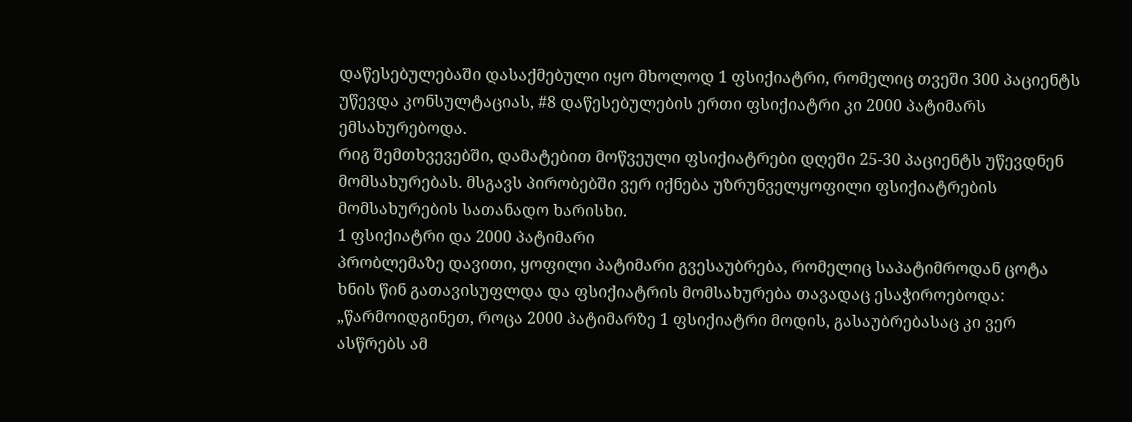დაწესებულებაში დასაქმებული იყო მხოლოდ 1 ფსიქიატრი, რომელიც თვეში 300 პაციენტს უწევდა კონსულტაციას, #8 დაწესებულების ერთი ფსიქიატრი კი 2000 პატიმარს ემსახურებოდა.
რიგ შემთხვევებში, დამატებით მოწვეული ფსიქიატრები დღეში 25-30 პაციენტს უწევდნენ მომსახურებას. მსგავს პირობებში ვერ იქნება უზრუნველყოფილი ფსიქიატრების მომსახურების სათანადო ხარისხი.
1 ფსიქიატრი და 2000 პატიმარი
პრობლემაზე დავითი, ყოფილი პატიმარი გვესაუბრება, რომელიც საპატიმროდან ცოტა ხნის წინ გათავისუფლდა და ფსიქიატრის მომსახურება თავადაც ესაჭიროებოდა:
„წარმოიდგინეთ, როცა 2000 პატიმარზე 1 ფსიქიატრი მოდის, გასაუბრებასაც კი ვერ ასწრებს ამ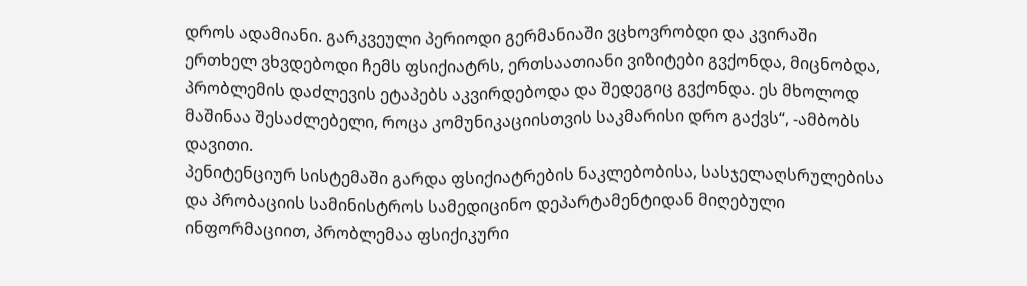დროს ადამიანი. გარკვეული პერიოდი გერმანიაში ვცხოვრობდი და კვირაში ერთხელ ვხვდებოდი ჩემს ფსიქიატრს, ერთსაათიანი ვიზიტები გვქონდა, მიცნობდა, პრობლემის დაძლევის ეტაპებს აკვირდებოდა და შედეგიც გვქონდა. ეს მხოლოდ მაშინაა შესაძლებელი, როცა კომუნიკაციისთვის საკმარისი დრო გაქვს“, -ამბობს დავითი.
პენიტენციურ სისტემაში გარდა ფსიქიატრების ნაკლებობისა, სასჯელაღსრულებისა და პრობაციის სამინისტროს სამედიცინო დეპარტამენტიდან მიღებული ინფორმაციით, პრობლემაა ფსიქიკური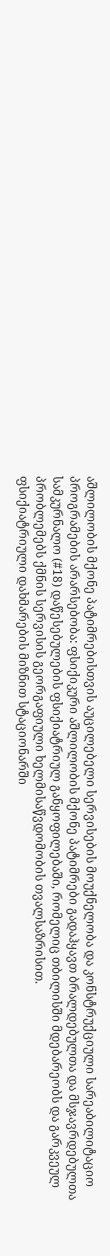აშლილობის მქონე პატიმრებისთვის აუცილებელი სერვისების მოუქნელობა და კონსტრუქციული სარეაბილიტაციო პროგრამების არარსებობა: ფსიქიკური აშლილობის მქონე პატიმრები გადაჰყავთ ბრალდებულთა და მსჯავრდებულთა სამკურნალო (#18) დაწესებულების ფსიქიატრიულ განყოფილებაში, რომელიც თბილისში მდებარეობს და გარკვეულ პრობლემებს ქმნის სერვისის გეორგაფიული ხელმისაწვდომობის თვალსაზრისით.
ფსიქიატრიული დახმარების მიზნით სტაციონარში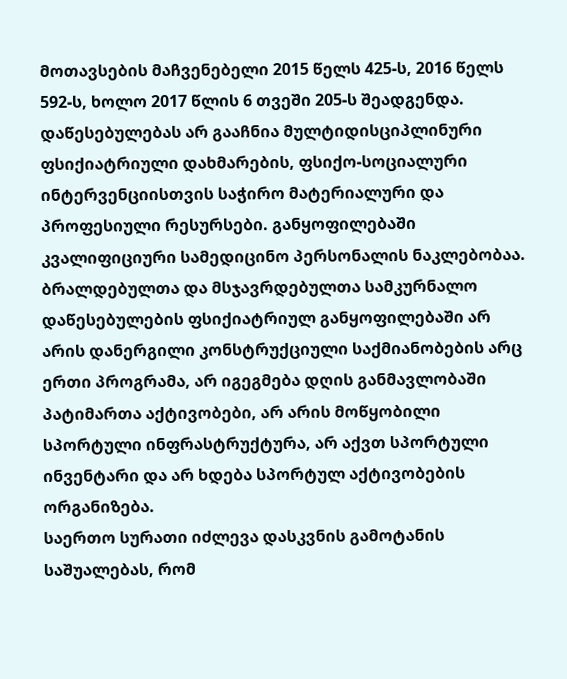მოთავსების მაჩვენებელი 2015 წელს 425-ს, 2016 წელს 592-ს, ხოლო 2017 წლის 6 თვეში 205-ს შეადგენდა.
დაწესებულებას არ გააჩნია მულტიდისციპლინური ფსიქიატრიული დახმარების, ფსიქო-სოციალური ინტერვენციისთვის საჭირო მატერიალური და პროფესიული რესურსები. განყოფილებაში კვალიფიციური სამედიცინო პერსონალის ნაკლებობაა.
ბრალდებულთა და მსჯავრდებულთა სამკურნალო დაწესებულების ფსიქიატრიულ განყოფილებაში არ არის დანერგილი კონსტრუქციული საქმიანობების არც ერთი პროგრამა, არ იგეგმება დღის განმავლობაში პატიმართა აქტივობები, არ არის მოწყობილი სპორტული ინფრასტრუქტურა, არ აქვთ სპორტული ინვენტარი და არ ხდება სპორტულ აქტივობების ორგანიზება.
საერთო სურათი იძლევა დასკვნის გამოტანის საშუალებას, რომ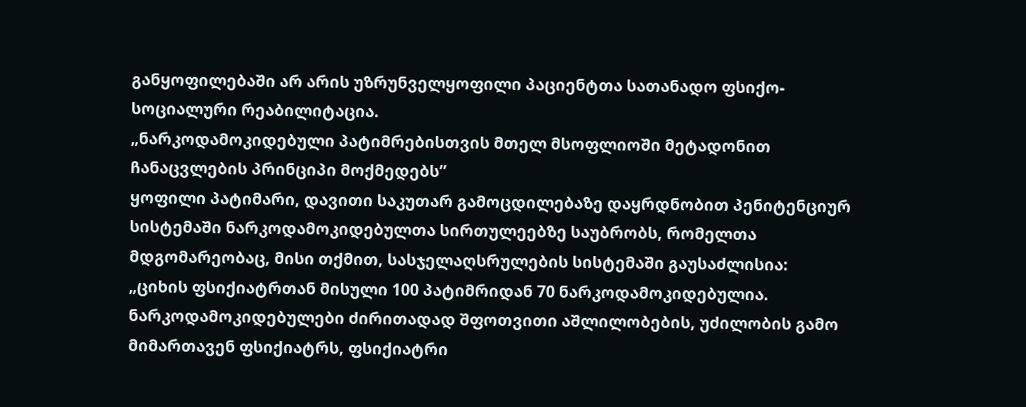განყოფილებაში არ არის უზრუნველყოფილი პაციენტთა სათანადო ფსიქო-სოციალური რეაბილიტაცია.
„ნარკოდამოკიდებული პატიმრებისთვის მთელ მსოფლიოში მეტადონით ჩანაცვლების პრინციპი მოქმედებს”
ყოფილი პატიმარი, დავითი საკუთარ გამოცდილებაზე დაყრდნობით პენიტენციურ სისტემაში ნარკოდამოკიდებულთა სირთულეებზე საუბრობს, რომელთა მდგომარეობაც, მისი თქმით, სასჯელაღსრულების სისტემაში გაუსაძლისია:
„ციხის ფსიქიატრთან მისული 100 პატიმრიდან 70 ნარკოდამოკიდებულია. ნარკოდამოკიდებულები ძირითადად შფოთვითი აშლილობების, უძილობის გამო მიმართავენ ფსიქიატრს, ფსიქიატრი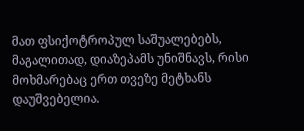მათ ფსიქოტროპულ საშუალებებს, მაგალითად, დიაზეპამს უნიშნავს, რისი მოხმარებაც ერთ თვეზე მეტხანს დაუშვებელია.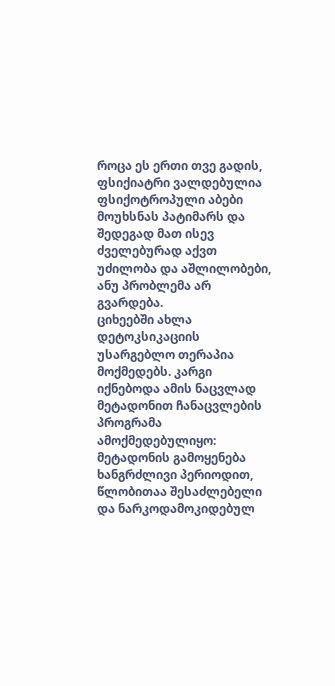როცა ეს ერთი თვე გადის, ფსიქიატრი ვალდებულია ფსიქოტროპული აბები მოუხსნას პატიმარს და შედეგად მათ ისევ ძველებურად აქვთ უძილობა და აშლილობები, ანუ პრობლემა არ გვარდება.
ციხეებში ახლა დეტოკსიკაციის უსარგებლო თერაპია მოქმედებს. კარგი იქნებოდა ამის ნაცვლად მეტადონით ჩანაცვლების პროგრამა ამოქმედებულიყო: მეტადონის გამოყენება ხანგრძლივი პერიოდით, წლობითაა შესაძლებელი და ნარკოდამოკიდებულ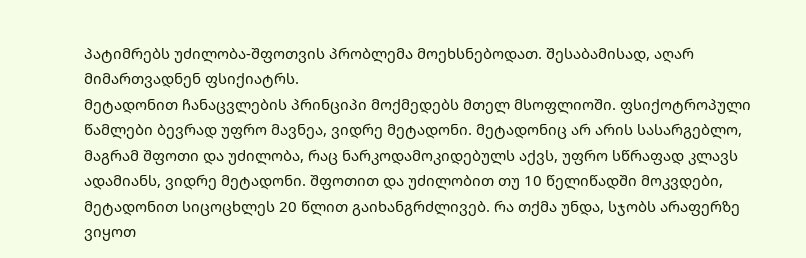პატიმრებს უძილობა-შფოთვის პრობლემა მოეხსნებოდათ. შესაბამისად, აღარ მიმართვადნენ ფსიქიატრს.
მეტადონით ჩანაცვლების პრინციპი მოქმედებს მთელ მსოფლიოში. ფსიქოტროპული წამლები ბევრად უფრო მავნეა, ვიდრე მეტადონი. მეტადონიც არ არის სასარგებლო, მაგრამ შფოთი და უძილობა, რაც ნარკოდამოკიდებულს აქვს, უფრო სწრაფად კლავს ადამიანს, ვიდრე მეტადონი. შფოთით და უძილობით თუ 10 წელიწადში მოკვდები, მეტადონით სიცოცხლეს 20 წლით გაიხანგრძლივებ. რა თქმა უნდა, სჯობს არაფერზე ვიყოთ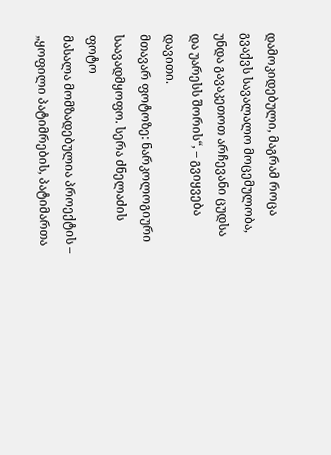დამოკიდებული, მაგრამ როცა გვაქვს სავალალო მოცემულობა, უნდა გავაკეთოთ არჩევანი ცუდსა და უარესს შორის“, – გვიყვება დავითი.
მთავარ ფოტოზე: ნარკოლოგიური საავადმყოფო. სერა ძნელაძის ფოტო
მასალა მომზადებულია პროექტის – „ყოფილი პატიმრების, პატიმართა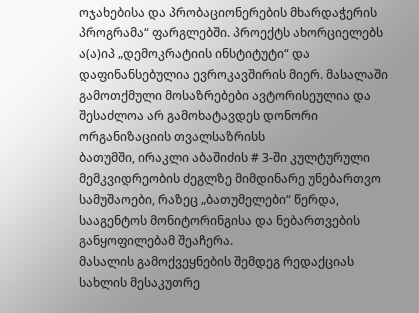ოჯახებისა და პრობაციონერების მხარდაჭერის პროგრამა“ ფარგლებში. პროექტს ახორციელებს ა(ა)იპ „დემოკრატიის ინსტიტუტი“ და დაფინანსებულია ევროკავშირის მიერ. მასალაში გამოთქმული მოსაზრებები ავტორისეულია და შესაძლოა არ გამოხატავდეს დონორი ორგანიზაციის თვალსაზრისს
ბათუმში, ირაკლი აბაშიძის # 3-ში კულტურული მემკვიდრეობის ძეგლზე მიმდინარე უნებართვო სამუშაოები, რაზეც „ბათუმელები“ წერდა, სააგენტოს მონიტორინგისა და ნებართვების განყოფილებამ შეაჩერა.
მასალის გამოქვეყნების შემდეგ რედაქციას სახლის მესაკუთრე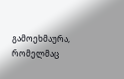გამოეხმაურა, რომელმაც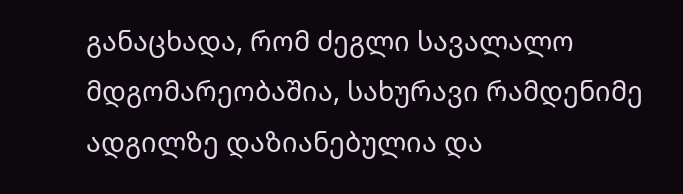განაცხადა, რომ ძეგლი სავალალო მდგომარეობაშია, სახურავი რამდენიმე ადგილზე დაზიანებულია და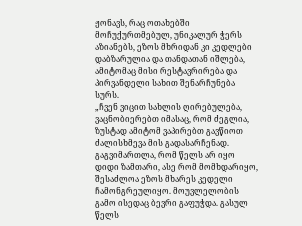ჟონავს, რაც ოთახებში მოჩუქურთმებულ, უნიკალურ ჭერს აზიანებს, ეზოს მხრიდან კი კედლები დაბზარულია და თანდათან იშლება, ამიტომაც მისი რესტავრირება და პირვანდელი სახით შენარჩუნება სურს.
„ჩვენ ვიცით სახლის ღირებულება, ვაცნობიერებთ იმასაც, რომ ძეგლია, ზუსტად ამიტომ ვაპირებთ გავწიოთ ძალისხმევა მის გადასარჩენად. გაგვიმართლა, რომ წელს არ იყო დიდი ზამთარი, ასე რომ მომხდარიყო, შესაძლოა ეზოს მხარეს კედელი ჩამონგრეულიყო. მოუვლელობის გამო ისედაც ბევრი გაფუჭდა. გასულ წელს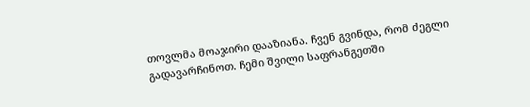თოვლმა მოაჯირი დააზიანა. ჩვენ გვინდა, რომ ძეგლი გადავარჩინოთ. ჩემი შვილი საფრანგეთში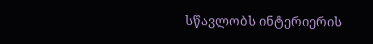სწავლობს ინტერიერის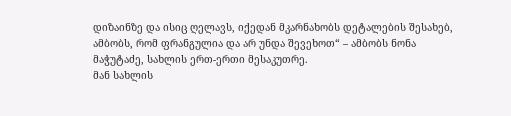დიზაინზე და ისიც ღელავს, იქედან მკარნახობს დეტალების შესახებ, ამბობს, რომ ფრანგულია და არ უნდა შევეხოთ“ – ამბობს ნონა მაჭუტაძე, სახლის ერთ-ერთი მესაკუთრე.
მან სახლის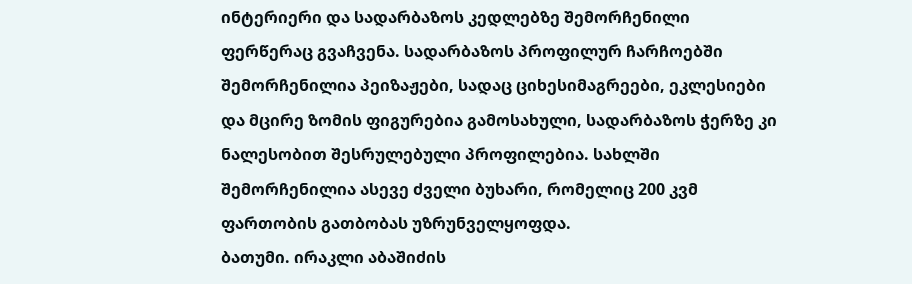ინტერიერი და სადარბაზოს კედლებზე შემორჩენილი ფერწერაც გვაჩვენა. სადარბაზოს პროფილურ ჩარჩოებში შემორჩენილია პეიზაჟები, სადაც ციხესიმაგრეები, ეკლესიები და მცირე ზომის ფიგურებია გამოსახული, სადარბაზოს ჭერზე კი ნალესობით შესრულებული პროფილებია. სახლში შემორჩენილია ასევე ძველი ბუხარი, რომელიც 200 კვმ ფართობის გათბობას უზრუნველყოფდა.
ბათუმი. ირაკლი აბაშიძის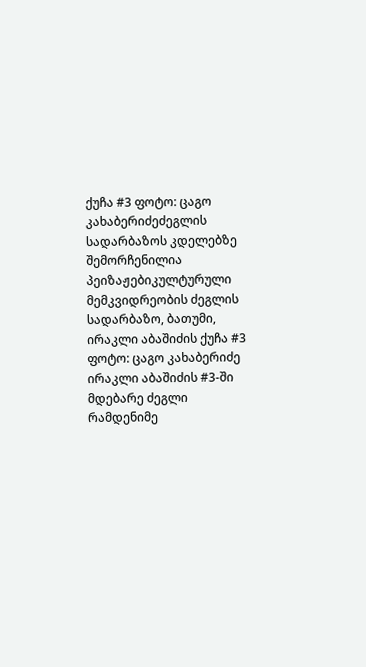ქუჩა #3 ფოტო: ცაგო კახაბერიძეძეგლის სადარბაზოს კდელებზე შემორჩენილია პეიზაჟებიკულტურული მემკვიდრეობის ძეგლის სადარბაზო, ბათუმი, ირაკლი აბაშიძის ქუჩა #3 ფოტო: ცაგო კახაბერიძე
ირაკლი აბაშიძის #3-ში მდებარე ძეგლი რამდენიმე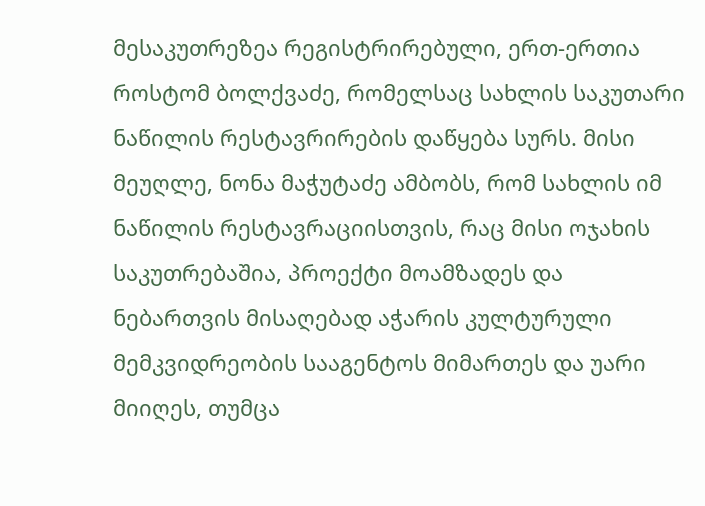მესაკუთრეზეა რეგისტრირებული, ერთ-ერთია როსტომ ბოლქვაძე, რომელსაც სახლის საკუთარი ნაწილის რესტავრირების დაწყება სურს. მისი მეუღლე, ნონა მაჭუტაძე ამბობს, რომ სახლის იმ ნაწილის რესტავრაციისთვის, რაც მისი ოჯახის საკუთრებაშია, პროექტი მოამზადეს და ნებართვის მისაღებად აჭარის კულტურული მემკვიდრეობის სააგენტოს მიმართეს და უარი მიიღეს, თუმცა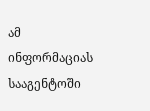ამ ინფორმაციას სააგენტოში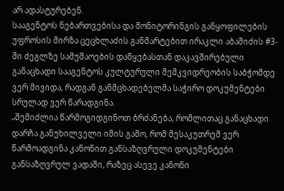არ ადასტურებენ.
სააგენტოს ნებართვებისა და მონიტორინგის განყოფილების უფროსის მირზა ცეცხლაძის განმარტებით ირაკლი აბაშიძის #3-ში ძეგლზე სამუშაოების დაწყებასთან დაკავშირებული განაცხადი სააგენტოს კულტურული მემკვიდრეობის საბჭომდე ვერ მივიდა, რადგან განმცხადებელმა საჭირო დოკუმენტები სრულად ვერ წარადგინა.
„შემიძლია წარმოგიდგინოთ ბრძანება, რომლითაც განაცხადი დარჩა განუხილველი იმის გამო, რომ მესაკუთრემ ვერ წარმოადგინა კანონით განსაზღვრული დოკუმენტები განსაზღვრულ ვადაში, რაზეც ასევე კანონი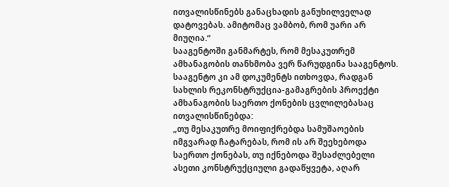ითვალისწინებს განაცხადის განუხილველად დატოვებას. ამიტომაც ვამბობ, რომ უარი არ მიუღია.“
სააგენტოში განმარტეს, რომ მესაკუთრემ ამხანაგობის თანხმობა ვერ წარუდგინა სააგენტოს. სააგენტო კი ამ დოკუმენტს ითხოვდა, რადგან სახლის რეკონსტრუქცია-გამაგრების პროექტი ამხანაგობის საერთო ქონების ცვლილებასაც ითვალისწინებდა:
„თუ მესაკუთრე მოიფიქრებდა სამუშაოების იმგვარად ჩატარებას, რომ ის არ შეეხებოდა საერთო ქონებას, თუ იქნებოდა შესაძლებელი ასეთი კონსტრუქციული გადაწყვეტა, აღარ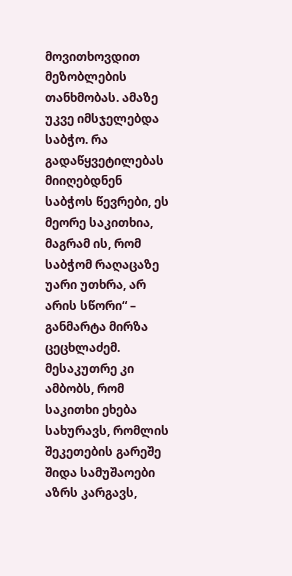მოვითხოვდით მეზობლების თანხმობას. ამაზე უკვე იმსჯელებდა საბჭო. რა გადაწყვეტილებას მიიღებდნენ საბჭოს წევრები, ეს მეორე საკითხია, მაგრამ ის, რომ საბჭომ რაღაცაზე უარი უთხრა, არ არის სწორი“ – განმარტა მირზა ცეცხლაძემ.
მესაკუთრე კი ამბობს, რომ საკითხი ეხება სახურავს, რომლის შეკეთების გარეშე შიდა სამუშაოები აზრს კარგავს,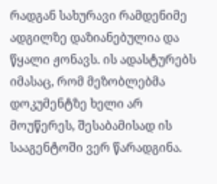რადგან სახურავი რამდენიმე ადგილზე დაზიანებულია და წყალი ჟონავს. ის ადასტურებს იმასაც, რომ მეზობლებმა დოკუმენტზე ხელი არ მოუწერეს, შესაბამისად ის სააგენტოში ვერ წარადგინა.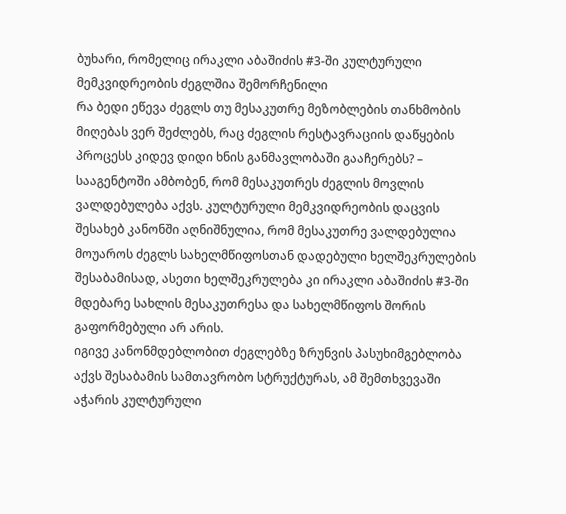ბუხარი, რომელიც ირაკლი აბაშიძის #3-ში კულტურული მემკვიდრეობის ძეგლშია შემორჩენილი
რა ბედი ეწევა ძეგლს თუ მესაკუთრე მეზობლების თანხმობის მიღებას ვერ შეძლებს, რაც ძეგლის რესტავრაციის დაწყების პროცესს კიდევ დიდი ხნის განმავლობაში გააჩერებს? – სააგენტოში ამბობენ, რომ მესაკუთრეს ძეგლის მოვლის ვალდებულება აქვს. კულტურული მემკვიდრეობის დაცვის შესახებ კანონში აღნიშნულია, რომ მესაკუთრე ვალდებულია მოუაროს ძეგლს სახელმწიფოსთან დადებული ხელშეკრულების შესაბამისად, ასეთი ხელშეკრულება კი ირაკლი აბაშიძის #3-ში მდებარე სახლის მესაკუთრესა და სახელმწიფოს შორის გაფორმებული არ არის.
იგივე კანონმდებლობით ძეგლებზე ზრუნვის პასუხიმგებლობა აქვს შესაბამის სამთავრობო სტრუქტურას, ამ შემთხვევაში აჭარის კულტურული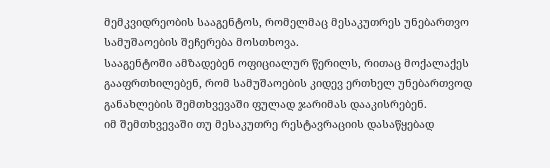მემკვიდრეობის სააგენტოს, რომელმაც მესაკუთრეს უნებართვო სამუშაოების შეჩერება მოსთხოვა.
სააგენტოში ამზადებენ ოფიციალურ წერილს, რითაც მოქალაქეს გააფრთხილებენ, რომ სამუშაოების კიდევ ერთხელ უნებართვოდ განახლების შემთხვევაში ფულად ჯარიმას დააკისრებენ.
იმ შემთხვევაში თუ მესაკუთრე რესტავრაციის დასაწყებად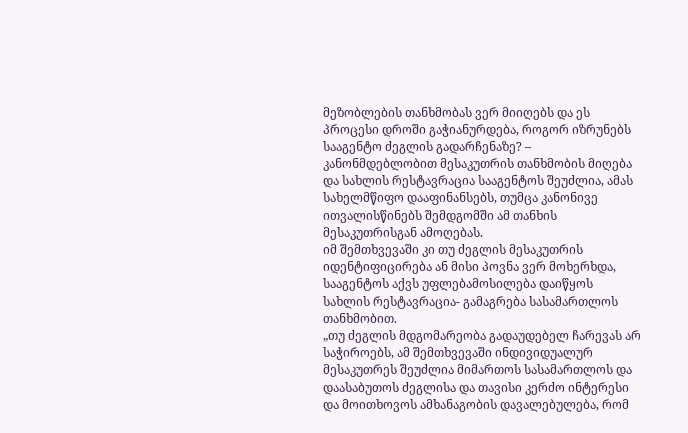მეზობლების თანხმობას ვერ მიიღებს და ეს პროცესი დროში გაჭიანურდება, როგორ იზრუნებს სააგენტო ძეგლის გადარჩენაზე? – კანონმდებლობით მესაკუთრის თანხმობის მიღება და სახლის რესტავრაცია სააგენტოს შეუძლია, ამას სახელმწიფო დააფინანსებს, თუმცა კანონივე ითვალისწინებს შემდგომში ამ თანხის მესაკუთრისგან ამოღებას.
იმ შემთხვევაში კი თუ ძეგლის მესაკუთრის იდენტიფიცირება ან მისი პოვნა ვერ მოხერხდა, სააგენტოს აქვს უფლებამოსილება დაიწყოს სახლის რესტავრაცია- გამაგრება სასამართლოს თანხმობით.
„თუ ძეგლის მდგომარეობა გადაუდებელ ჩარევას არ საჭიროებს, ამ შემთხვევაში ინდივიდუალურ მესაკუთრეს შეუძლია მიმართოს სასამართლოს და დაასაბუთოს ძეგლისა და თავისი კერძო ინტერესი და მოითხოვოს ამხანაგობის დავალებულება, რომ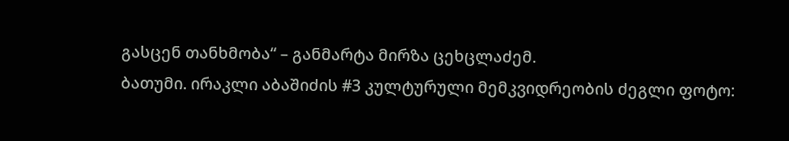გასცენ თანხმობა“ – განმარტა მირზა ცეხცლაძემ.
ბათუმი. ირაკლი აბაშიძის #3 კულტურული მემკვიდრეობის ძეგლი ფოტო: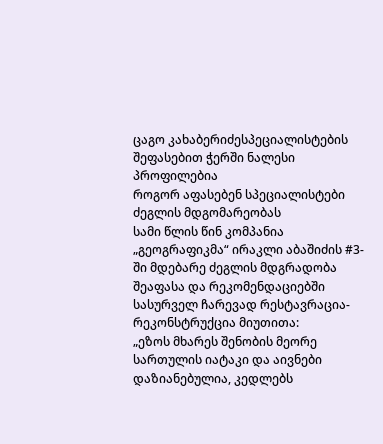ცაგო კახაბერიძესპეციალისტების შეფასებით ჭერში ნალესი პროფილებია
როგორ აფასებენ სპეციალისტები ძეგლის მდგომარეობას
სამი წლის წინ კომპანია „გეოგრაფიკმა“ ირაკლი აბაშიძის #3-ში მდებარე ძეგლის მდგრადობა შეაფასა და რეკომენდაციებში სასურველ ჩარევად რესტავრაცია-რეკონსტრუქცია მიუთითა:
„ეზოს მხარეს შენობის მეორე სართულის იატაკი და აივნები დაზიანებულია, კედლებს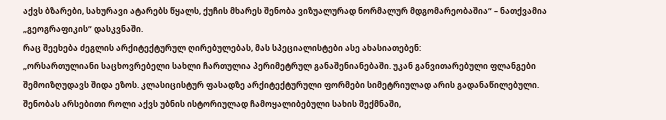აქვს ბზარები, სახურავი ატარებს წყალს, ქუჩის მხარეს შენობა ვიზუალურად ნორმალურ მდგომარეობაშია“ – ნათქვამია „გეოგრაფიკის“ დასკვნაში.
რაც შეეხება ძეგლის არქიტექტურულ ღირებულებას, მას სპეციალისტები ასე ახასიათებენ:
„ორსართულიანი საცხოვრებელი სახლი ჩართულია პერიმეტრულ განაშენიანებაში. უკან განვითარებული ფლანგები შემოიზღუდავს შიდა ეზოს. კლასიცისტურ ფასადზე არქიტექტურული ფორმები სიმეტრიულად არის გადანაწილებული. შენობას არსებითი როლი აქვს უბნის ისტორიულად ჩამოყალიბებული სახის შექმნაში,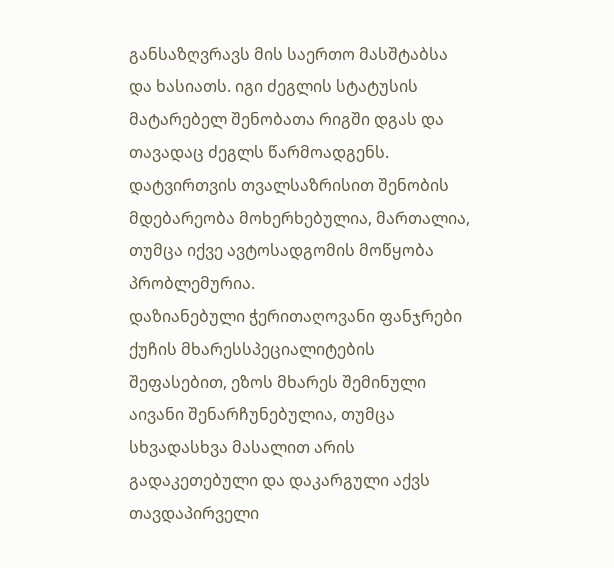განსაზღვრავს მის საერთო მასშტაბსა და ხასიათს. იგი ძეგლის სტატუსის მატარებელ შენობათა რიგში დგას და თავადაც ძეგლს წარმოადგენს. დატვირთვის თვალსაზრისით შენობის მდებარეობა მოხერხებულია, მართალია, თუმცა იქვე ავტოსადგომის მოწყობა პრობლემურია.
დაზიანებული ჭერითაღოვანი ფანჯრები ქუჩის მხარესსპეციალიტების შეფასებით, ეზოს მხარეს შემინული აივანი შენარჩუნებულია, თუმცა სხვადასხვა მასალით არის გადაკეთებული და დაკარგული აქვს თავდაპირველი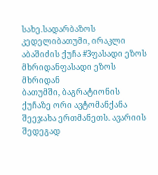სახე.სადარბაზოს კედელიბათუმი, ირაკლი აბაშიძის ქუჩა #3ფასადი ეზოს მხრიდანფასადი ეზოს მხრიდან
ბათუმში, ბაგრატიონის ქუჩაზე ორი ავტომანქანა შეეჯახა ერთმანეთს. ავარიის შედეგად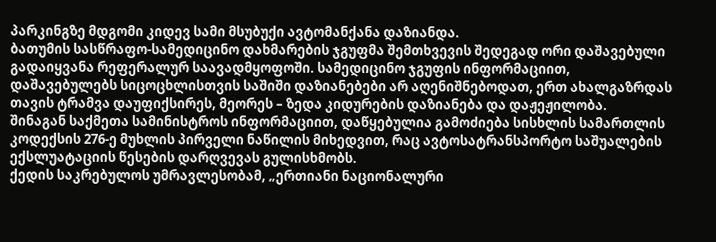პარკინგზე მდგომი კიდევ სამი მსუბუქი ავტომანქანა დაზიანდა.
ბათუმის სასწრაფო-სამედიცინო დახმარების ჯგუფმა შემთხვევის შედეგად ორი დაშავებული გადაიყვანა რეფერალურ საავადმყოფოში. სამედიცინო ჯგუფის ინფორმაციით, დაშავებულებს სიცოცხლისთვის საშიში დაზიანებები არ აღენიშნებოდათ, ერთ ახალგაზრდას თავის ტრამვა დაუფიქსირეს, მეორეს – ზედა კიდურების დაზიანება და დაჟეჟილობა.
შინაგან საქმეთა სამინისტროს ინფორმაციით, დაწყებულია გამოძიება სისხლის სამართლის კოდექსის 276-ე მუხლის პირველი ნაწილის მიხედვით, რაც ავტოსატრანსპორტო საშუალების ექსლუატაციის წესების დარღვევას გულისხმობს.
ქედის საკრებულოს უმრავლესობამ, „ერთიანი ნაციონალური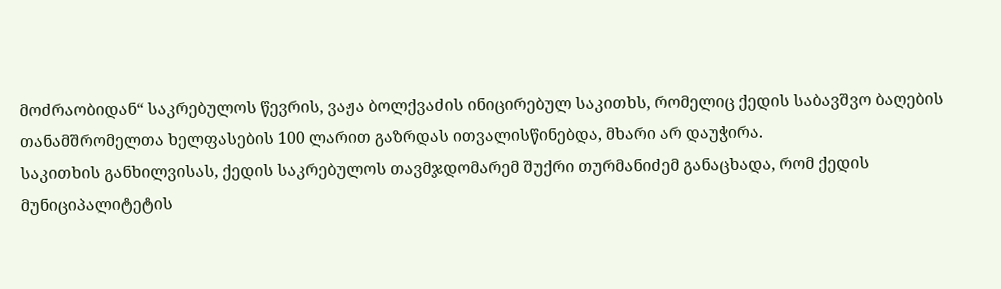მოძრაობიდან“ საკრებულოს წევრის, ვაჟა ბოლქვაძის ინიცირებულ საკითხს, რომელიც ქედის საბავშვო ბაღების თანამშრომელთა ხელფასების 100 ლარით გაზრდას ითვალისწინებდა, მხარი არ დაუჭირა.
საკითხის განხილვისას, ქედის საკრებულოს თავმჯდომარემ შუქრი თურმანიძემ განაცხადა, რომ ქედის მუნიციპალიტეტის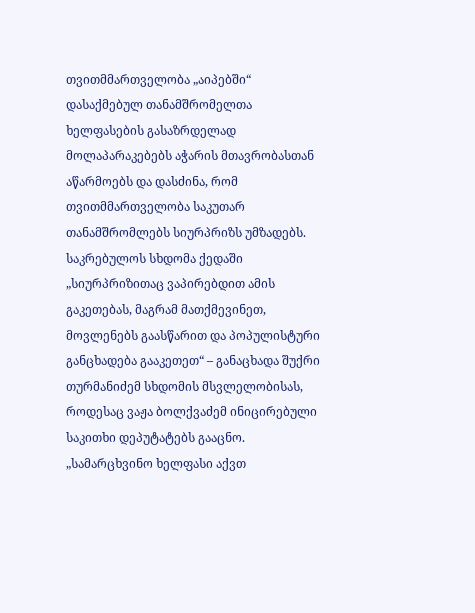თვითმმართველობა „აიპებში“ დასაქმებულ თანამშრომელთა ხელფასების გასაზრდელად მოლაპარაკებებს აჭარის მთავრობასთან აწარმოებს და დასძინა, რომ თვითმმართველობა საკუთარ თანამშრომლებს სიურპრიზს უმზადებს.
საკრებულოს სხდომა ქედაში
„სიურპრიზითაც ვაპირებდით ამის გაკეთებას, მაგრამ მათქმევინეთ, მოვლენებს გაასწარით და პოპულისტური განცხადება გააკეთეთ“ – განაცხადა შუქრი თურმანიძემ სხდომის მსვლელობისას, როდესაც ვაჟა ბოლქვაძემ ინიცირებული საკითხი დეპუტატებს გააცნო.
„სამარცხვინო ხელფასი აქვთ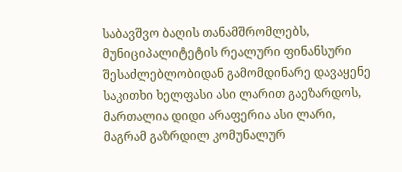საბავშვო ბაღის თანამშრომლებს, მუნიციპალიტეტის რეალური ფინანსური შესაძლებლობიდან გამომდინარე დავაყენე საკითხი ხელფასი ასი ლარით გაეზარდოს, მართალია დიდი არაფერია ასი ლარი, მაგრამ გაზრდილ კომუნალურ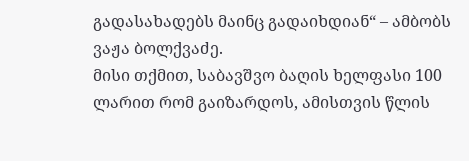გადასახადებს მაინც გადაიხდიან“ – ამბობს ვაჟა ბოლქვაძე.
მისი თქმით, საბავშვო ბაღის ხელფასი 100 ლარით რომ გაიზარდოს, ამისთვის წლის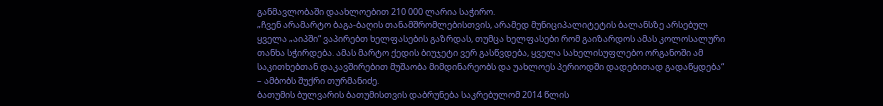განმავლობაში დაახლოებით 210 000 ლარია საჭირო.
„ჩვენ არამარტო ბაგა-ბაღის თანამშრომლებისთვის, არამედ მუნიციპალიტეტის ბალანსზე არსებულ ყველა „აიპში“ ვაპირებთ ხელფასების გაზრდას, თუმცა ხელფასები რომ გაიზარდოს ამას კოლოსალური თანხა სჭირდება. ამას მარტო ქედის ბიუჯეტი ვერ გასწვდება, ყველა სახელისუფლებო ორგანოში ამ საკითხებთან დაკავშირებით მუშაობა მიმდინარეობს და უახლოეს პერიოდში დადებითად გადაწყდება“ – ამბობს შუქრი თურმანიძე.
ბათუმის ბულვარის ბათუმისთვის დაბრუნება საკრებულომ 2014 წლის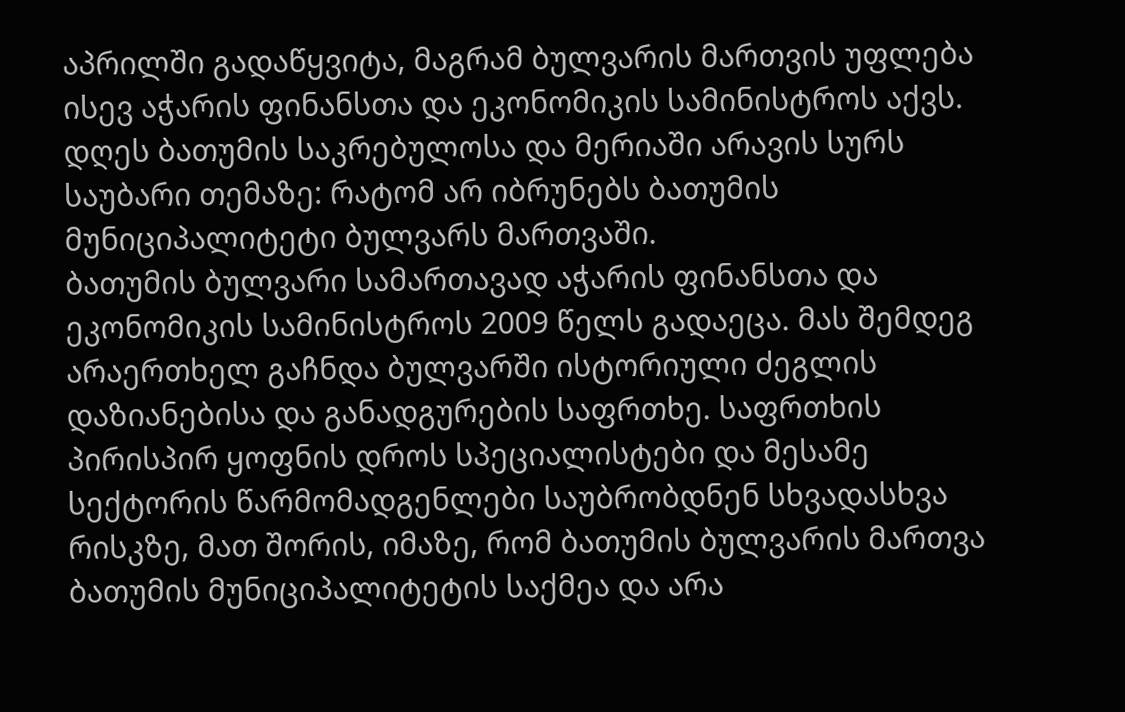აპრილში გადაწყვიტა, მაგრამ ბულვარის მართვის უფლება ისევ აჭარის ფინანსთა და ეკონომიკის სამინისტროს აქვს. დღეს ბათუმის საკრებულოსა და მერიაში არავის სურს საუბარი თემაზე: რატომ არ იბრუნებს ბათუმის მუნიციპალიტეტი ბულვარს მართვაში.
ბათუმის ბულვარი სამართავად აჭარის ფინანსთა და ეკონომიკის სამინისტროს 2009 წელს გადაეცა. მას შემდეგ არაერთხელ გაჩნდა ბულვარში ისტორიული ძეგლის დაზიანებისა და განადგურების საფრთხე. საფრთხის პირისპირ ყოფნის დროს სპეციალისტები და მესამე სექტორის წარმომადგენლები საუბრობდნენ სხვადასხვა რისკზე, მათ შორის, იმაზე, რომ ბათუმის ბულვარის მართვა ბათუმის მუნიციპალიტეტის საქმეა და არა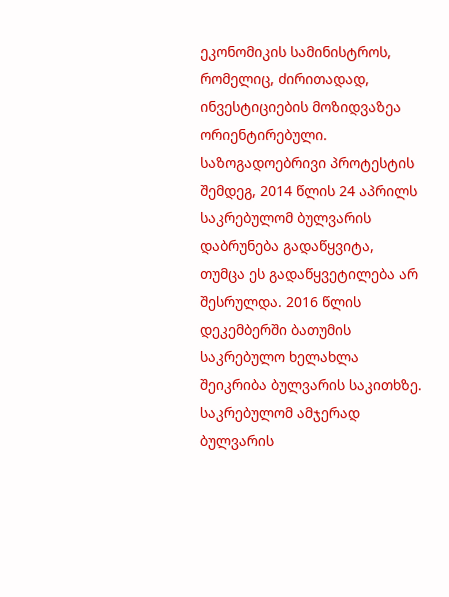ეკონომიკის სამინისტროს, რომელიც, ძირითადად, ინვესტიციების მოზიდვაზეა ორიენტირებული.
საზოგადოებრივი პროტესტის შემდეგ, 2014 წლის 24 აპრილს საკრებულომ ბულვარის დაბრუნება გადაწყვიტა, თუმცა ეს გადაწყვეტილება არ შესრულდა. 2016 წლის დეკემბერში ბათუმის საკრებულო ხელახლა შეიკრიბა ბულვარის საკითხზე. საკრებულომ ამჯერად ბულვარის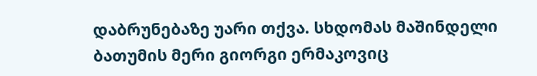დაბრუნებაზე უარი თქვა. სხდომას მაშინდელი ბათუმის მერი გიორგი ერმაკოვიც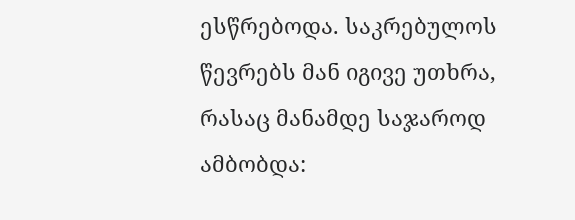ესწრებოდა. საკრებულოს წევრებს მან იგივე უთხრა, რასაც მანამდე საჯაროდ ამბობდა: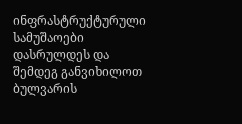ინფრასტრუქტურული სამუშაოები დასრულდეს და შემდეგ განვიხილოთ ბულვარის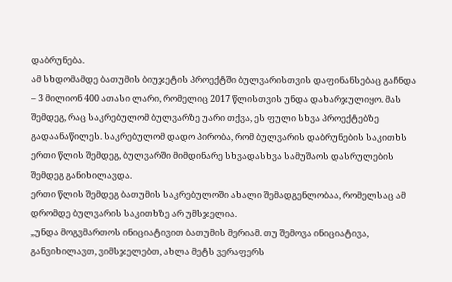დაბრუნება.
ამ სხდომამდე ბათუმის ბიუჯეტის პროექტში ბულვარისთვის დაფინანსებაც გაჩნდა – 3 მილიონ 400 ათასი ლარი, რომელიც 2017 წლისთვის უნდა დახარჯულიყო. მას შემდეგ, რაც საკრებულომ ბულვარზე უარი თქვა, ეს ფული სხვა პროექტებზე გადაანაწილეს. საკრებულომ დადო პირობა, რომ ბულვარის დაბრუნების საკითხს ერთი წლის შემდეგ, ბულვარში მიმდინარე სხვადასხვა სამუშაოს დასრულების შემდეგ განიხილავდა.
ერთი წლის შემდეგ ბათუმის საკრებულოში ახალი შემადგენლობაა, რომელსაც ამ დრომდე ბულვარის საკითხზე არ უმსჯელია.
„უნდა მოგვმართოს ინიციატივით ბათუმის მერიამ. თუ შემოვა ინიციატივა, განვიხილავთ, ვიმსჯელებთ, ახლა მეტს ვერაფერს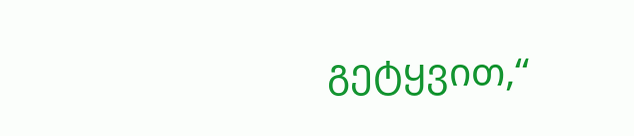გეტყვით,“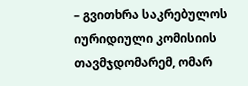– გვითხრა საკრებულოს იურიდიული კომისიის თავმჯდომარემ, ომარ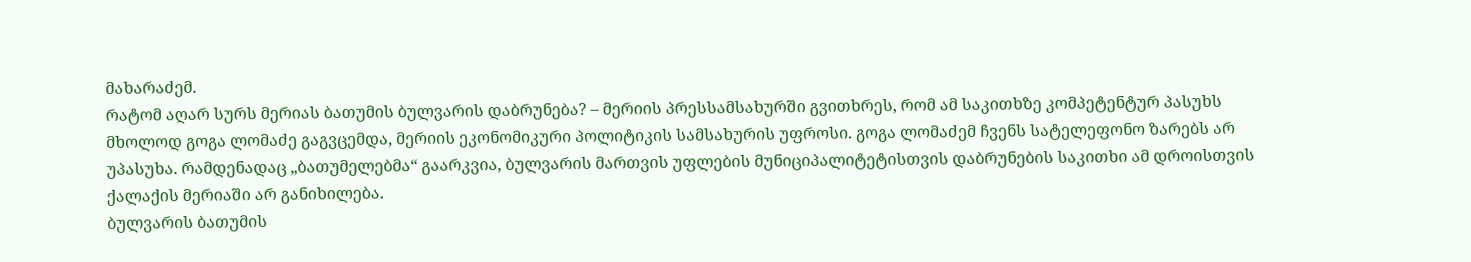მახარაძემ.
რატომ აღარ სურს მერიას ბათუმის ბულვარის დაბრუნება? – მერიის პრესსამსახურში გვითხრეს, რომ ამ საკითხზე კომპეტენტურ პასუხს მხოლოდ გოგა ლომაძე გაგვცემდა, მერიის ეკონომიკური პოლიტიკის სამსახურის უფროსი. გოგა ლომაძემ ჩვენს სატელეფონო ზარებს არ უპასუხა. რამდენადაც „ბათუმელებმა“ გაარკვია, ბულვარის მართვის უფლების მუნიციპალიტეტისთვის დაბრუნების საკითხი ამ დროისთვის ქალაქის მერიაში არ განიხილება.
ბულვარის ბათუმის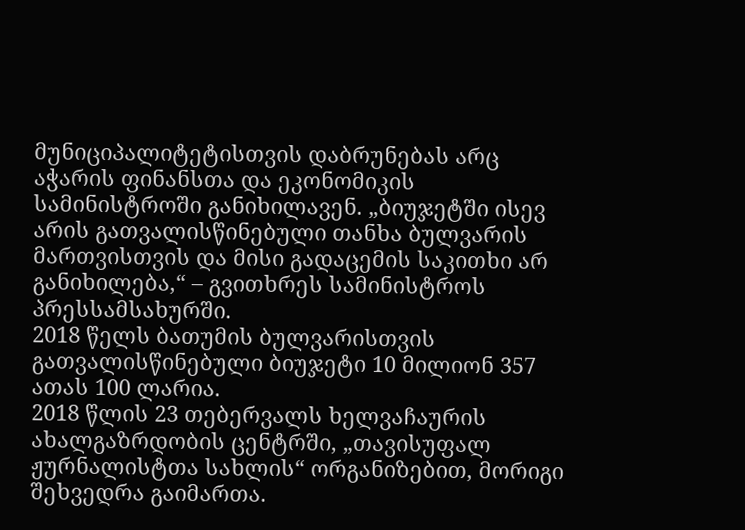მუნიციპალიტეტისთვის დაბრუნებას არც აჭარის ფინანსთა და ეკონომიკის სამინისტროში განიხილავენ. „ბიუჯეტში ისევ არის გათვალისწინებული თანხა ბულვარის მართვისთვის და მისი გადაცემის საკითხი არ განიხილება,“ – გვითხრეს სამინისტროს პრესსამსახურში.
2018 წელს ბათუმის ბულვარისთვის გათვალისწინებული ბიუჯეტი 10 მილიონ 357 ათას 100 ლარია.
2018 წლის 23 თებერვალს ხელვაჩაურის ახალგაზრდობის ცენტრში, „თავისუფალ ჟურნალისტთა სახლის“ ორგანიზებით, მორიგი შეხვედრა გაიმართა.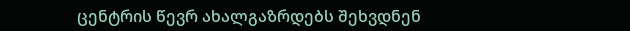ცენტრის წევრ ახალგაზრდებს შეხვდნენ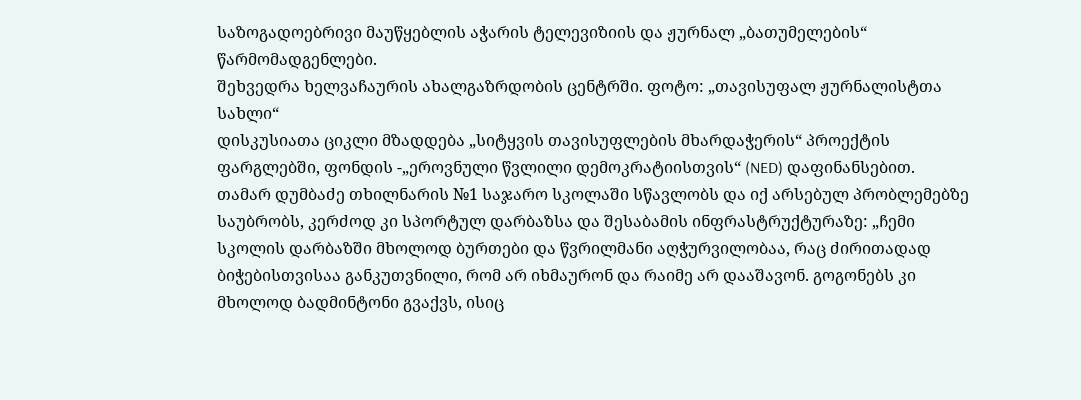საზოგადოებრივი მაუწყებლის აჭარის ტელევიზიის და ჟურნალ „ბათუმელების“ წარმომადგენლები.
შეხვედრა ხელვაჩაურის ახალგაზრდობის ცენტრში. ფოტო: „თავისუფალ ჟურნალისტთა სახლი“
დისკუსიათა ციკლი მზადდება „სიტყვის თავისუფლების მხარდაჭერის“ პროექტის ფარგლებში, ფონდის -„ეროვნული წვლილი დემოკრატიისთვის“ (NED) დაფინანსებით.
თამარ დუმბაძე თხილნარის №1 საჯარო სკოლაში სწავლობს და იქ არსებულ პრობლემებზე საუბრობს, კერძოდ კი სპორტულ დარბაზსა და შესაბამის ინფრასტრუქტურაზე: „ჩემი სკოლის დარბაზში მხოლოდ ბურთები და წვრილმანი აღჭურვილობაა, რაც ძირითადად ბიჭებისთვისაა განკუთვნილი, რომ არ იხმაურონ და რაიმე არ დააშავონ. გოგონებს კი მხოლოდ ბადმინტონი გვაქვს, ისიც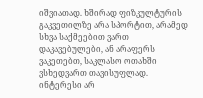იშვიათად. ხშირად ფიზკულტურის გაკვეთილზე არა სპორტით, არამედ სხვა საქმეებით ვართ დაკავებულები, ან არაფერს ვაკეთებთ, საკლასო ოთახში ვსხედვართ თავისუფლად. ინტერესი არ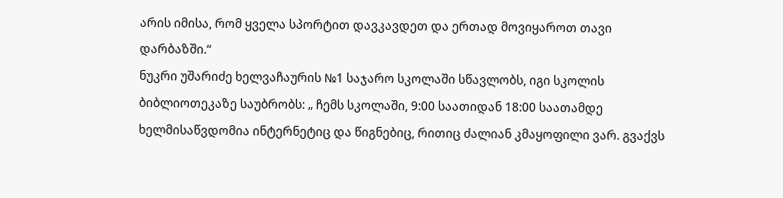არის იმისა, რომ ყველა სპორტით დავკავდეთ და ერთად მოვიყაროთ თავი დარბაზში.“
ნუკრი უშარიძე ხელვაჩაურის №1 საჯარო სკოლაში სწავლობს, იგი სკოლის ბიბლიოთეკაზე საუბრობს: „ ჩემს სკოლაში, 9:00 საათიდან 18:00 საათამდე ხელმისაწვდომია ინტერნეტიც და წიგნებიც, რითიც ძალიან კმაყოფილი ვარ. გვაქვს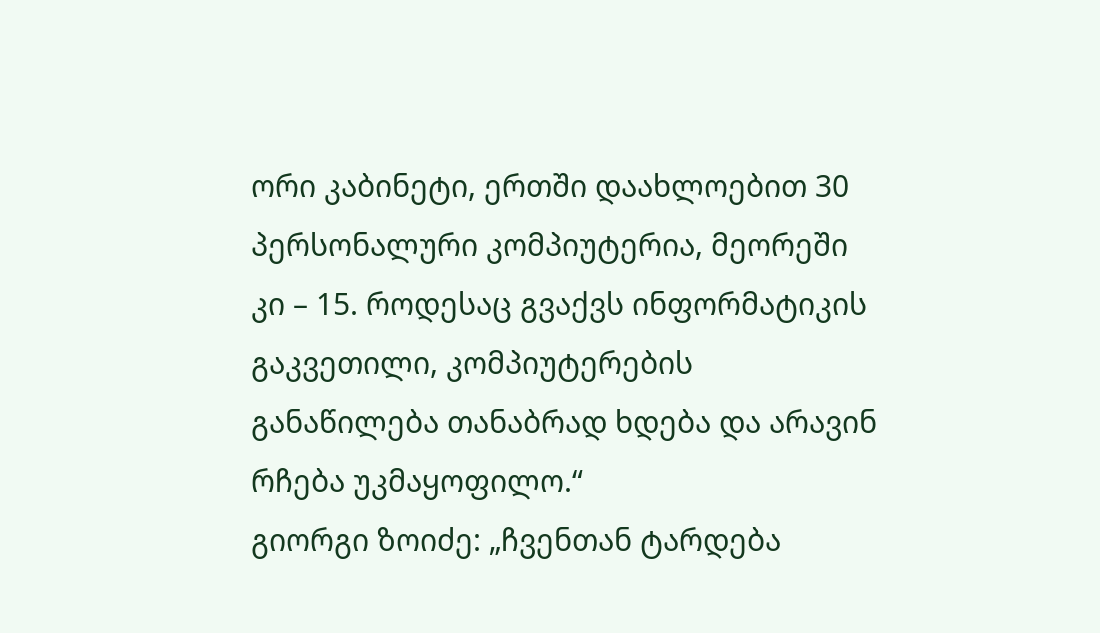ორი კაბინეტი, ერთში დაახლოებით 30 პერსონალური კომპიუტერია, მეორეში კი – 15. როდესაც გვაქვს ინფორმატიკის გაკვეთილი, კომპიუტერების განაწილება თანაბრად ხდება და არავინ რჩება უკმაყოფილო.“
გიორგი ზოიძე: „ჩვენთან ტარდება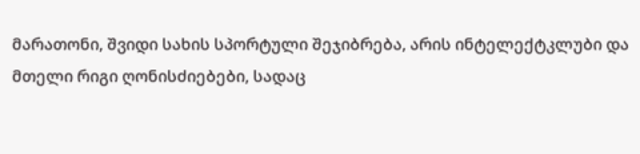მარათონი, შვიდი სახის სპორტული შეჯიბრება, არის ინტელექტკლუბი და მთელი რიგი ღონისძიებები, სადაც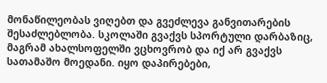მონაწილეობას ვიღებთ და გვეძლევა განვითარების შესაძლებლობა. სკოლაში გვაქვს სპორტული დარბაზიც, მაგრამ ახალსოფელში ვცხოვრობ და იქ არ გვაქვს სათამაშო მოედანი. იყო დაპირებები,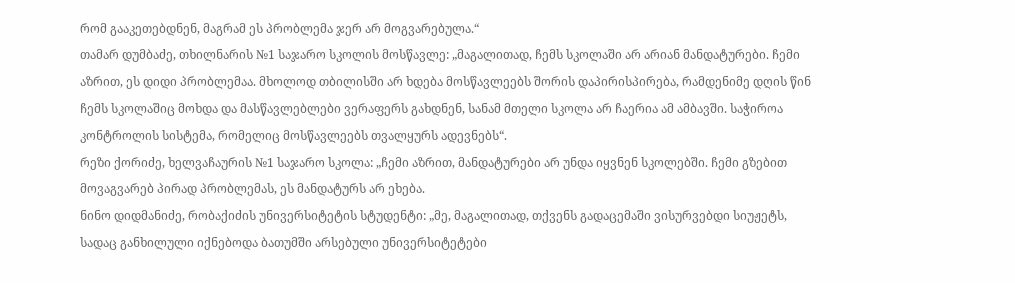რომ გააკეთებდნენ, მაგრამ ეს პრობლემა ჯერ არ მოგვარებულა.“
თამარ დუმბაძე, თხილნარის №1 საჯარო სკოლის მოსწავლე: „მაგალითად, ჩემს სკოლაში არ არიან მანდატურები. ჩემი აზრით, ეს დიდი პრობლემაა. მხოლოდ თბილისში არ ხდება მოსწავლეებს შორის დაპირისპირება, რამდენიმე დღის წინ ჩემს სკოლაშიც მოხდა და მასწავლებლები ვერაფერს გახდნენ, სანამ მთელი სკოლა არ ჩაერია ამ ამბავში. საჭიროა კონტროლის სისტემა, რომელიც მოსწავლეებს თვალყურს ადევნებს“.
რეზი ქორიძე, ხელვაჩაურის №1 საჯარო სკოლა: „ჩემი აზრით, მანდატურები არ უნდა იყვნენ სკოლებში. ჩემი გზებით მოვაგვარებ პირად პრობლემას, ეს მანდატურს არ ეხება.
ნინო დიდმანიძე, რობაქიძის უნივერსიტეტის სტუდენტი: „მე, მაგალითად, თქვენს გადაცემაში ვისურვებდი სიუჟეტს, სადაც განხილული იქნებოდა ბათუმში არსებული უნივერსიტეტები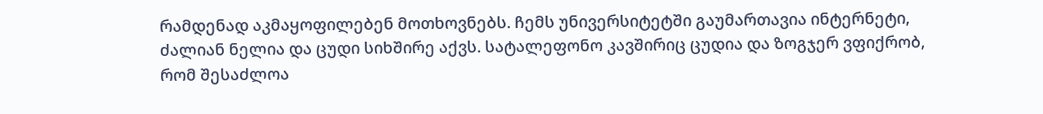რამდენად აკმაყოფილებენ მოთხოვნებს. ჩემს უნივერსიტეტში გაუმართავია ინტერნეტი, ძალიან ნელია და ცუდი სიხშირე აქვს. სატალეფონო კავშირიც ცუდია და ზოგჯერ ვფიქრობ, რომ შესაძლოა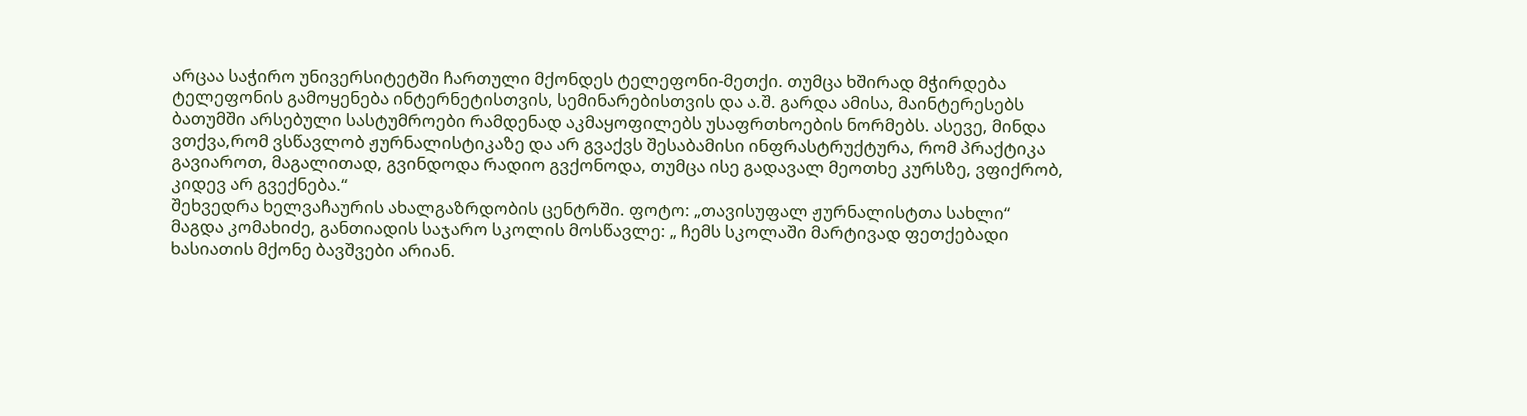არცაა საჭირო უნივერსიტეტში ჩართული მქონდეს ტელეფონი-მეთქი. თუმცა ხშირად მჭირდება ტელეფონის გამოყენება ინტერნეტისთვის, სემინარებისთვის და ა.შ. გარდა ამისა, მაინტერესებს ბათუმში არსებული სასტუმროები რამდენად აკმაყოფილებს უსაფრთხოების ნორმებს. ასევე, მინდა ვთქვა,რომ ვსწავლობ ჟურნალისტიკაზე და არ გვაქვს შესაბამისი ინფრასტრუქტურა, რომ პრაქტიკა გავიაროთ, მაგალითად, გვინდოდა რადიო გვქონოდა, თუმცა ისე გადავალ მეოთხე კურსზე, ვფიქრობ, კიდევ არ გვექნება.“
შეხვედრა ხელვაჩაურის ახალგაზრდობის ცენტრში. ფოტო: „თავისუფალ ჟურნალისტთა სახლი“
მაგდა კომახიძე, განთიადის საჯარო სკოლის მოსწავლე: „ ჩემს სკოლაში მარტივად ფეთქებადი ხასიათის მქონე ბავშვები არიან.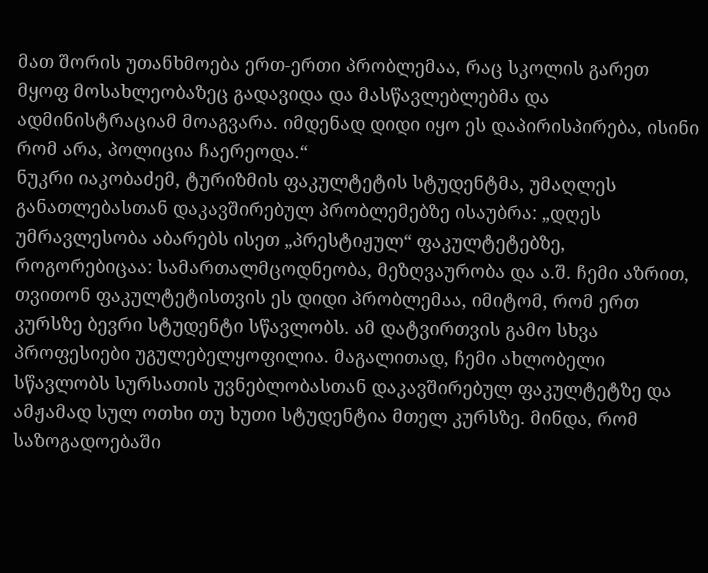მათ შორის უთანხმოება ერთ-ერთი პრობლემაა, რაც სკოლის გარეთ მყოფ მოსახლეობაზეც გადავიდა და მასწავლებლებმა და ადმინისტრაციამ მოაგვარა. იმდენად დიდი იყო ეს დაპირისპირება, ისინი რომ არა, პოლიცია ჩაერეოდა.“
ნუკრი იაკობაძემ, ტურიზმის ფაკულტეტის სტუდენტმა, უმაღლეს განათლებასთან დაკავშირებულ პრობლემებზე ისაუბრა: „დღეს უმრავლესობა აბარებს ისეთ „პრესტიჟულ“ ფაკულტეტებზე, როგორებიცაა: სამართალმცოდნეობა, მეზღვაურობა და ა.შ. ჩემი აზრით, თვითონ ფაკულტეტისთვის ეს დიდი პრობლემაა, იმიტომ, რომ ერთ კურსზე ბევრი სტუდენტი სწავლობს. ამ დატვირთვის გამო სხვა პროფესიები უგულებელყოფილია. მაგალითად, ჩემი ახლობელი სწავლობს სურსათის უვნებლობასთან დაკავშირებულ ფაკულტეტზე და ამჟამად სულ ოთხი თუ ხუთი სტუდენტია მთელ კურსზე. მინდა, რომ საზოგადოებაში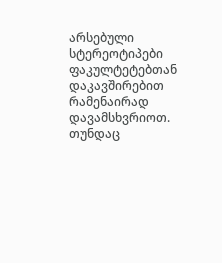არსებული სტერეოტიპები ფაკულტეტებთან დაკავშირებით რამენაირად დავამსხვრიოთ. თუნდაც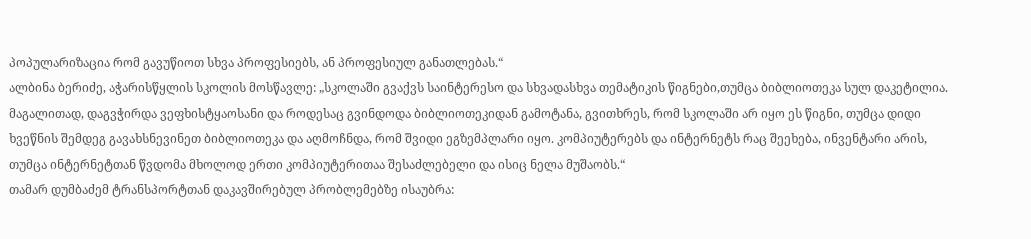პოპულარიზაცია რომ გავუწიოთ სხვა პროფესიებს, ან პროფესიულ განათლებას.“
ალბინა ბერიძე, აჭარისწყლის სკოლის მოსწავლე: „სკოლაში გვაქვს საინტერესო და სხვადასხვა თემატიკის წიგნები,თუმცა ბიბლიოთეკა სულ დაკეტილია. მაგალითად, დაგვჭირდა ვეფხისტყაოსანი და როდესაც გვინდოდა ბიბლიოთეკიდან გამოტანა, გვითხრეს, რომ სკოლაში არ იყო ეს წიგნი, თუმცა დიდი ხვეწნის შემდეგ გავახსნევინეთ ბიბლიოთეკა და აღმოჩნდა, რომ შვიდი ეგზემპლარი იყო. კომპიუტერებს და ინტერნეტს რაც შეეხება, ინვენტარი არის, თუმცა ინტერნეტთან წვდომა მხოლოდ ერთი კომპიუტერითაა შესაძლებელი და ისიც ნელა მუშაობს.“
თამარ დუმბაძემ ტრანსპორტთან დაკავშირებულ პრობლემებზე ისაუბრა: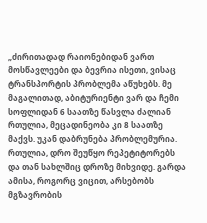„ძირითადად რაიონებიდან ვართ მოსწავლეები და ბევრია ისეთი, ვისაც ტრანსპორტის პრობლემა აწუხებს. მე მაგალითად, აბიტურიენტი ვარ და ჩემი სოფლიდან 6 საათზე წასვლა ძალიან რთულია, მეცადინეობა კი 8 საათზე მაქვს. უკან დაბრუნება პრობლემურია. რთულია, დრო შეუწყო რეპეტიტორებს და თან სახლშიც დროზე მიხვიდე. გარდა ამისა, როგორც ვიცით, არსებობს მგზავრობის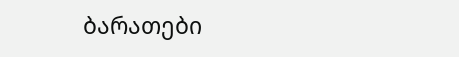ბარათები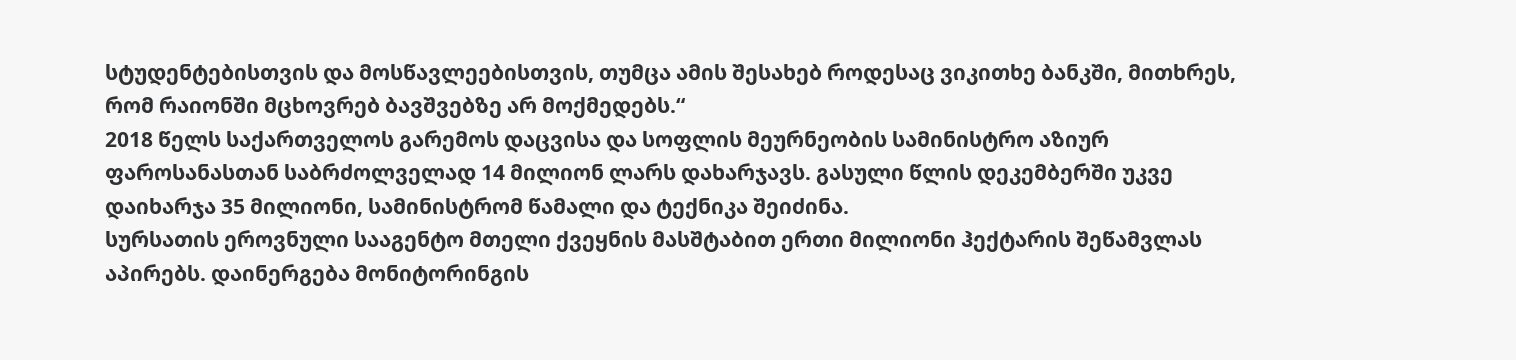სტუდენტებისთვის და მოსწავლეებისთვის, თუმცა ამის შესახებ როდესაც ვიკითხე ბანკში, მითხრეს, რომ რაიონში მცხოვრებ ბავშვებზე არ მოქმედებს.“
2018 წელს საქართველოს გარემოს დაცვისა და სოფლის მეურნეობის სამინისტრო აზიურ ფაროსანასთან საბრძოლველად 14 მილიონ ლარს დახარჯავს. გასული წლის დეკემბერში უკვე დაიხარჯა 35 მილიონი, სამინისტრომ წამალი და ტექნიკა შეიძინა.
სურსათის ეროვნული სააგენტო მთელი ქვეყნის მასშტაბით ერთი მილიონი ჰექტარის შეწამვლას აპირებს. დაინერგება მონიტორინგის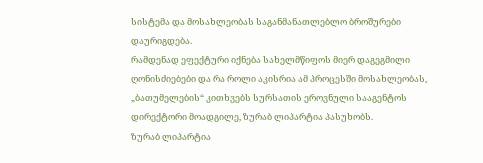სისტემა და მოსახლეობას საგანმანათლებლო ბროშურები დაურიგდება.
რამდენად ეფექტური იქნება სახელმწიფოს მიერ დაგეგმილი ღონისძიებები და რა როლი აკისრია ამ პროცესში მოსახლეობას, „ბათუმელების“ კითხვებს სურსათის ეროვნული სააგენტოს დირექტორი მოადგილე, ზურაბ ლიპარტია პასუხობს.
ზურაბ ლიპარტია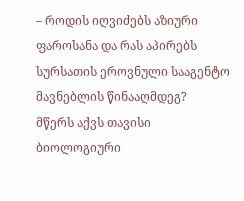– როდის იღვიძებს აზიური ფაროსანა და რას აპირებს სურსათის ეროვნული სააგენტო მავნებლის წინააღმდეგ?
მწერს აქვს თავისი ბიოლოგიური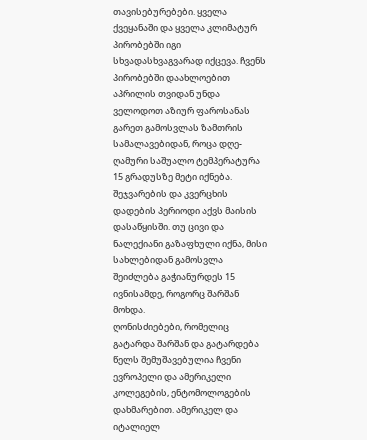თავისებურებები. ყველა ქვეყანაში და ყველა კლიმატურ პირობებში იგი სხვადასხვაგვარად იქცევა. ჩვენს პირობებში დაახლოებით აპრილის თვიდან უნდა ველოდოთ აზიურ ფაროსანას გარეთ გამოსვლას ზამთრის სამალავებიდან, როცა დღე-ღამური საშუალო ტემპერატურა 15 გრადუსზე მეტი იქნება. შეჯვარების და კვერცხის დადების პერიოდი აქვს მაისის დასაწყისში. თუ ცივი და ნალექიანი გაზაფხული იქნა, მისი სახლებიდან გამოსვლა შეიძლება გაჭიანურდეს 15 ივნისამდე, როგორც შარშან მოხდა.
ღონისძიებები, რომელიც გატარდა შარშან და გატარდება წელს შემუშავებულია ჩვენი ევროპელი და ამერიკელი კოლეგების, ენტომოლოგების დახმარებით. ამერიკელ და იტალიელ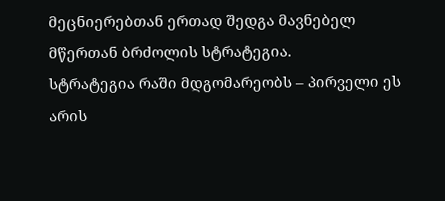მეცნიერებთან ერთად შედგა მავნებელ მწერთან ბრძოლის სტრატეგია.
სტრატეგია რაში მდგომარეობს – პირველი ეს არის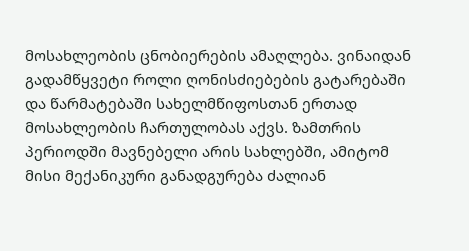მოსახლეობის ცნობიერების ამაღლება. ვინაიდან გადამწყვეტი როლი ღონისძიებების გატარებაში და წარმატებაში სახელმწიფოსთან ერთად მოსახლეობის ჩართულობას აქვს. ზამთრის პერიოდში მავნებელი არის სახლებში, ამიტომ მისი მექანიკური განადგურება ძალიან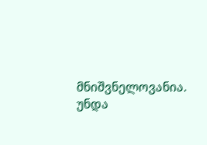მნიშვნელოვანია. უნდა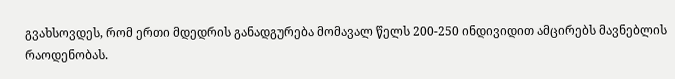გვახსოვდეს, რომ ერთი მდედრის განადგურება მომავალ წელს 200-250 ინდივიდით ამცირებს მავნებლის რაოდენობას.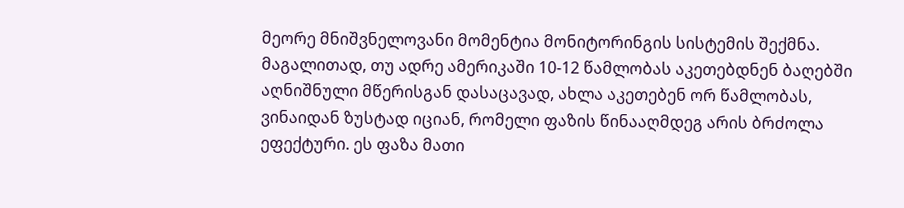მეორე მნიშვნელოვანი მომენტია მონიტორინგის სისტემის შექმნა. მაგალითად, თუ ადრე ამერიკაში 10-12 წამლობას აკეთებდნენ ბაღებში აღნიშნული მწერისგან დასაცავად, ახლა აკეთებენ ორ წამლობას, ვინაიდან ზუსტად იციან, რომელი ფაზის წინააღმდეგ არის ბრძოლა ეფექტური. ეს ფაზა მათი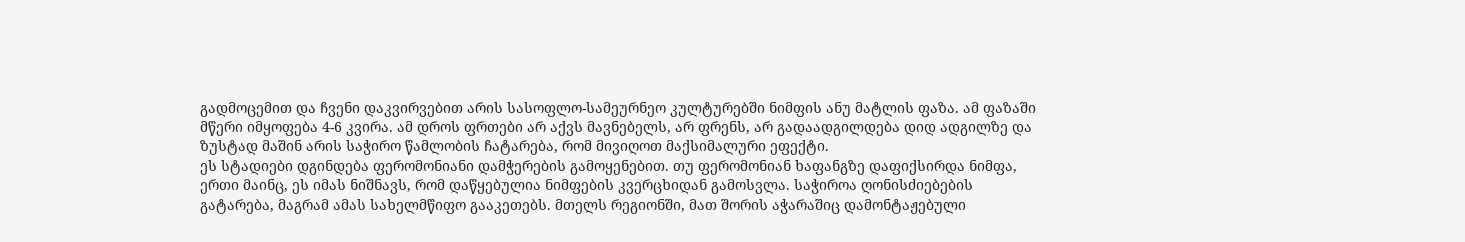გადმოცემით და ჩვენი დაკვირვებით არის სასოფლო-სამეურნეო კულტურებში ნიმფის ანუ მატლის ფაზა. ამ ფაზაში მწერი იმყოფება 4-6 კვირა. ამ დროს ფრთები არ აქვს მავნებელს, არ ფრენს, არ გადაადგილდება დიდ ადგილზე და ზუსტად მაშინ არის საჭირო წამლობის ჩატარება, რომ მივიღოთ მაქსიმალური ეფექტი.
ეს სტადიები დგინდება ფერომონიანი დამჭერების გამოყენებით. თუ ფერომონიან ხაფანგზე დაფიქსირდა ნიმფა, ერთი მაინც, ეს იმას ნიშნავს, რომ დაწყებულია ნიმფების კვერცხიდან გამოსვლა. საჭიროა ღონისძიებების გატარება, მაგრამ ამას სახელმწიფო გააკეთებს. მთელს რეგიონში, მათ შორის აჭარაშიც დამონტაჟებული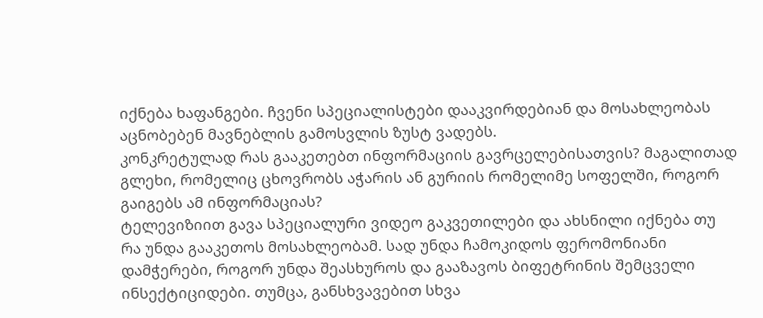იქნება ხაფანგები. ჩვენი სპეციალისტები დააკვირდებიან და მოსახლეობას აცნობებენ მავნებლის გამოსვლის ზუსტ ვადებს.
კონკრეტულად რას გააკეთებთ ინფორმაციის გავრცელებისათვის? მაგალითად გლეხი, რომელიც ცხოვრობს აჭარის ან გურიის რომელიმე სოფელში, როგორ გაიგებს ამ ინფორმაციას?
ტელევიზიით გავა სპეციალური ვიდეო გაკვეთილები და ახსნილი იქნება თუ რა უნდა გააკეთოს მოსახლეობამ. სად უნდა ჩამოკიდოს ფერომონიანი დამჭერები, როგორ უნდა შეასხუროს და გააზავოს ბიფეტრინის შემცველი ინსექტიციდები. თუმცა, განსხვავებით სხვა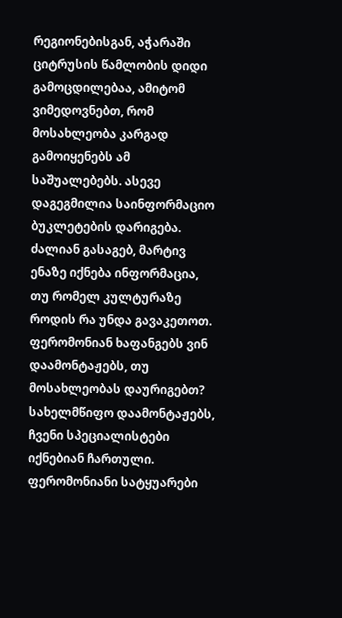რეგიონებისგან, აჭარაში ციტრუსის წამლობის დიდი გამოცდილებაა, ამიტომ ვიმედოვნებთ, რომ მოსახლეობა კარგად გამოიყენებს ამ საშუალებებს. ასევე დაგეგმილია საინფორმაციო ბუკლეტების დარიგება. ძალიან გასაგებ, მარტივ ენაზე იქნება ინფორმაცია, თუ რომელ კულტურაზე როდის რა უნდა გავაკეთოთ.
ფერომონიან ხაფანგებს ვინ დაამონტაჟებს, თუ მოსახლეობას დაურიგებთ?
სახელმწიფო დაამონტაჟებს, ჩვენი სპეციალისტები იქნებიან ჩართული. ფერომონიანი სატყუარები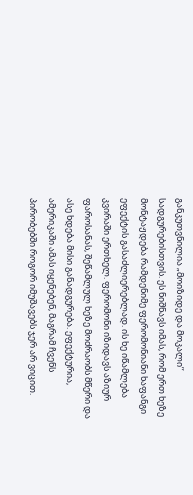განკუთვნილია „მოიზიდე და მოკალი’’ სადგურებისთვის. ეს ნიშნავს იმას, რომ ერთ ხეზე მონტაჟდება რამდენიმე ფერომონიანი ხაფანგი ეფექტის გასაძლიერებლად. ის ხე იწამლება კვირაში ერთხელ. ფერომონი იზიდავს აზიურ ფაროსანას, შეწამლულ ხეზე მოძრაობს მწერი და ასე ხდება მისი განადგურება. ეფექტურია, ამერიკაში ამას იყენებენ, მაგრამ ჩვენს პირობებში როგორ იმუშავებს ჯერ არ ვიცით.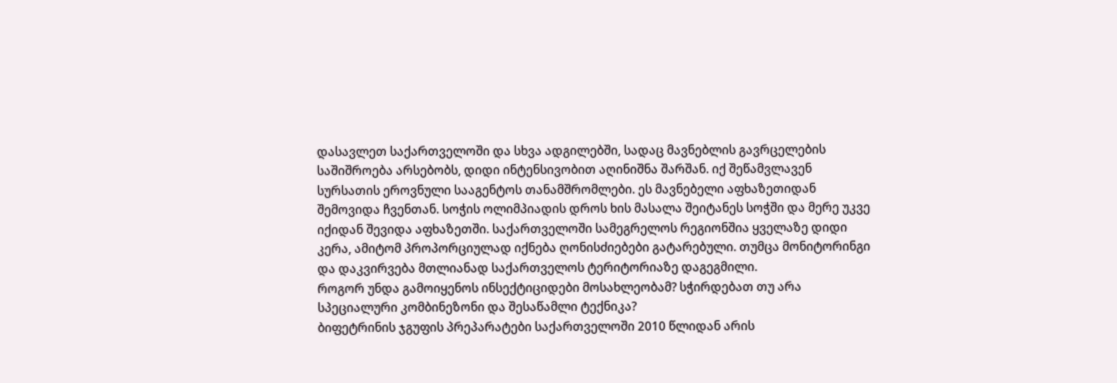დასავლეთ საქართველოში და სხვა ადგილებში, სადაც მავნებლის გავრცელების საშიშროება არსებობს, დიდი ინტენსივობით აღინიშნა შარშან. იქ შეწამვლავენ სურსათის ეროვნული სააგენტოს თანამშრომლები. ეს მავნებელი აფხაზეთიდან შემოვიდა ჩვენთან. სოჭის ოლიმპიადის დროს ხის მასალა შეიტანეს სოჭში და მერე უკვე იქიდან შევიდა აფხაზეთში. საქართველოში სამეგრელოს რეგიონშია ყველაზე დიდი კერა, ამიტომ პროპორციულად იქნება ღონისძიებები გატარებული. თუმცა მონიტორინგი და დაკვირვება მთლიანად საქართველოს ტერიტორიაზე დაგეგმილი.
როგორ უნდა გამოიყენოს ინსექტიციდები მოსახლეობამ? სჭირდებათ თუ არა სპეციალური კომბინეზონი და შესაწამლი ტექნიკა?
ბიფეტრინის ჯგუფის პრეპარატები საქართველოში 2010 წლიდან არის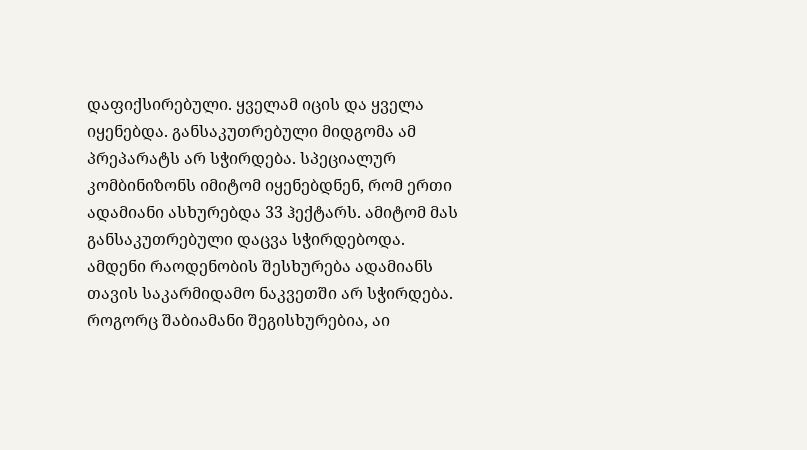დაფიქსირებული. ყველამ იცის და ყველა იყენებდა. განსაკუთრებული მიდგომა ამ პრეპარატს არ სჭირდება. სპეციალურ კომბინიზონს იმიტომ იყენებდნენ, რომ ერთი ადამიანი ასხურებდა 33 ჰექტარს. ამიტომ მას განსაკუთრებული დაცვა სჭირდებოდა. ამდენი რაოდენობის შესხურება ადამიანს თავის საკარმიდამო ნაკვეთში არ სჭირდება. როგორც შაბიამანი შეგისხურებია, აი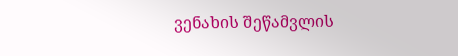ვენახის შეწამვლის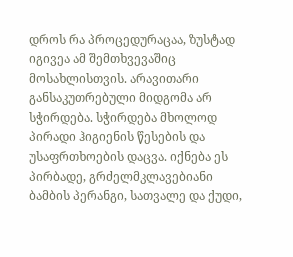დროს რა პროცედურაცაა, ზუსტად იგივეა ამ შემთხვევაშიც მოსახლისთვის. არავითარი განსაკუთრებული მიდგომა არ სჭირდება. სჭირდება მხოლოდ პირადი ჰიგიენის წესების და უსაფრთხოების დაცვა. იქნება ეს პირბადე, გრძელმკლავებიანი ბამბის პერანგი, სათვალე და ქუდი,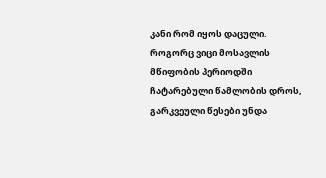კანი რომ იყოს დაცული.
როგორც ვიცი მოსავლის მწიფობის პერიოდში ჩატარებული წამლობის დროს, გარკვეული წესები უნდა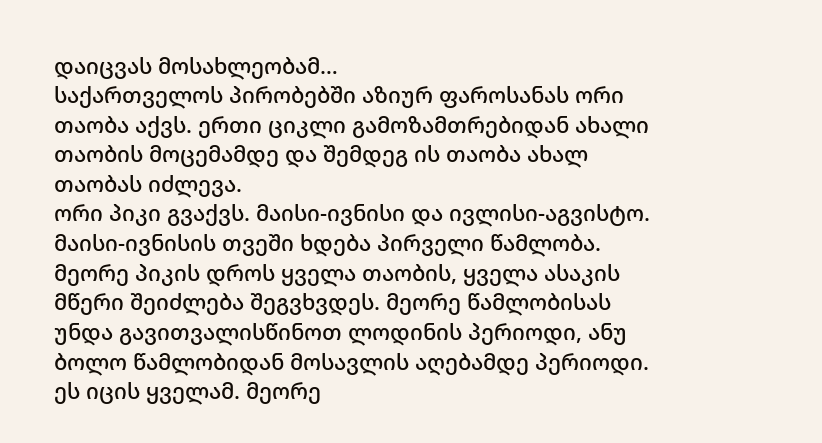დაიცვას მოსახლეობამ…
საქართველოს პირობებში აზიურ ფაროსანას ორი თაობა აქვს. ერთი ციკლი გამოზამთრებიდან ახალი თაობის მოცემამდე და შემდეგ ის თაობა ახალ თაობას იძლევა.
ორი პიკი გვაქვს. მაისი-ივნისი და ივლისი-აგვისტო. მაისი-ივნისის თვეში ხდება პირველი წამლობა. მეორე პიკის დროს ყველა თაობის, ყველა ასაკის მწერი შეიძლება შეგვხვდეს. მეორე წამლობისას უნდა გავითვალისწინოთ ლოდინის პერიოდი, ანუ ბოლო წამლობიდან მოსავლის აღებამდე პერიოდი. ეს იცის ყველამ. მეორე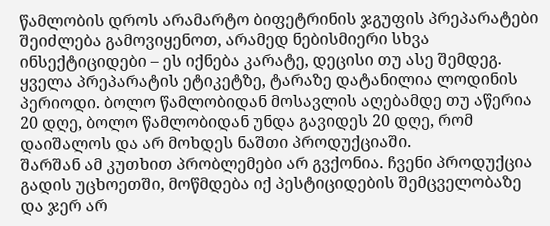წამლობის დროს არამარტო ბიფეტრინის ჯგუფის პრეპარატები შეიძლება გამოვიყენოთ, არამედ ნებისმიერი სხვა ინსექტიციდები – ეს იქნება კარატე, დეცისი თუ ასე შემდეგ. ყველა პრეპარატის ეტიკეტზე, ტარაზე დატანილია ლოდინის პერიოდი. ბოლო წამლობიდან მოსავლის აღებამდე თუ აწერია 20 დღე, ბოლო წამლობიდან უნდა გავიდეს 20 დღე, რომ დაიშალოს და არ მოხდეს ნაშთი პროდუქციაში.
შარშან ამ კუთხით პრობლემები არ გვქონია. ჩვენი პროდუქცია გადის უცხოეთში, მოწმდება იქ პესტიციდების შემცველობაზე და ჯერ არ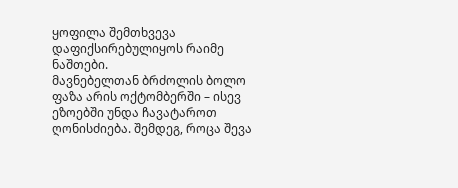ყოფილა შემთხვევა დაფიქსირებულიყოს რაიმე ნაშთები.
მავნებელთან ბრძოლის ბოლო ფაზა არის ოქტომბერში – ისევ ეზოებში უნდა ჩავატაროთ ღონისძიება. შემდეგ, როცა შევა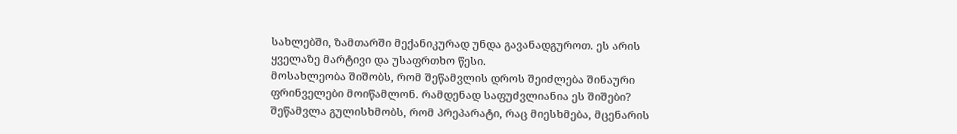სახლებში, ზამთარში მექანიკურად უნდა გავანადგუროთ. ეს არის ყველაზე მარტივი და უსაფრთხო წესი.
მოსახლეობა შიშობს, რომ შეწამვლის დროს შეიძლება შინაური ფრინველები მოიწამლონ. რამდენად საფუძვლიანია ეს შიშები?
შეწამვლა გულისხმობს, რომ პრეპარატი, რაც მიესხმება, მცენარის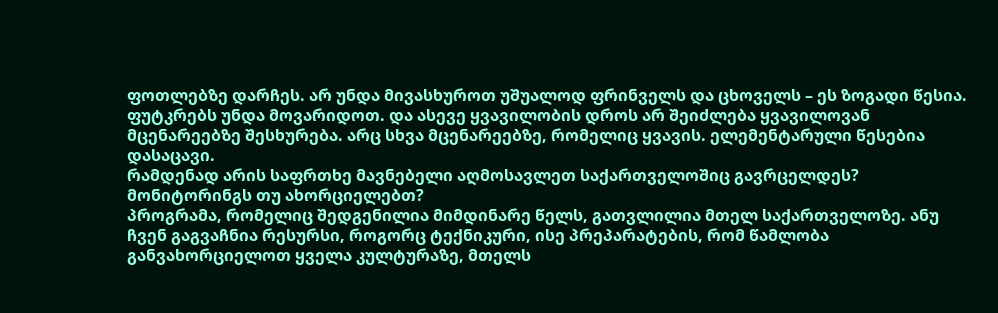ფოთლებზე დარჩეს. არ უნდა მივასხუროთ უშუალოდ ფრინველს და ცხოველს – ეს ზოგადი წესია. ფუტკრებს უნდა მოვარიდოთ. და ასევე ყვავილობის დროს არ შეიძლება ყვავილოვან მცენარეებზე შესხურება. არც სხვა მცენარეებზე, რომელიც ყვავის. ელემენტარული წესებია დასაცავი.
რამდენად არის საფრთხე მავნებელი აღმოსავლეთ საქართველოშიც გავრცელდეს? მონიტორინგს თუ ახორციელებთ?
პროგრამა, რომელიც შედგენილია მიმდინარე წელს, გათვლილია მთელ საქართველოზე. ანუ ჩვენ გაგვაჩნია რესურსი, როგორც ტექნიკური, ისე პრეპარატების, რომ წამლობა განვახორციელოთ ყველა კულტურაზე, მთელს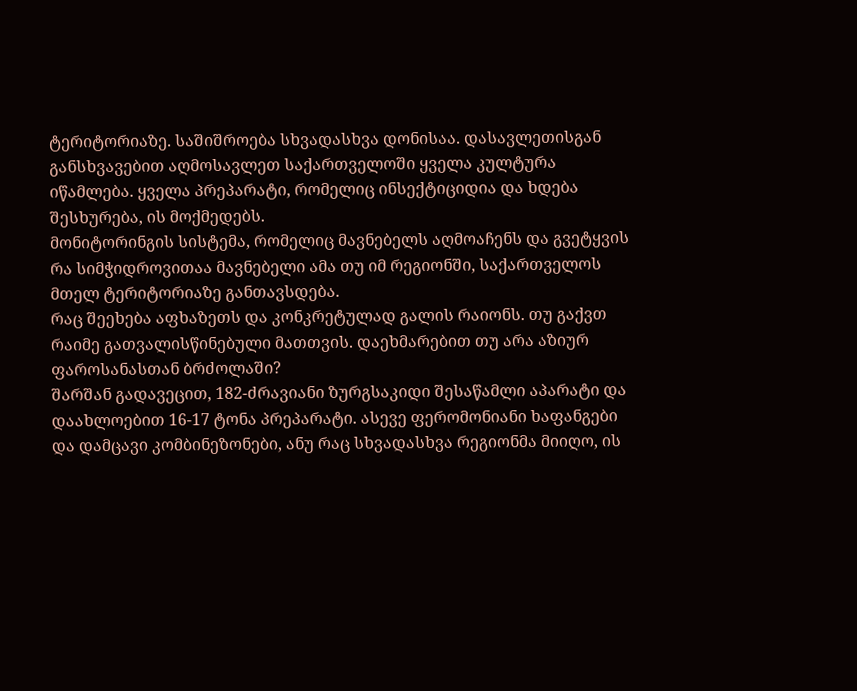ტერიტორიაზე. საშიშროება სხვადასხვა დონისაა. დასავლეთისგან განსხვავებით აღმოსავლეთ საქართველოში ყველა კულტურა იწამლება. ყველა პრეპარატი, რომელიც ინსექტიციდია და ხდება შესხურება, ის მოქმედებს.
მონიტორინგის სისტემა, რომელიც მავნებელს აღმოაჩენს და გვეტყვის რა სიმჭიდროვითაა მავნებელი ამა თუ იმ რეგიონში, საქართველოს მთელ ტერიტორიაზე განთავსდება.
რაც შეეხება აფხაზეთს და კონკრეტულად გალის რაიონს. თუ გაქვთ რაიმე გათვალისწინებული მათთვის. დაეხმარებით თუ არა აზიურ ფაროსანასთან ბრძოლაში?
შარშან გადავეცით, 182-ძრავიანი ზურგსაკიდი შესაწამლი აპარატი და დაახლოებით 16-17 ტონა პრეპარატი. ასევე ფერომონიანი ხაფანგები და დამცავი კომბინეზონები, ანუ რაც სხვადასხვა რეგიონმა მიიღო, ის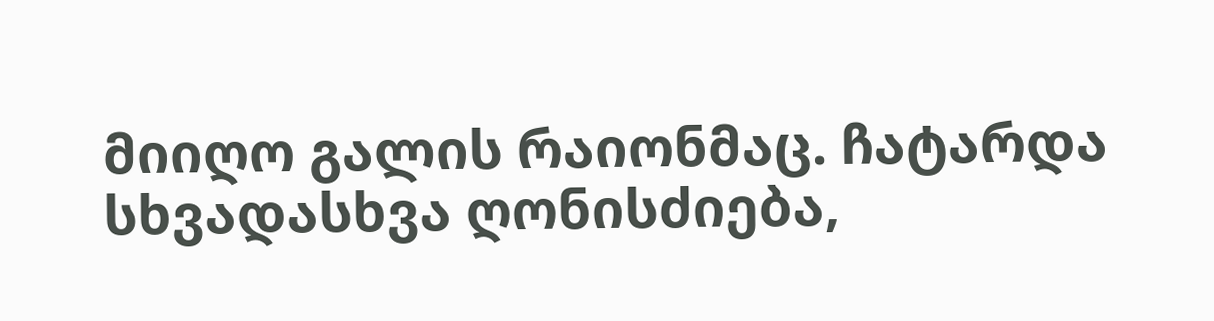მიიღო გალის რაიონმაც. ჩატარდა სხვადასხვა ღონისძიება,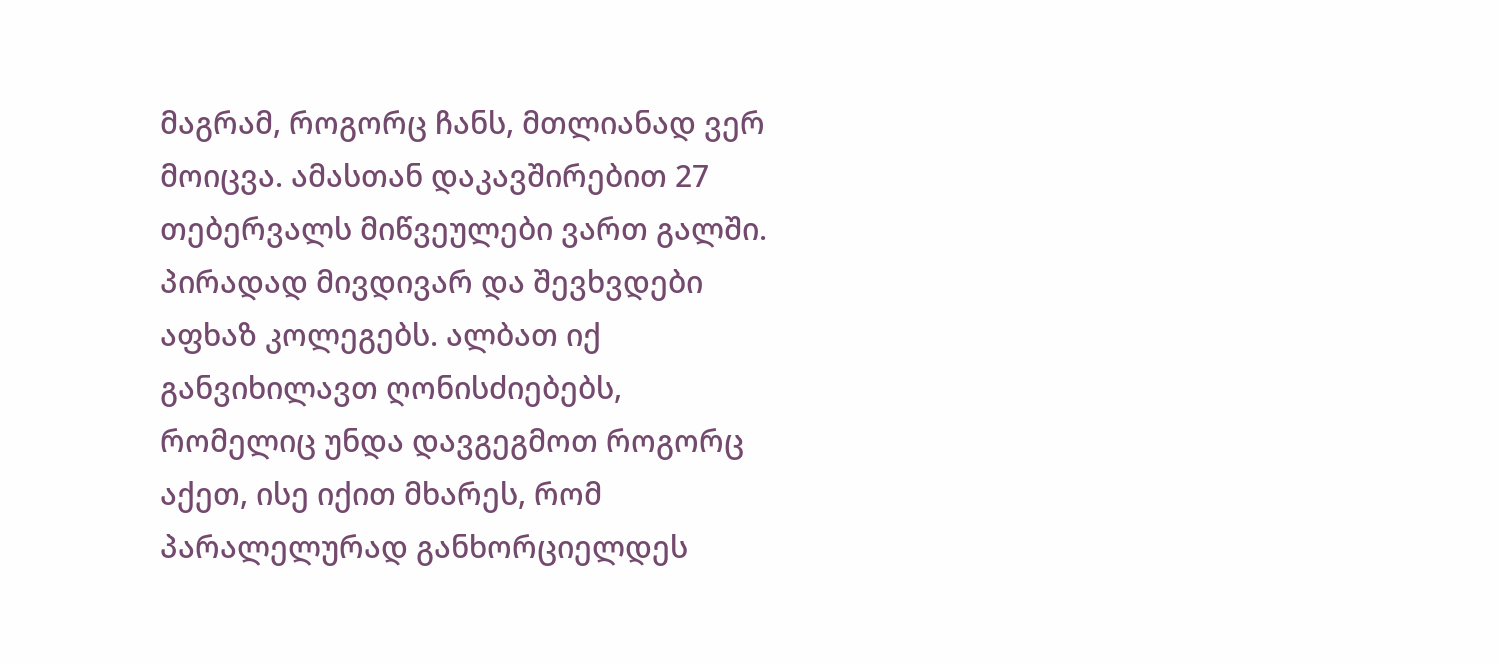მაგრამ, როგორც ჩანს, მთლიანად ვერ მოიცვა. ამასთან დაკავშირებით 27 თებერვალს მიწვეულები ვართ გალში. პირადად მივდივარ და შევხვდები აფხაზ კოლეგებს. ალბათ იქ განვიხილავთ ღონისძიებებს, რომელიც უნდა დავგეგმოთ როგორც აქეთ, ისე იქით მხარეს, რომ პარალელურად განხორციელდეს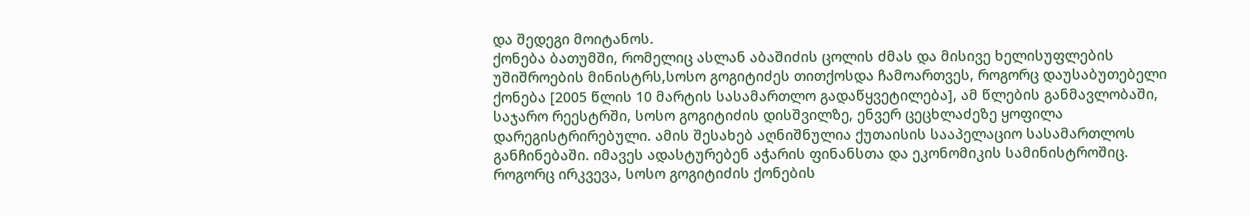და შედეგი მოიტანოს.
ქონება ბათუმში, რომელიც ასლან აბაშიძის ცოლის ძმას და მისივე ხელისუფლების უშიშროების მინისტრს,სოსო გოგიტიძეს თითქოსდა ჩამოართვეს, როგორც დაუსაბუთებელი ქონება [2005 წლის 10 მარტის სასამართლო გადაწყვეტილება], ამ წლების განმავლობაში, საჯარო რეესტრში, სოსო გოგიტიძის დისშვილზე, ენვერ ცეცხლაძეზე ყოფილა დარეგისტრირებული. ამის შესახებ აღნიშნულია ქუთაისის სააპელაციო სასამართლოს განჩინებაში. იმავეს ადასტურებენ აჭარის ფინანსთა და ეკონომიკის სამინისტროშიც.
როგორც ირკვევა, სოსო გოგიტიძის ქონების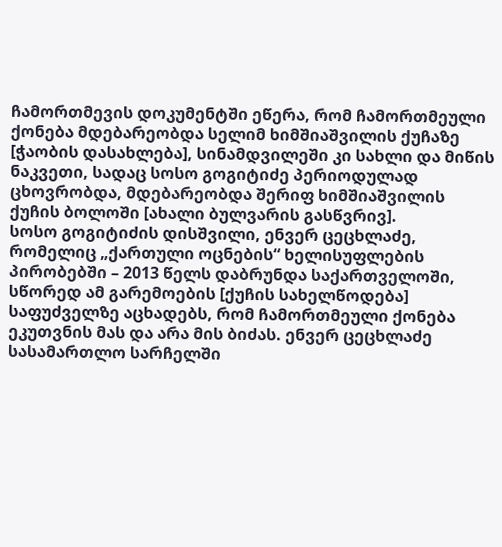ჩამორთმევის დოკუმენტში ეწერა, რომ ჩამორთმეული ქონება მდებარეობდა სელიმ ხიმშიაშვილის ქუჩაზე [ჭაობის დასახლება], სინამდვილეში კი სახლი და მიწის ნაკვეთი, სადაც სოსო გოგიტიძე პერიოდულად ცხოვრობდა, მდებარეობდა შერიფ ხიმშიაშვილის ქუჩის ბოლოში [ახალი ბულვარის გასწვრივ].
სოსო გოგიტიძის დისშვილი, ენვერ ცეცხლაძე, რომელიც „ქართული ოცნების“ ხელისუფლების პირობებში – 2013 წელს დაბრუნდა საქართველოში, სწორედ ამ გარემოების [ქუჩის სახელწოდება] საფუძველზე აცხადებს, რომ ჩამორთმეული ქონება ეკუთვნის მას და არა მის ბიძას. ენვერ ცეცხლაძე სასამართლო სარჩელში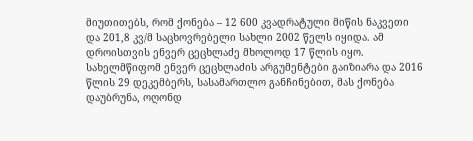მიუთითებს, რომ ქონება – 12 600 კვადრატული მიწის ნაკვეთი და 201,8 კვ/მ საცხოვრებელი სახლი 2002 წელს იყიდა. ამ დროისთვის ენვერ ცეცხლაძე მხოლოდ 17 წლის იყო.
სახელმწიფომ ენვერ ცეცხლაძის არგუმენტები გაიზიარა და 2016 წლის 29 დეკემბერს, სასამართლო განჩინებით, მას ქონება დაუბრუნა, ოღონდ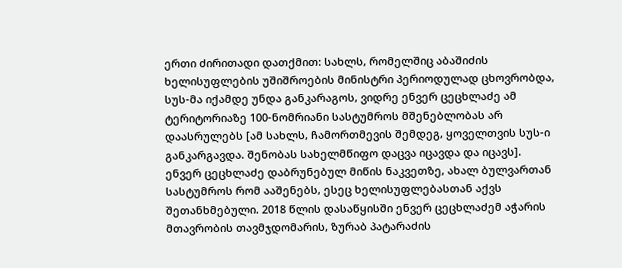ერთი ძირითადი დათქმით: სახლს, რომელშიც აბაშიძის ხელისუფლების უშიშროების მინისტრი პერიოდულად ცხოვრობდა, სუს-მა იქამდე უნდა განკარაგოს, ვიდრე ენვერ ცეცხლაძე ამ ტერიტორიაზე 100-ნომრიანი სასტუმროს მშენებლობას არ დაასრულებს [ამ სახლს, ჩამორთმევის შემდეგ, ყოველთვის სუს-ი განკარგავდა. შენობას სახელმწიფო დაცვა იცავდა და იცავს].
ენვერ ცეცხლაძე დაბრუნებულ მიწის ნაკვეთზე, ახალ ბულვართან სასტუმროს რომ ააშენებს, ესეც ხელისუფლებასთან აქვს შეთანხმებული. 2018 წლის დასაწყისში ენვერ ცეცხლაძემ აჭარის მთავრობის თავმჯდომარის, ზურაბ პატარაძის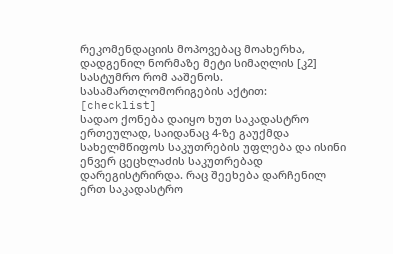რეკომენდაციის მოპოვებაც მოახერხა, დადგენილ ნორმაზე მეტი სიმაღლის [კ2] სასტუმრო რომ ააშენოს.
სასამართლომორიგების აქტით:
[checklist]
სადაო ქონება დაიყო ხუთ საკადასტრო ერთეულად, საიდანაც 4-ზე გაუქმდა სახელმწიფოს საკუთრების უფლება და ისინი ენვერ ცეცხლაძის საკუთრებად დარეგისტრირდა. რაც შეეხება დარჩენილ ერთ საკადასტრო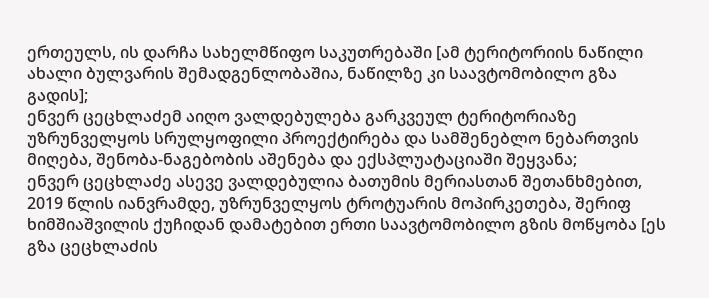ერთეულს, ის დარჩა სახელმწიფო საკუთრებაში [ამ ტერიტორიის ნაწილი ახალი ბულვარის შემადგენლობაშია, ნაწილზე კი საავტომობილო გზა გადის];
ენვერ ცეცხლაძემ აიღო ვალდებულება გარკვეულ ტერიტორიაზე უზრუნველყოს სრულყოფილი პროექტირება და სამშენებლო ნებართვის მიღება, შენობა-ნაგებობის აშენება და ექსპლუატაციაში შეყვანა;
ენვერ ცეცხლაძე ასევე ვალდებულია ბათუმის მერიასთან შეთანხმებით, 2019 წლის იანვრამდე, უზრუნველყოს ტროტუარის მოპირკეთება, შერიფ ხიმშიაშვილის ქუჩიდან დამატებით ერთი საავტომობილო გზის მოწყობა [ეს გზა ცეცხლაძის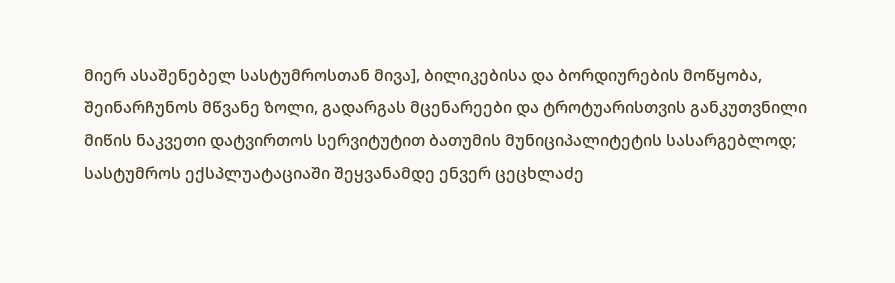მიერ ასაშენებელ სასტუმროსთან მივა], ბილიკებისა და ბორდიურების მოწყობა, შეინარჩუნოს მწვანე ზოლი, გადარგას მცენარეები და ტროტუარისთვის განკუთვნილი მიწის ნაკვეთი დატვირთოს სერვიტუტით ბათუმის მუნიციპალიტეტის სასარგებლოდ;
სასტუმროს ექსპლუატაციაში შეყვანამდე ენვერ ცეცხლაძე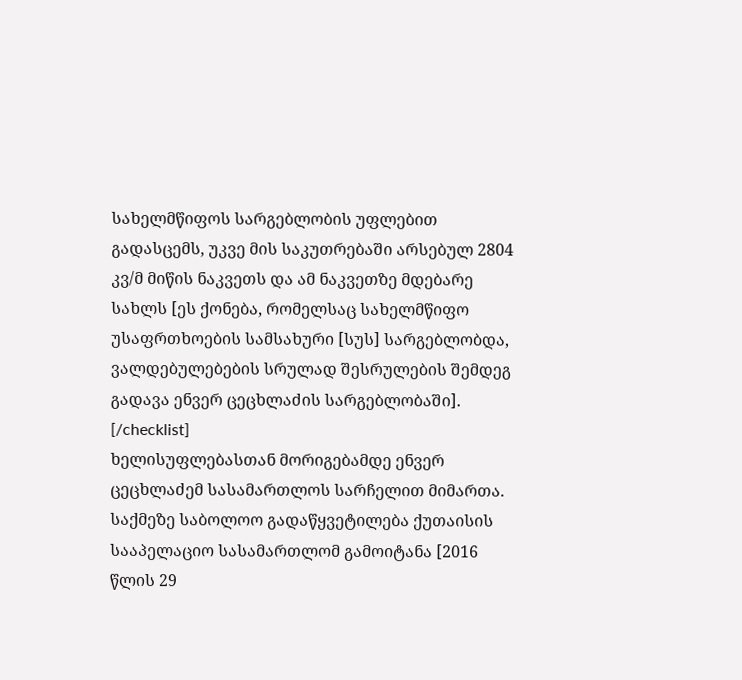სახელმწიფოს სარგებლობის უფლებით გადასცემს, უკვე მის საკუთრებაში არსებულ 2804 კვ/მ მიწის ნაკვეთს და ამ ნაკვეთზე მდებარე სახლს [ეს ქონება, რომელსაც სახელმწიფო უსაფრთხოების სამსახური [სუს] სარგებლობდა, ვალდებულებების სრულად შესრულების შემდეგ გადავა ენვერ ცეცხლაძის სარგებლობაში].
[/checklist]
ხელისუფლებასთან მორიგებამდე ენვერ ცეცხლაძემ სასამართლოს სარჩელით მიმართა. საქმეზე საბოლოო გადაწყვეტილება ქუთაისის სააპელაციო სასამართლომ გამოიტანა [2016 წლის 29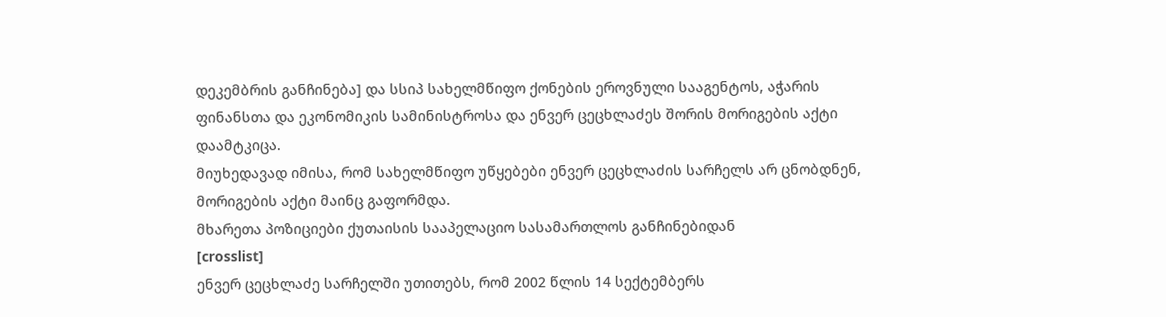დეკემბრის განჩინება] და სსიპ სახელმწიფო ქონების ეროვნული სააგენტოს, აჭარის ფინანსთა და ეკონომიკის სამინისტროსა და ენვერ ცეცხლაძეს შორის მორიგების აქტი დაამტკიცა.
მიუხედავად იმისა, რომ სახელმწიფო უწყებები ენვერ ცეცხლაძის სარჩელს არ ცნობდნენ, მორიგების აქტი მაინც გაფორმდა.
მხარეთა პოზიციები ქუთაისის სააპელაციო სასამართლოს განჩინებიდან
[crosslist]
ენვერ ცეცხლაძე სარჩელში უთითებს, რომ 2002 წლის 14 სექტემბერს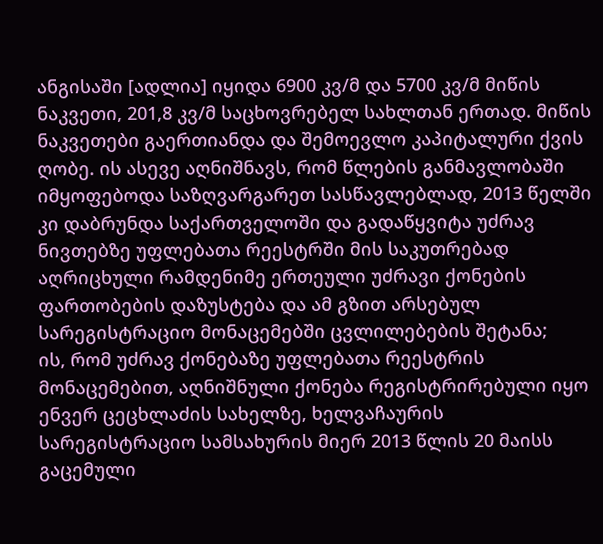ანგისაში [ადლია] იყიდა 6900 კვ/მ და 5700 კვ/მ მიწის ნაკვეთი, 201,8 კვ/მ საცხოვრებელ სახლთან ერთად. მიწის ნაკვეთები გაერთიანდა და შემოევლო კაპიტალური ქვის ღობე. ის ასევე აღნიშნავს, რომ წლების განმავლობაში იმყოფებოდა საზღვარგარეთ სასწავლებლად, 2013 წელში კი დაბრუნდა საქართველოში და გადაწყვიტა უძრავ ნივთებზე უფლებათა რეესტრში მის საკუთრებად აღრიცხული რამდენიმე ერთეული უძრავი ქონების ფართობების დაზუსტება და ამ გზით არსებულ სარეგისტრაციო მონაცემებში ცვლილებების შეტანა;
ის, რომ უძრავ ქონებაზე უფლებათა რეესტრის მონაცემებით, აღნიშნული ქონება რეგისტრირებული იყო ენვერ ცეცხლაძის სახელზე, ხელვაჩაურის სარეგისტრაციო სამსახურის მიერ 2013 წლის 20 მაისს გაცემული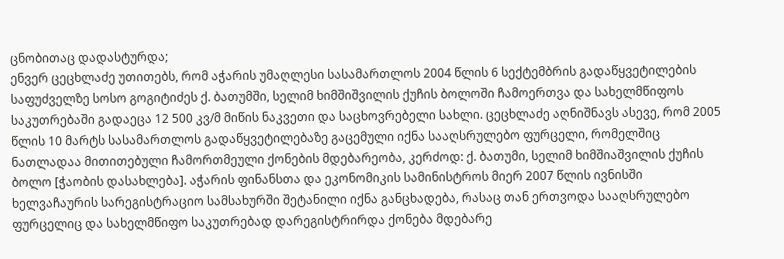ცნობითაც დადასტურდა;
ენვერ ცეცხლაძე უთითებს, რომ აჭარის უმაღლესი სასამართლოს 2004 წლის 6 სექტემბრის გადაწყვეტილების საფუძველზე სოსო გოგიტიძეს ქ. ბათუმში, სელიმ ხიმშიშვილის ქუჩის ბოლოში ჩამოერთვა და სახელმწიფოს საკუთრებაში გადაეცა 12 500 კვ/მ მიწის ნაკვეთი და საცხოვრებელი სახლი. ცეცხლაძე აღნიშნავს ასევე, რომ 2005 წლის 10 მარტს სასამართლოს გადაწყვეტილებაზე გაცემული იქნა სააღსრულებო ფურცელი, რომელშიც ნათლადაა მითითებული ჩამორთმეული ქონების მდებარეობა, კერძოდ: ქ. ბათუმი, სელიმ ხიმშიაშვილის ქუჩის ბოლო [ჭაობის დასახლება]. აჭარის ფინანსთა და ეკონომიკის სამინისტროს მიერ 2007 წლის ივნისში ხელვაჩაურის სარეგისტრაციო სამსახურში შეტანილი იქნა განცხადება, რასაც თან ერთვოდა სააღსრულებო ფურცელიც და სახელმწიფო საკუთრებად დარეგისტრირდა ქონება მდებარე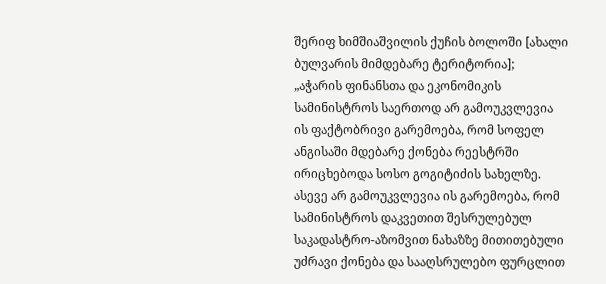შერიფ ხიმშიაშვილის ქუჩის ბოლოში [ახალი ბულვარის მიმდებარე ტერიტორია];
„აჭარის ფინანსთა და ეკონომიკის სამინისტროს საერთოდ არ გამოუკვლევია ის ფაქტობრივი გარემოება, რომ სოფელ ანგისაში მდებარე ქონება რეესტრში ირიცხებოდა სოსო გოგიტიძის სახელზე. ასევე არ გამოუკვლევია ის გარემოება, რომ სამინისტროს დაკვეთით შესრულებულ საკადასტრო-აზომვით ნახაზზე მითითებული უძრავი ქონება და სააღსრულებო ფურცლით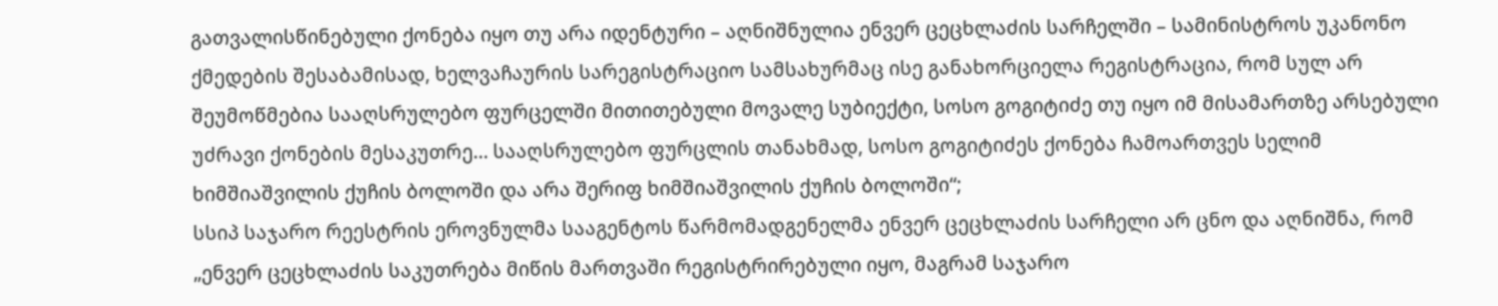გათვალისწინებული ქონება იყო თუ არა იდენტური – აღნიშნულია ენვერ ცეცხლაძის სარჩელში – სამინისტროს უკანონო ქმედების შესაბამისად, ხელვაჩაურის სარეგისტრაციო სამსახურმაც ისე განახორციელა რეგისტრაცია, რომ სულ არ შეუმოწმებია სააღსრულებო ფურცელში მითითებული მოვალე სუბიექტი, სოსო გოგიტიძე თუ იყო იმ მისამართზე არსებული უძრავი ქონების მესაკუთრე… სააღსრულებო ფურცლის თანახმად, სოსო გოგიტიძეს ქონება ჩამოართვეს სელიმ ხიმშიაშვილის ქუჩის ბოლოში და არა შერიფ ხიმშიაშვილის ქუჩის ბოლოში“;
სსიპ საჯარო რეესტრის ეროვნულმა სააგენტოს წარმომადგენელმა ენვერ ცეცხლაძის სარჩელი არ ცნო და აღნიშნა, რომ „ენვერ ცეცხლაძის საკუთრება მიწის მართვაში რეგისტრირებული იყო, მაგრამ საჯარო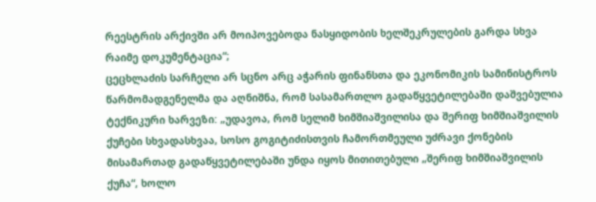რეესტრის არქივში არ მოიპოვებოდა ნასყიდობის ხელშეკრულების გარდა სხვა რაიმე დოკუმენტაცია“;
ცეცხლაძის სარჩელი არ სცნო არც აჭარის ფინანსთა და ეკონომიკის სამინისტროს წარმომადგენელმა და აღნიშნა, რომ სასამართლო გადაწყვეტილებაში დაშვებულია ტექნიკური ხარვეზი: „უდავოა, რომ სელიმ ხიმშიაშვილისა და შერიფ ხიმშიაშვილის ქუჩები სხვადასხვაა, სოსო გოგიტიძისთვის ჩამორთმეული უძრავი ქონების მისამართად გადაწყვეტილებაში უნდა იყოს მითითებული „შერიფ ხიმშიაშვილის ქუჩა“, ხოლო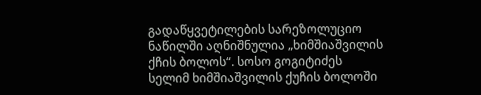გადაწყვეტილების სარეზოლუციო ნაწილში აღნიშნულია „ხიმშიაშვილის ქჩის ბოლოს“. სოსო გოგიტიძეს სელიმ ხიმშიაშვილის ქუჩის ბოლოში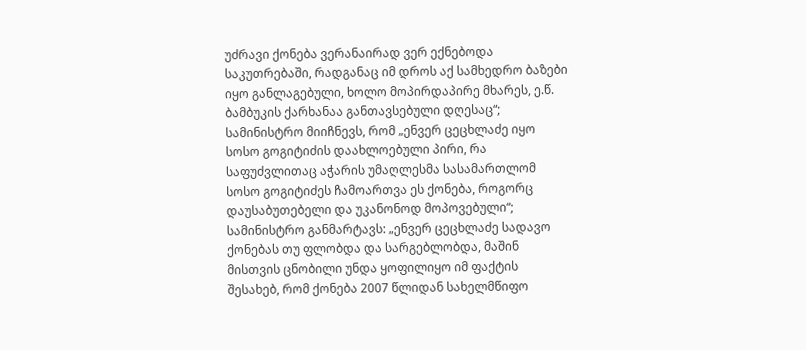უძრავი ქონება ვერანაირად ვერ ექნებოდა საკუთრებაში, რადგანაც იმ დროს აქ სამხედრო ბაზები იყო განლაგებული, ხოლო მოპირდაპირე მხარეს, ე.წ. ბამბუკის ქარხანაა განთავსებული დღესაც“;
სამინისტრო მიიჩნევს, რომ „ენვერ ცეცხლაძე იყო სოსო გოგიტიძის დაახლოებული პირი, რა საფუძვლითაც აჭარის უმაღლესმა სასამართლომ სოსო გოგიტიძეს ჩამოართვა ეს ქონება, როგორც დაუსაბუთებელი და უკანონოდ მოპოვებული“;
სამინისტრო განმარტავს: „ენვერ ცეცხლაძე სადავო ქონებას თუ ფლობდა და სარგებლობდა, მაშინ მისთვის ცნობილი უნდა ყოფილიყო იმ ფაქტის შესახებ, რომ ქონება 2007 წლიდან სახელმწიფო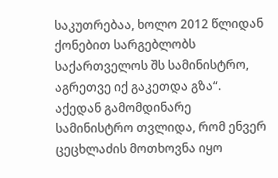საკუთრებაა, ხოლო 2012 წლიდან ქონებით სარგებლობს საქართველოს შს სამინისტრო, აგრეთვე იქ გაკეთდა გზა“. აქედან გამომდინარე სამინისტრო თვლიდა, რომ ენვერ ცეცხლაძის მოთხოვნა იყო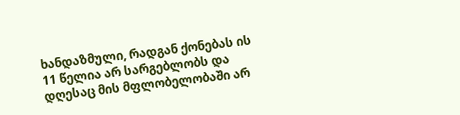ხანდაზმული, რადგან ქონებას ის 11 წელია არ სარგებლობს და დღესაც მის მფლობელობაში არ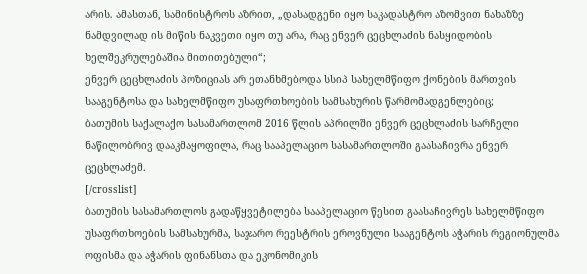არის. ამასთან, სამინისტროს აზრით, „დასადგენი იყო საკადასტრო აზომვით ნახაზზე ნამდვილად ის მიწის ნაკვეთი იყო თუ არა, რაც ენვერ ცეცხლაძის ნასყიდობის ხელშეკრულებაშია მითითებული“;
ენვერ ცეცხლაძის პოზიციას არ ეთანხმებოდა სსიპ სახელმწიფო ქონების მართვის სააგენტოსა და სახელმწიფო უსაფრთხოების სამსახურის წარმომადგენლებიც;
ბათუმის საქალაქო სასამართლომ 2016 წლის აპრილში ენვერ ცეცხლაძის სარჩელი ნაწილობრივ დააკმაყოფილა, რაც სააპელაციო სასამართლოში გაასაჩივრა ენვერ ცეცხლაძემ.
[/crosslist]
ბათუმის სასამართლოს გადაწყვეტილება სააპელაციო წესით გაასაჩივრეს სახელმწიფო უსაფრთხოების სამსახურმა, საჯარო რეესტრის ეროვნული სააგენტოს აჭარის რეგიონულმა ოფისმა და აჭარის ფინანსთა და ეკონომიკის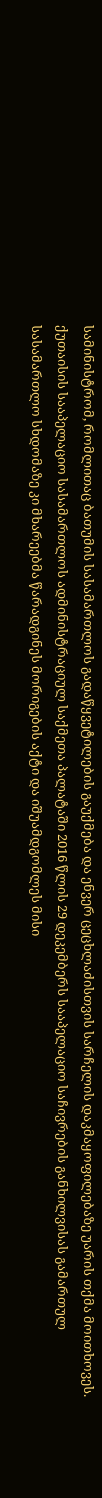სამინისტრომ, რომლითაც ბათუმის სასამართლოს გადაწყვეტილების გაუქმება და ენვერ ცეცხლაძისთვის სარჩელის დაკმაყოფილებაზე უარის თქმა მოითხოვეს.
ქუთაისის სააპელაციო სასამართლოს ადმინისტრაციულ საქმეთა პალატაში 2016 წლის 29 დეკემბერს სააპელაციო საჩივრების განხილვისას გამართულ სასამართლო სხდომაზე კი მხარეებმა წარადგინეს მორიგების აქტი და იშუამდგომლეს მისი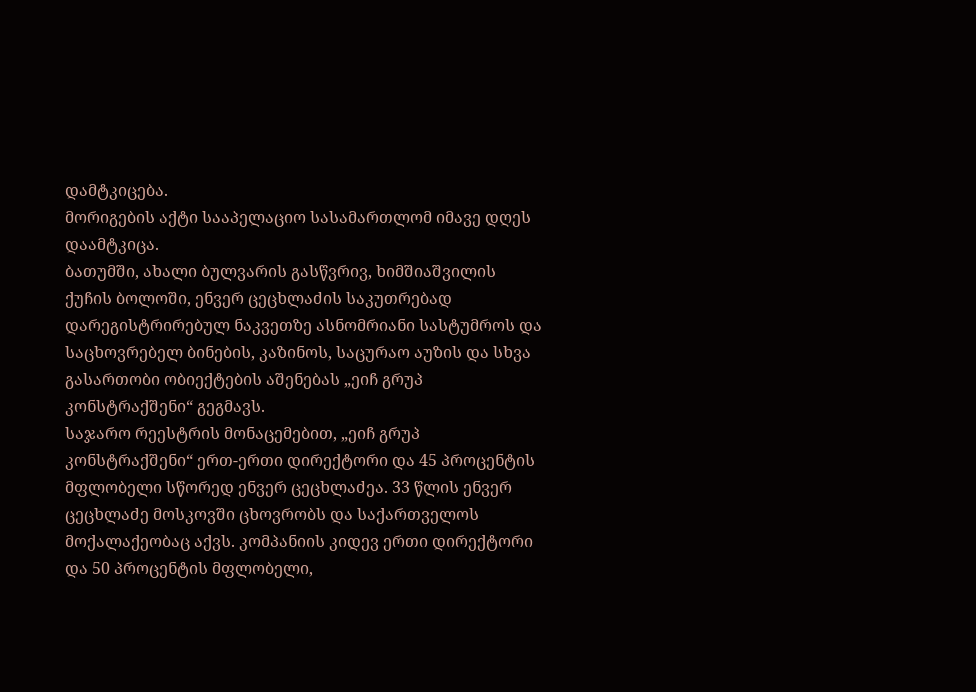დამტკიცება.
მორიგების აქტი სააპელაციო სასამართლომ იმავე დღეს დაამტკიცა.
ბათუმში, ახალი ბულვარის გასწვრივ, ხიმშიაშვილის ქუჩის ბოლოში, ენვერ ცეცხლაძის საკუთრებად დარეგისტრირებულ ნაკვეთზე ასნომრიანი სასტუმროს და საცხოვრებელ ბინების, კაზინოს, საცურაო აუზის და სხვა გასართობი ობიექტების აშენებას „ეიჩ გრუპ კონსტრაქშენი“ გეგმავს.
საჯარო რეესტრის მონაცემებით, „ეიჩ გრუპ კონსტრაქშენი“ ერთ-ერთი დირექტორი და 45 პროცენტის მფლობელი სწორედ ენვერ ცეცხლაძეა. 33 წლის ენვერ ცეცხლაძე მოსკოვში ცხოვრობს და საქართველოს მოქალაქეობაც აქვს. კომპანიის კიდევ ერთი დირექტორი და 50 პროცენტის მფლობელი,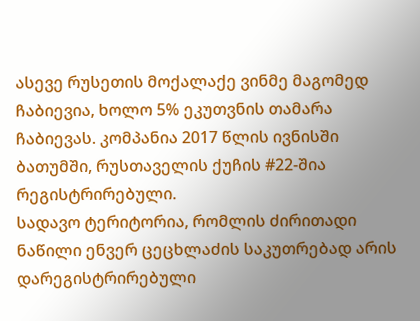ასევე რუსეთის მოქალაქე ვინმე მაგომედ ჩაბიევია, ხოლო 5% ეკუთვნის თამარა ჩაბიევას. კომპანია 2017 წლის ივნისში ბათუმში, რუსთაველის ქუჩის #22-შია რეგისტრირებული.
სადავო ტერიტორია, რომლის ძირითადი ნაწილი ენვერ ცეცხლაძის საკუთრებად არის დარეგისტრირებული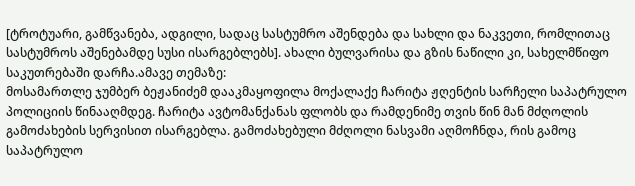[ტროტუარი, გამწვანება, ადგილი, სადაც სასტუმრო აშენდება და სახლი და ნაკვეთი, რომლითაც სასტუმროს აშენებამდე სუსი ისარგებლებს]. ახალი ბულვარისა და გზის ნაწილი კი, სახელმწიფო საკუთრებაში დარჩა.ამავე თემაზე:
მოსამართლე ჯუმბერ ბეჟანიძემ დააკმაყოფილა მოქალაქე ჩარიტა ჟღენტის სარჩელი საპატრულო პოლიციის წინააღმდეგ. ჩარიტა ავტომანქანას ფლობს და რამდენიმე თვის წინ მან მძღოლის გამოძახების სერვისით ისარგებლა. გამოძახებული მძღოლი ნასვამი აღმოჩნდა, რის გამოც საპატრულო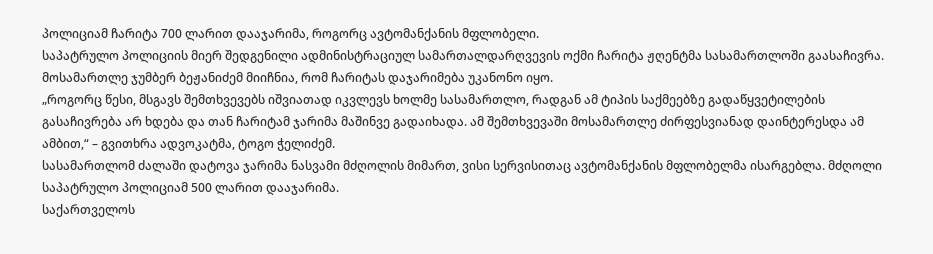პოლიციამ ჩარიტა 700 ლარით დააჯარიმა, როგორც ავტომანქანის მფლობელი.
საპატრულო პოლიციის მიერ შედგენილი ადმინისტრაციულ სამართალდარღვევის ოქმი ჩარიტა ჟღენტმა სასამართლოში გაასაჩივრა. მოსამართლე ჯუმბერ ბეჟანიძემ მიიჩნია, რომ ჩარიტას დაჯარიმება უკანონო იყო.
„როგორც წესი, მსგავს შემთხვევებს იშვიათად იკვლევს ხოლმე სასამართლო, რადგან ამ ტიპის საქმეებზე გადაწყვეტილების გასაჩივრება არ ხდება და თან ჩარიტამ ჯარიმა მაშინვე გადაიხადა. ამ შემთხვევაში მოსამართლე ძირფესვიანად დაინტერესდა ამ ამბით,“ – გვითხრა ადვოკატმა, ტოგო ჭელიძემ.
სასამართლომ ძალაში დატოვა ჯარიმა ნასვამი მძღოლის მიმართ, ვისი სერვისითაც ავტომანქანის მფლობელმა ისარგებლა. მძღოლი საპატრულო პოლიციამ 500 ლარით დააჯარიმა.
საქართველოს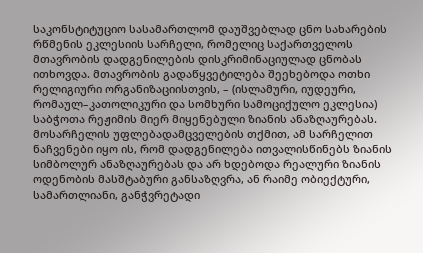საკონსტიტუციო სასამართლომ დაუშვებლად ცნო სახარების რწმენის ეკლესიის სარჩელი, რომელიც საქართველოს მთავრობის დადგენილების დისკრიმინაციულად ცნობას ითხოვდა. მთავრობის გადაწყვეტილება შეეხებოდა ოთხი რელიგიური ორგანიზაციისთვის, – (ისლამური, იუდეური, რომაულ–კათოლიკური და სომხური სამოციქულო ეკლესია) საბჭოთა რეჟიმის მიერ მიყენებული ზიანის ანაზღაურებას.
მოსარჩელის უფლებადამცველების თქმით, ამ სარჩელით ნაჩვენები იყო ის, რომ დადგენილება ითვალისწინებს ზიანის სიმბოლურ ანაზღაურებას და არ ხდებოდა რეალური ზიანის ოდენობის მასშტაბური განსაზღვრა, ან რაიმე ობიექტური, სამართლიანი, განჭვრეტადი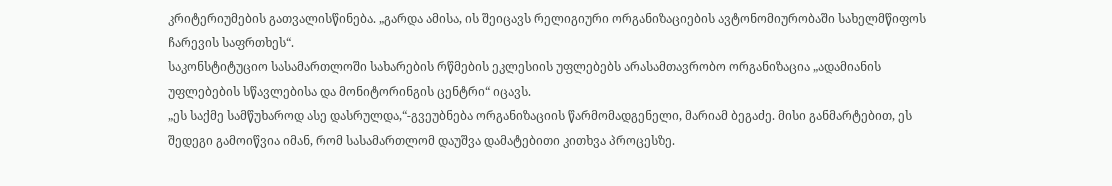კრიტერიუმების გათვალისწინება. „გარდა ამისა, ის შეიცავს რელიგიური ორგანიზაციების ავტონომიურობაში სახელმწიფოს ჩარევის საფრთხეს“.
საკონსტიტუციო სასამართლოში სახარების რწმების ეკლესიის უფლებებს არასამთავრობო ორგანიზაცია „ადამიანის უფლებების სწავლებისა და მონიტორინგის ცენტრი“ იცავს.
„ეს საქმე სამწუხაროდ ასე დასრულდა,“-გვეუბნება ორგანიზაციის წარმომადგენელი, მარიამ ბეგაძე. მისი განმარტებით, ეს შედეგი გამოიწვია იმან, რომ სასამართლომ დაუშვა დამატებითი კითხვა პროცესზე.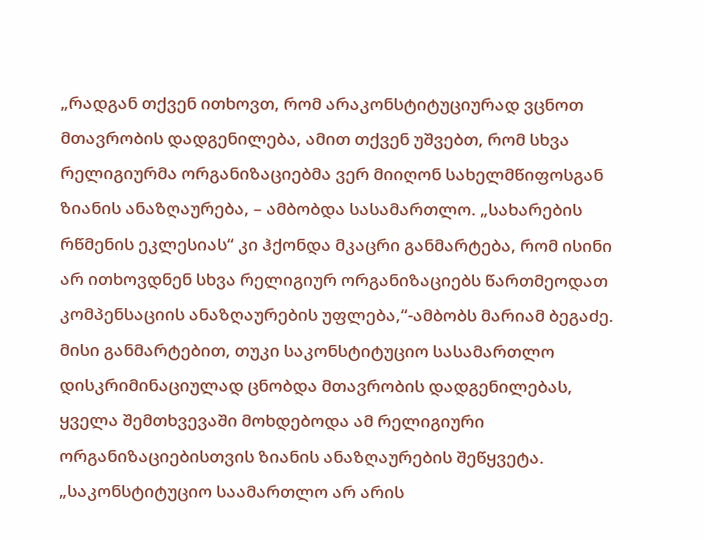„რადგან თქვენ ითხოვთ, რომ არაკონსტიტუციურად ვცნოთ მთავრობის დადგენილება, ამით თქვენ უშვებთ, რომ სხვა რელიგიურმა ორგანიზაციებმა ვერ მიიღონ სახელმწიფოსგან ზიანის ანაზღაურება, – ამბობდა სასამართლო. „სახარების რწმენის ეკლესიას“ კი ჰქონდა მკაცრი განმარტება, რომ ისინი არ ითხოვდნენ სხვა რელიგიურ ორგანიზაციებს წართმეოდათ კომპენსაციის ანაზღაურების უფლება,“-ამბობს მარიამ ბეგაძე.
მისი განმარტებით, თუკი საკონსტიტუციო სასამართლო დისკრიმინაციულად ცნობდა მთავრობის დადგენილებას, ყველა შემთხვევაში მოხდებოდა ამ რელიგიური ორგანიზაციებისთვის ზიანის ანაზღაურების შეწყვეტა.
„საკონსტიტუციო საამართლო არ არის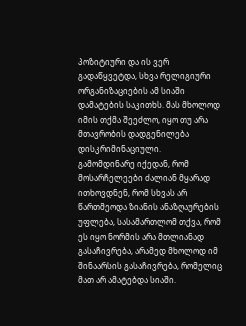პოზიტიური და ის ვერ გადაწყვეტდა, სხვა რელიგიური ორგანიზაციების ამ სიაში დამატების საკითხს. მას მხოლოდ იმის თქმა შეეძლო, იყო თუ არა მთავრობის დადგენილება დისკრიმინაციული.
გამომდინარე იქედან, რომ მოსარჩელეები ძალიან მყარად ითხოვდნენ, რომ სხვას არ წართმეოდა ზიანის ანაზღაურების უფლება, სასამართლომ თქვა, რომ ეს იყო ნორმის არა მთლიანად გასაჩივრება, არამედ მხოლოდ იმ შინაარსის გასაჩივრება, რომელიც მათ არ ამატებდა სიაში.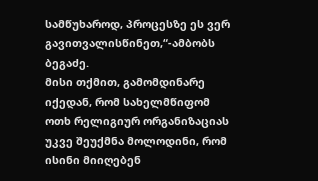სამწუხაროდ, პროცესზე ეს ვერ გავითვალისწინეთ,“-ამბობს ბეგაძე.
მისი თქმით, გამომდინარე იქედან, რომ სახელმწიფომ ოთხ რელიგიურ ორგანიზაციას უკვე შეუქმნა მოლოდინი, რომ ისინი მიიღებენ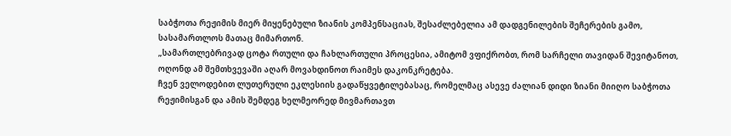საბჭოთა რეჟიმის მიერ მიყენებული ზიანის კომპენსაციას, შესაძლებელია ამ დადგენილების შეჩერების გამო, სასამართლოს მათაც მიმართონ.
„სამართლებრივად ცოტა რთული და ჩახლართული პროცესია, ამიტომ ვფიქრობთ, რომ სარჩელი თავიდან შევიტანოთ, ოღონდ ამ შემთხვევაში აღარ მოვახდინოთ რაიმეს დაკონკრეტება.
ჩვენ ველოდებით ლუთერული ეკლესიის გადაწყვეტილებასაც, რომელმაც ასევე ძალიან დიდი ზიანი მიიღო საბჭოთა რეჟიმისგან და ამის შემდეგ ხელმეორედ მივმართავთ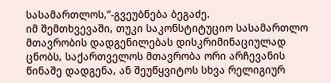სასამართლოს,“-გვეუბნება ბეგაძე.
იმ შემთხვევაში, თუკი საკონსტიტუციო სასამართლო მთავრობის დადგენილებას დისკრიმინაციულად ცნობს, საქართველოს მთავრობა ორი არჩევანის წინაშე დადგენა, ან შეუწყვიტოს სხვა რელიგიურ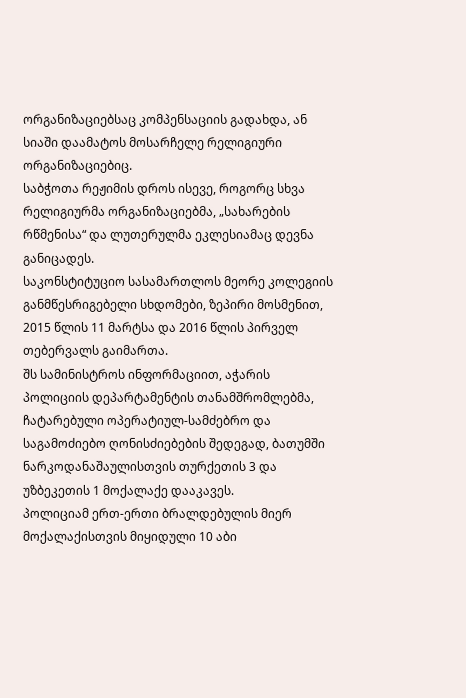ორგანიზაციებსაც კომპენსაციის გადახდა, ან სიაში დაამატოს მოსარჩელე რელიგიური ორგანიზაციებიც.
საბჭოთა რეჟიმის დროს ისევე, როგორც სხვა რელიგიურმა ორგანიზაციებმა, „სახარების რწმენისა“ და ლუთერულმა ეკლესიამაც დევნა განიცადეს.
საკონსტიტუციო სასამართლოს მეორე კოლეგიის განმწესრიგებელი სხდომები, ზეპირი მოსმენით, 2015 წლის 11 მარტსა და 2016 წლის პირველ თებერვალს გაიმართა.
შს სამინისტროს ინფორმაციით, აჭარის პოლიციის დეპარტამენტის თანამშრომლებმა, ჩატარებული ოპერატიულ-სამძებრო და საგამოძიებო ღონისძიებების შედეგად, ბათუმში ნარკოდანაშაულისთვის თურქეთის 3 და უზბეკეთის 1 მოქალაქე დააკავეს.
პოლიციამ ერთ-ერთი ბრალდებულის მიერ მოქალაქისთვის მიყიდული 10 აბი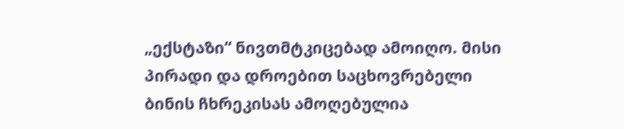„ექსტაზი“ ნივთმტკიცებად ამოიღო. მისი პირადი და დროებით საცხოვრებელი ბინის ჩხრეკისას ამოღებულია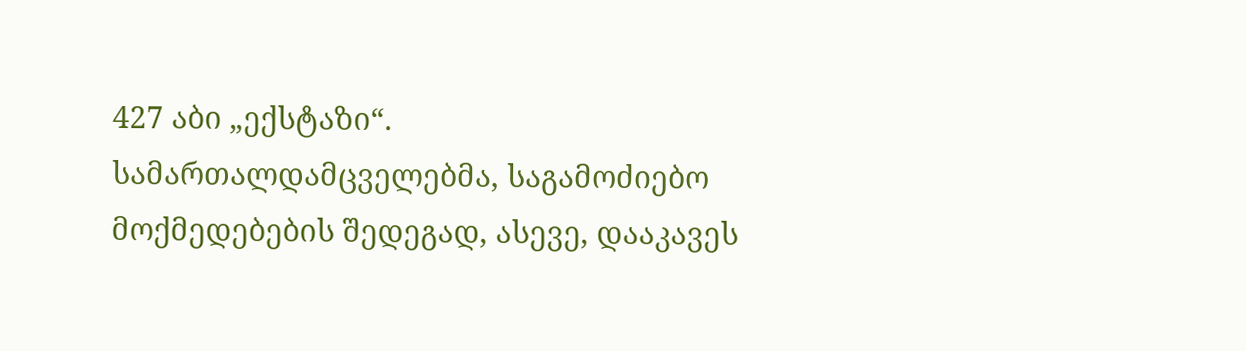427 აბი „ექსტაზი“.
სამართალდამცველებმა, საგამოძიებო მოქმედებების შედეგად, ასევე, დააკავეს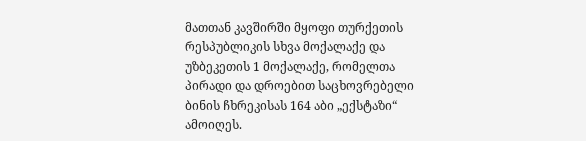მათთან კავშირში მყოფი თურქეთის რესპუბლიკის სხვა მოქალაქე და უზბეკეთის 1 მოქალაქე, რომელთა პირადი და დროებით საცხოვრებელი ბინის ჩხრეკისას 164 აბი „ექსტაზი“ ამოიღეს.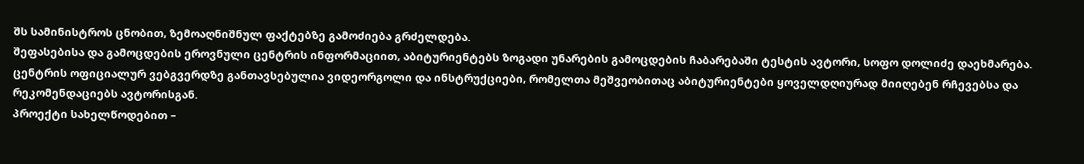შს სამინისტროს ცნობით, ზემოაღნიშნულ ფაქტებზე გამოძიება გრძელდება.
შეფასებისა და გამოცდების ეროვნული ცენტრის ინფორმაციით, აბიტურიენტებს ზოგადი უნარების გამოცდების ჩაბარებაში ტესტის ავტორი, სოფო დოლიძე დაეხმარება.
ცენტრის ოფიციალურ ვებგვერდზე განთავსებულია ვიდეორგოლი და ინსტრუქციები, რომელთა მეშვეობითაც აბიტურიენტები ყოველდღიურად მიიღებენ რჩევებსა და რეკომენდაციებს ავტორისგან.
პროექტი სახელწოდებით –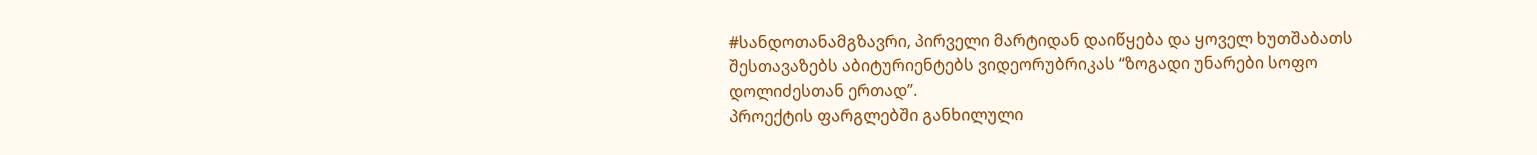#სანდოთანამგზავრი, პირველი მარტიდან დაიწყება და ყოველ ხუთშაბათს შესთავაზებს აბიტურიენტებს ვიდეორუბრიკას “ზოგადი უნარები სოფო დოლიძესთან ერთად”.
პროექტის ფარგლებში განხილული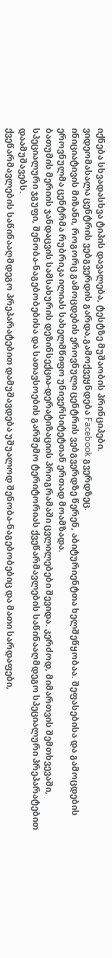იქნება სხვადასხვა ტიპის დავალება, ტესტზე მუშაობის პრინციპები.
ვიდეომასალა ცენტრის ვებგვერდის გარდა,გამოქვეყნდება Facebook გვერდზეც.
ინიციატივის მიზანი, როგორც გამოცდების ეროვნული ცენტრის ვებგვერდზე წერენ, აბიტურიენტთა ხელშეწყობაა. შეფასებისა და გამოცდების ეროვნულმა ცენტრმა რუბრიკა ილიას სახელმწიფო უნივერსიტეტთან ერთად მოამზადა.
ბათუმის მერიის ჯანდაცვის სამსახურის დეზინსექცია-დერატიზაციის პროგრამაში ცვლილებები შევიდა. კერძოდ, მიმართვის შემთხვევაში, სპეციალური ჯგუფი, შენობა-ნაგებობებისა და სათავსოების გარშემო ტერიტორიას ქვეწარმავლების საწინააღმდეგო სპეციალური პრეპარატებით დაამუშავებს.
ქვეწარმავლების საწინააღმდეგო პრეპარატებით დამუშავდება უშუალოდ შენობა-ნაგებობებიც და მათი სარდაფები,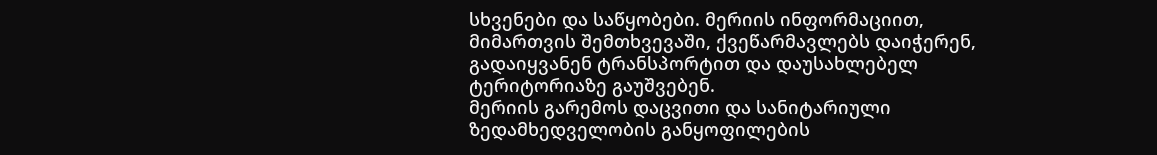სხვენები და საწყობები. მერიის ინფორმაციით, მიმართვის შემთხვევაში, ქვეწარმავლებს დაიჭერენ, გადაიყვანენ ტრანსპორტით და დაუსახლებელ ტერიტორიაზე გაუშვებენ.
მერიის გარემოს დაცვითი და სანიტარიული ზედამხედველობის განყოფილების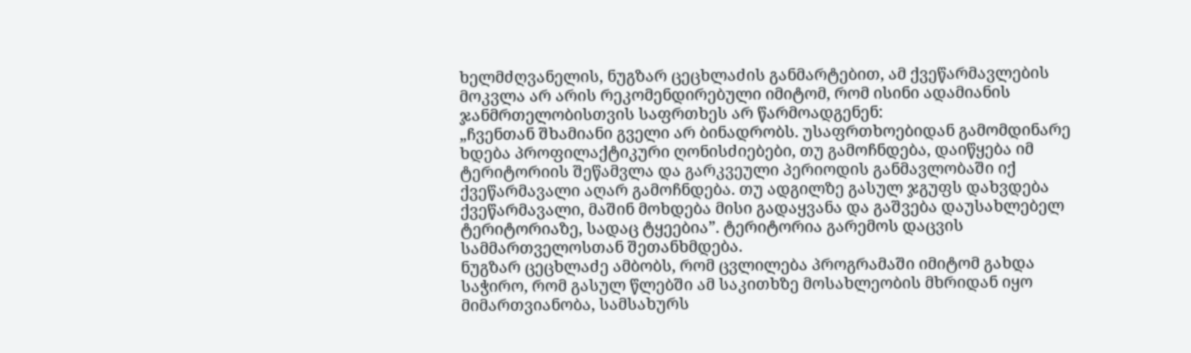ხელმძღვანელის, ნუგზარ ცეცხლაძის განმარტებით, ამ ქვეწარმავლების მოკვლა არ არის რეკომენდირებული იმიტომ, რომ ისინი ადამიანის ჯანმრთელობისთვის საფრთხეს არ წარმოადგენენ:
„ჩვენთან შხამიანი გველი არ ბინადრობს. უსაფრთხოებიდან გამომდინარე ხდება პროფილაქტიკური ღონისძიებები, თუ გამოჩნდება, დაიწყება იმ ტერიტორიის შეწამვლა და გარკვეული პერიოდის განმავლობაში იქ ქვეწარმავალი აღარ გამოჩნდება. თუ ადგილზე გასულ ჯგუფს დახვდება ქვეწარმავალი, მაშინ მოხდება მისი გადაყვანა და გაშვება დაუსახლებელ ტერიტორიაზე, სადაც ტყეებია”. ტერიტორია გარემოს დაცვის სამმართველოსთან შეთანხმდება.
ნუგზარ ცეცხლაძე ამბობს, რომ ცვლილება პროგრამაში იმიტომ გახდა საჭირო, რომ გასულ წლებში ამ საკითხზე მოსახლეობის მხრიდან იყო მიმართვიანობა, სამსახურს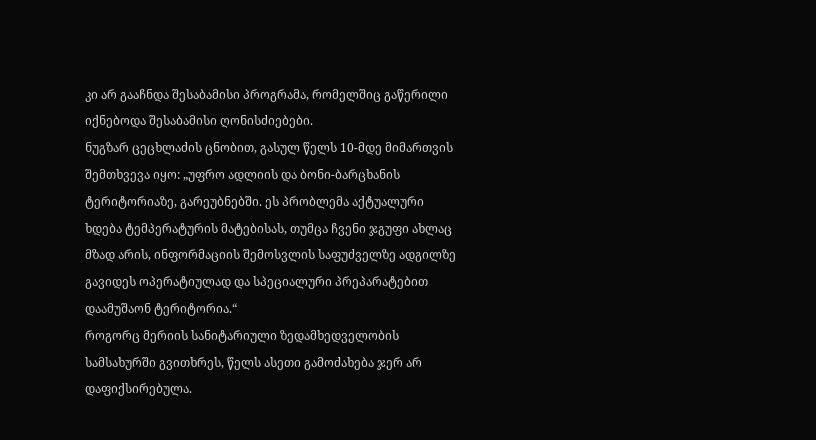კი არ გააჩნდა შესაბამისი პროგრამა, რომელშიც გაწერილი იქნებოდა შესაბამისი ღონისძიებები.
ნუგზარ ცეცხლაძის ცნობით, გასულ წელს 10-მდე მიმართვის შემთხვევა იყო: „უფრო ადლიის და ბონი-ბარცხანის ტერიტორიაზე, გარეუბნებში. ეს პრობლემა აქტუალური ხდება ტემპერატურის მატებისას, თუმცა ჩვენი ჯგუფი ახლაც მზად არის, ინფორმაციის შემოსვლის საფუძველზე ადგილზე გავიდეს ოპერატიულად და სპეციალური პრეპარატებით დაამუშაონ ტერიტორია.“
როგორც მერიის სანიტარიული ზედამხედველობის სამსახურში გვითხრეს, წელს ასეთი გამოძახება ჯერ არ დაფიქსირებულა.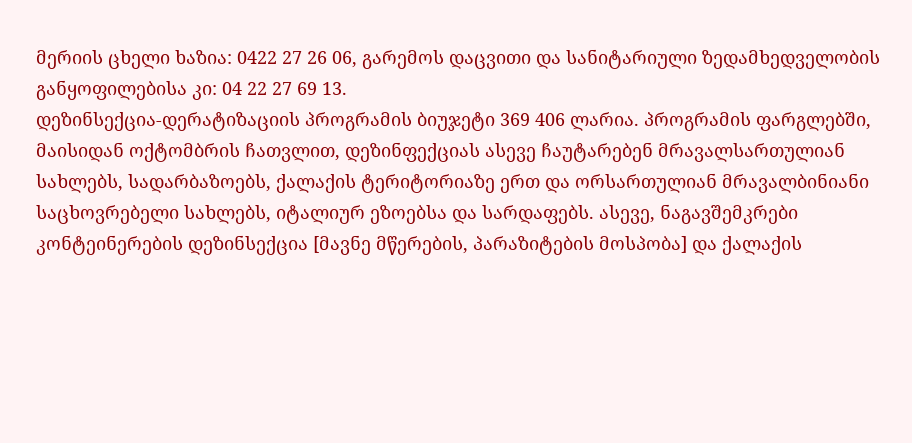მერიის ცხელი ხაზია: 0422 27 26 06, გარემოს დაცვითი და სანიტარიული ზედამხედველობის განყოფილებისა კი: 04 22 27 69 13.
დეზინსექცია-დერატიზაციის პროგრამის ბიუჯეტი 369 406 ლარია. პროგრამის ფარგლებში, მაისიდან ოქტომბრის ჩათვლით, დეზინფექციას ასევე ჩაუტარებენ მრავალსართულიან სახლებს, სადარბაზოებს, ქალაქის ტერიტორიაზე ერთ და ორსართულიან მრავალბინიანი საცხოვრებელი სახლებს, იტალიურ ეზოებსა და სარდაფებს. ასევე, ნაგავშემკრები კონტეინერების დეზინსექცია [მავნე მწერების, პარაზიტების მოსპობა] და ქალაქის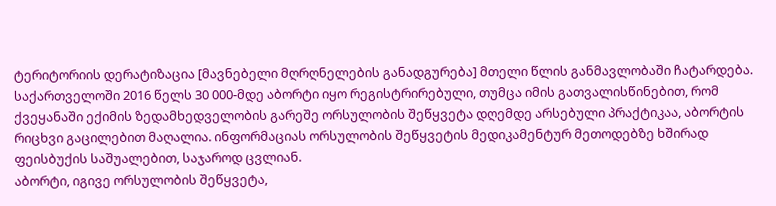ტერიტორიის დერატიზაცია [მავნებელი მღრღნელების განადგურება] მთელი წლის განმავლობაში ჩატარდება.
საქართველოში 2016 წელს 30 000-მდე აბორტი იყო რეგისტრირებული, თუმცა იმის გათვალისწინებით, რომ ქვეყანაში ექიმის ზედამხედველობის გარეშე ორსულობის შეწყვეტა დღემდე არსებული პრაქტიკაა, აბორტის რიცხვი გაცილებით მაღალია. ინფორმაციას ორსულობის შეწყვეტის მედიკამენტურ მეთოდებზე ხშირად ფეისბუქის საშუალებით, საჯაროდ ცვლიან.
აბორტი, იგივე ორსულობის შეწყვეტა,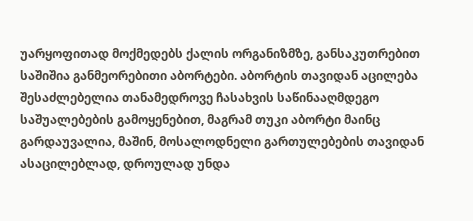უარყოფითად მოქმედებს ქალის ორგანიზმზე, განსაკუთრებით საშიშია განმეორებითი აბორტები. აბორტის თავიდან აცილება შესაძლებელია თანამედროვე ჩასახვის საწინააღმდეგო საშუალებების გამოყენებით, მაგრამ თუკი აბორტი მაინც გარდაუვალია, მაშინ, მოსალოდნელი გართულებების თავიდან ასაცილებლად, დროულად უნდა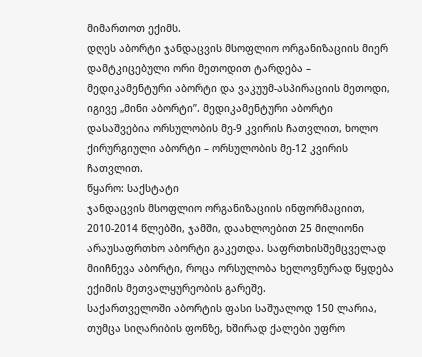მიმართოთ ექიმს.
დღეს აბორტი ჯანდაცვის მსოფლიო ორგანიზაციის მიერ დამტკიცებული ორი მეთოდით ტარდება – მედიკამენტური აბორტი და ვაკუუმ-ასპირაციის მეთოდი, იგივე „მინი აბორტი”. მედიკამენტური აბორტი დასაშვებია ორსულობის მე-9 კვირის ჩათვლით, ხოლო ქირურგიული აბორტი – ორსულობის მე-12 კვირის ჩათვლით.
წყარო: საქსტატი
ჯანდაცვის მსოფლიო ორგანიზაციის ინფორმაციით, 2010-2014 წლებში, ჯამში, დაახლოებით 25 მილიონი არაუსაფრთხო აბორტი გაკეთდა. საფრთხისშემცველად მიიჩნევა აბორტი, როცა ორსულობა ხელოვნურად წყდება ექიმის მეთვალყურეობის გარეშე.
საქართველოში აბორტის ფასი საშუალოდ 150 ლარია, თუმცა სიღარიბის ფონზე, ხშირად ქალები უფრო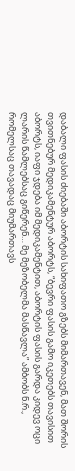დაბალი ფასის ძიებაში აბორტის სახიფათო გზებს მიმართავენ, მათ შორის თვითნებურ მედიკამენტურ აბორტს, “ბევრი ფასის გამო იკეთებს თავისით აბორტს, იაფი ჯდება იმ მედიკამენტით, აბორტის ფასის გარდა კიდევ ოცი ლარის წამლებსაც გიწერენ… მე მეზობელმა მასწავლა” ამბობს ნ.რ., რომელსაც თავადაც მიუმართავს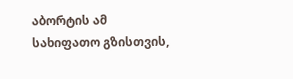აბორტის ამ სახიფათო გზისთვის,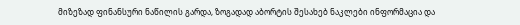მიზეზად ფინანსური ნაწილის გარდა, ზოგადად აბორტის შესახებ ნაკლები ინფორმაცია და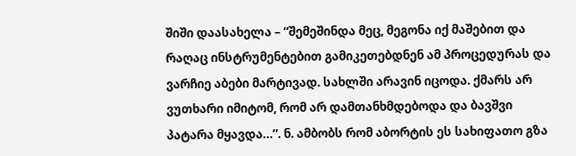შიში დაასახელა – “შემეშინდა მეც, მეგონა იქ მაშებით და რაღაც ინსტრუმენტებით გამიკეთებდნენ ამ პროცედურას და ვარჩიე აბები მარტივად. სახლში არავინ იცოდა. ქმარს არ ვუთხარი იმიტომ, რომ არ დამთანხმდებოდა და ბავშვი პატარა მყავდა…”. ნ. ამბობს რომ აბორტის ეს სახიფათო გზა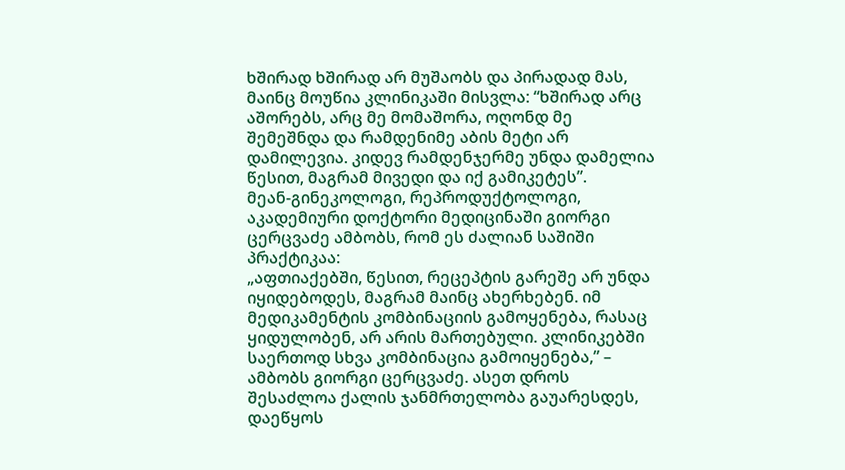ხშირად ხშირად არ მუშაობს და პირადად მას, მაინც მოუწია კლინიკაში მისვლა: “ხშირად არც აშორებს, არც მე მომაშორა, ოღონდ მე შემეშნდა და რამდენიმე აბის მეტი არ დამილევია. კიდევ რამდენჯერმე უნდა დამელია წესით, მაგრამ მივედი და იქ გამიკეტეს”.
მეან-გინეკოლოგი, რეპროდუქტოლოგი, აკადემიური დოქტორი მედიცინაში გიორგი ცერცვაძე ამბობს, რომ ეს ძალიან საშიში პრაქტიკაა:
„აფთიაქებში, წესით, რეცეპტის გარეშე არ უნდა იყიდებოდეს, მაგრამ მაინც ახერხებენ. იმ მედიკამენტის კომბინაციის გამოყენება, რასაც ყიდულობენ, არ არის მართებული. კლინიკებში საერთოდ სხვა კომბინაცია გამოიყენება,” – ამბობს გიორგი ცერცვაძე. ასეთ დროს შესაძლოა ქალის ჯანმრთელობა გაუარესდეს, დაეწყოს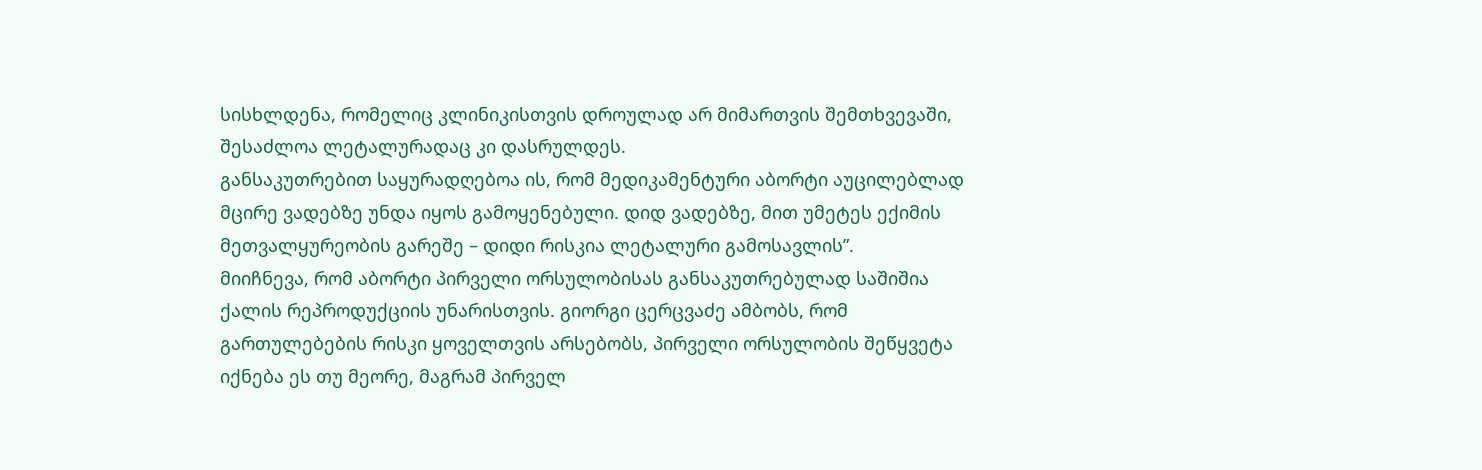სისხლდენა, რომელიც კლინიკისთვის დროულად არ მიმართვის შემთხვევაში, შესაძლოა ლეტალურადაც კი დასრულდეს.
განსაკუთრებით საყურადღებოა ის, რომ მედიკამენტური აბორტი აუცილებლად მცირე ვადებზე უნდა იყოს გამოყენებული. დიდ ვადებზე, მით უმეტეს ექიმის მეთვალყურეობის გარეშე – დიდი რისკია ლეტალური გამოსავლის”.
მიიჩნევა, რომ აბორტი პირველი ორსულობისას განსაკუთრებულად საშიშია ქალის რეპროდუქციის უნარისთვის. გიორგი ცერცვაძე ამბობს, რომ გართულებების რისკი ყოველთვის არსებობს, პირველი ორსულობის შეწყვეტა იქნება ეს თუ მეორე, მაგრამ პირველ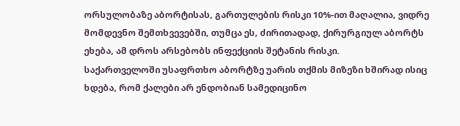ორსულობაზე აბორტისას, გართულების რისკი 10%-ით მაღალია, ვიდრე მომდევნო შემთხვევებში, თუმცა ეს, ძირითადად, ქირურგიულ აბორტს ეხება, ამ დროს არსებობს ინფექციის შეტანის რისკი.
საქართველოში უსაფრთხო აბორტზე უარის თქმის მიზეზი ხშირად ისიც ხდება, რომ ქალები არ ენდობიან სამედიცინო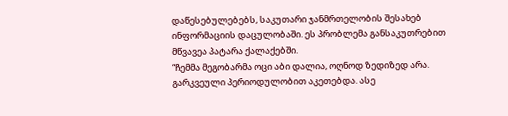დაწესებულებებს, საკუთარი ჯანმრთელობის შესახებ ინფორმაციის დაცულობაში. ეს პრობლემა განსაკუთრებით მწვავეა პატარა ქალაქებში.
“ჩემმა მეგობარმა ოცი აბი დალია, ოღნოდ ზედიზედ არა. გარკვეული პერიოდულობით აკეთებდა. ასე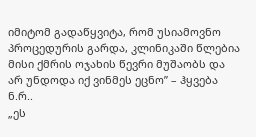იმიტომ გადაწყვიტა, რომ უსიამოვნო პროცედურის გარდა, კლინიკაში წლებია მისი ქმრის ოჯახის წევრი მუშაობს და არ უნდოდა იქ ვინმეს ეცნო” – ჰყვება ნ.რ..
„ეს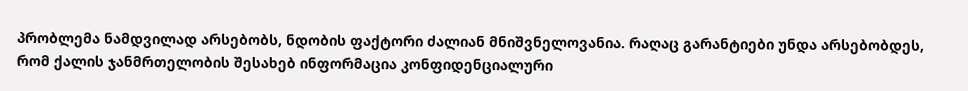პრობლემა ნამდვილად არსებობს, ნდობის ფაქტორი ძალიან მნიშვნელოვანია. რაღაც გარანტიები უნდა არსებობდეს, რომ ქალის ჯანმრთელობის შესახებ ინფორმაცია კონფიდენციალური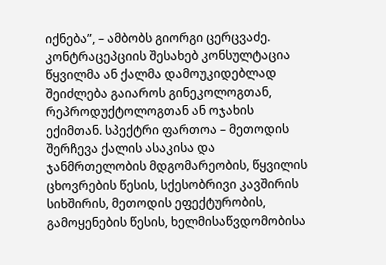იქნება”, – ამბობს გიორგი ცერცვაძე.
კონტრაცეპციის შესახებ კონსულტაცია წყვილმა ან ქალმა დამოუკიდებლად შეიძლება გაიაროს გინეკოლოგთან, რეპროდუქტოლოგთან ან ოჯახის ექიმთან. სპექტრი ფართოა – მეთოდის შერჩევა ქალის ასაკისა და ჯანმრთელობის მდგომარეობის, წყვილის ცხოვრების წესის, სქესობრივი კავშირის სიხშირის, მეთოდის ეფექტურობის, გამოყენების წესის, ხელმისაწვდომობისა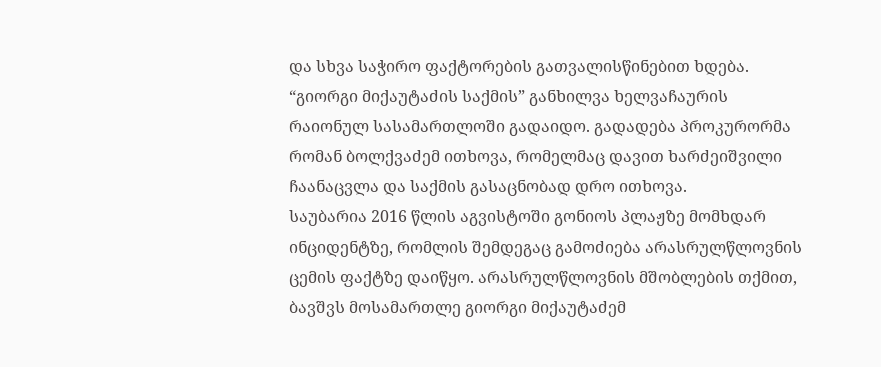და სხვა საჭირო ფაქტორების გათვალისწინებით ხდება.
“გიორგი მიქაუტაძის საქმის” განხილვა ხელვაჩაურის რაიონულ სასამართლოში გადაიდო. გადადება პროკურორმა რომან ბოლქვაძემ ითხოვა, რომელმაც დავით ხარძეიშვილი ჩაანაცვლა და საქმის გასაცნობად დრო ითხოვა.
საუბარია 2016 წლის აგვისტოში გონიოს პლაჟზე მომხდარ ინციდენტზე, რომლის შემდეგაც გამოძიება არასრულწლოვნის ცემის ფაქტზე დაიწყო. არასრულწლოვნის მშობლების თქმით, ბავშვს მოსამართლე გიორგი მიქაუტაძემ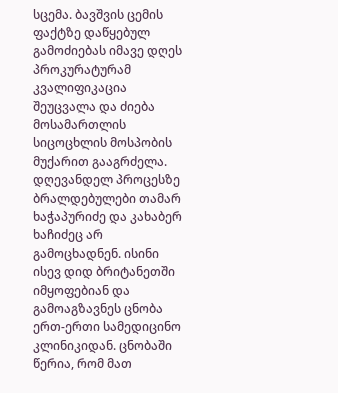სცემა. ბავშვის ცემის ფაქტზე დაწყებულ გამოძიებას იმავე დღეს პროკურატურამ კვალიფიკაცია შეუცვალა და ძიება მოსამართლის სიცოცხლის მოსპობის მუქარით გააგრძელა.
დღევანდელ პროცესზე ბრალდებულები თამარ ხაჭაპურიძე და კახაბერ ხაჩიძეც არ გამოცხადნენ. ისინი ისევ დიდ ბრიტანეთში იმყოფებიან და გამოაგზავნეს ცნობა ერთ-ერთი სამედიცინო კლინიკიდან. ცნობაში წერია, რომ მათ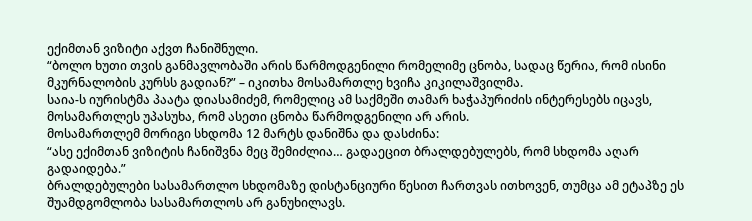ექიმთან ვიზიტი აქვთ ჩანიშნული.
“ბოლო ხუთი თვის განმავლობაში არის წარმოდგენილი რომელიმე ცნობა, სადაც წერია, რომ ისინი მკურნალობის კურსს გადიან?” – იკითხა მოსამართლე ხვიჩა კიკილაშვილმა.
საია-ს იურისტმა პაატა დიასამიძემ, რომელიც ამ საქმეში თამარ ხაჭაპურიძის ინტერესებს იცავს, მოსამართლეს უპასუხა, რომ ასეთი ცნობა წარმოდგენილი არ არის.
მოსამართლემ მორიგი სხდომა 12 მარტს დანიშნა და დასძინა:
“ასე ექიმთან ვიზიტის ჩანიშვნა მეც შემიძლია… გადაეცით ბრალდებულებს, რომ სხდომა აღარ გადაიდება.”
ბრალდებულები სასამართლო სხდომაზე დისტანციური წესით ჩართვას ითხოვენ, თუმცა ამ ეტაპზე ეს შუამდგომლობა სასამართლოს არ განუხილავს.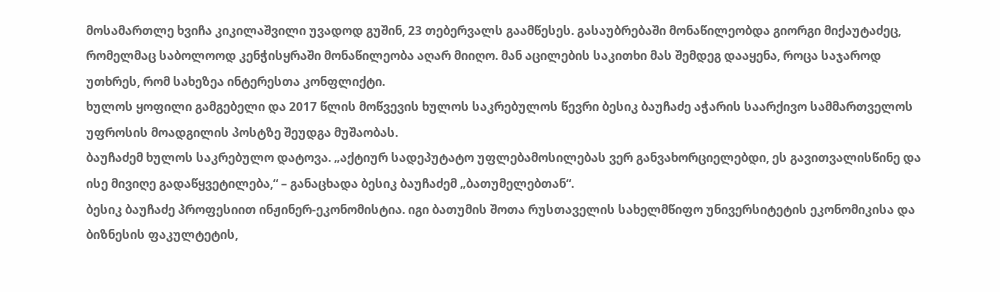მოსამართლე ხვიჩა კიკილაშვილი უვადოდ გუშინ, 23 თებერვალს გაამწესეს. გასაუბრებაში მონაწილეობდა გიორგი მიქაუტაძეც, რომელმაც საბოლოოდ კენჭისყრაში მონაწილეობა აღარ მიიღო. მან აცილების საკითხი მას შემდეგ დააყენა, როცა საჯაროდ უთხრეს, რომ სახეზეა ინტერესთა კონფლიქტი.
ხულოს ყოფილი გამგებელი და 2017 წლის მოწვევის ხულოს საკრებულოს წევრი ბესიკ ბაუჩაძე აჭარის საარქივო სამმართველოს უფროსის მოადგილის პოსტზე შეუდგა მუშაობას.
ბაუჩაძემ ხულოს საკრებულო დატოვა. „აქტიურ სადეპუტატო უფლებამოსილებას ვერ განვახორციელებდი, ეს გავითვალისწინე და ისე მივიღე გადაწყვეტილება,“ – განაცხადა ბესიკ ბაუჩაძემ „ბათუმელებთან“.
ბესიკ ბაუჩაძე პროფესიით ინჟინერ-ეკონომისტია. იგი ბათუმის შოთა რუსთაველის სახელმწიფო უნივერსიტეტის ეკონომიკისა და ბიზნესის ფაკულტეტის,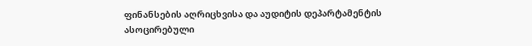ფინანსების აღრიცხვისა და აუდიტის დეპარტამენტის ასოცირებული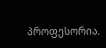პროფესორია.